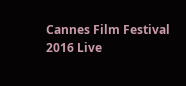Cannes Film Festival 2016 Live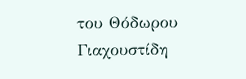του Θόδωρου Γιαχουστίδη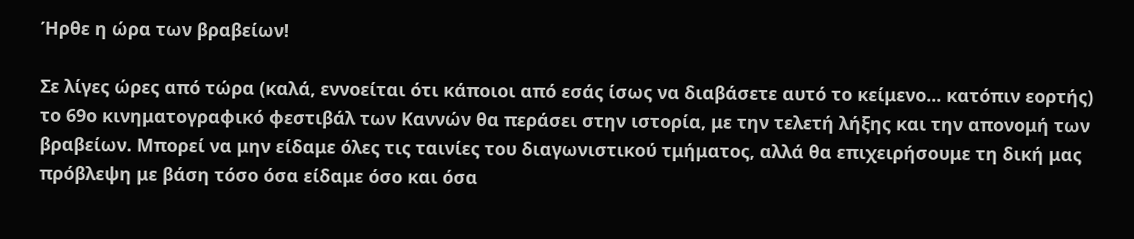Ήρθε η ώρα των βραβείων!

Σε λίγες ώρες από τώρα (καλά, εννοείται ότι κάποιοι από εσάς ίσως να διαβάσετε αυτό το κείμενο... κατόπιν εορτής) το 69ο κινηματογραφικό φεστιβάλ των Καννών θα περάσει στην ιστορία, με την τελετή λήξης και την απονομή των βραβείων. Μπορεί να μην είδαμε όλες τις ταινίες του διαγωνιστικού τμήματος, αλλά θα επιχειρήσουμε τη δική μας πρόβλεψη με βάση τόσο όσα είδαμε όσο και όσα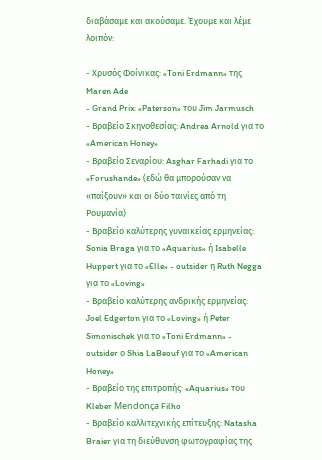διαβάσαμε και ακούσαμε. Έχουμε και λέμε λοιπόν:

- Χρυσός Φοίνικας: «Toni Erdmann» της Maren Ade
- Grand Prix: «Paterson» του Jim Jarmusch
- Βραβείο Σκηνοθεσίας: Andrea Arnold για το «American Honey»
- Βραβείο Σεναρίου: Asghar Farhadi για το «Forushande» (εδώ θα μπορούσαν να «παίξουν» και οι δύο ταινίες από τη Ρουμανία)
- Βραβείο καλύτερης γυναικείας ερμηνείας: Sonia Braga για το «Aquarius» ή Isabelle Huppert για το «Elle» - outsider η Ruth Negga για το «Loving»
- Βραβείο καλύτερης ανδρικής ερμηνείας: Joel Edgerton για το «Loving» ή Peter Simonischek για το «Toni Erdmann» - outsider ο Shia LaBeouf για το «American Honey»
- Βραβείο της επιτροπής: «Aquarius» του Kleber Mendonça Filho
- Βραβείο καλλιτεχνικής επίτευξης: Natasha Braier για τη διεύθυνση φωτογραφίας της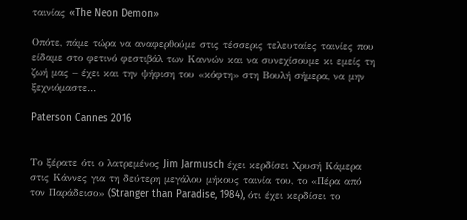ταινίας «The Neon Demon»

Οπότε, πάμε τώρα να αναφερθούμε στις τέσσερις τελευταίες ταινίες που είδαμε στο φετινό φεστιβάλ των Καννών και να συνεχίσουμε κι εμείς τη ζωή μας – έχει και την ψήφιση του «κόφτη» στη Βουλή σήμερα, να μην ξεχνιόμαστε...

Paterson Cannes 2016


Το ξέρατε ότι ο λατρεμένος Jim Jarmusch έχει κερδίσει Χρυσή Κάμερα στις Κάννες για τη δεύτερη μεγάλου μήκους ταινία του, το «Πέρα από τον Παράδεισο» (Stranger than Paradise, 1984), ότι έχει κερδίσει το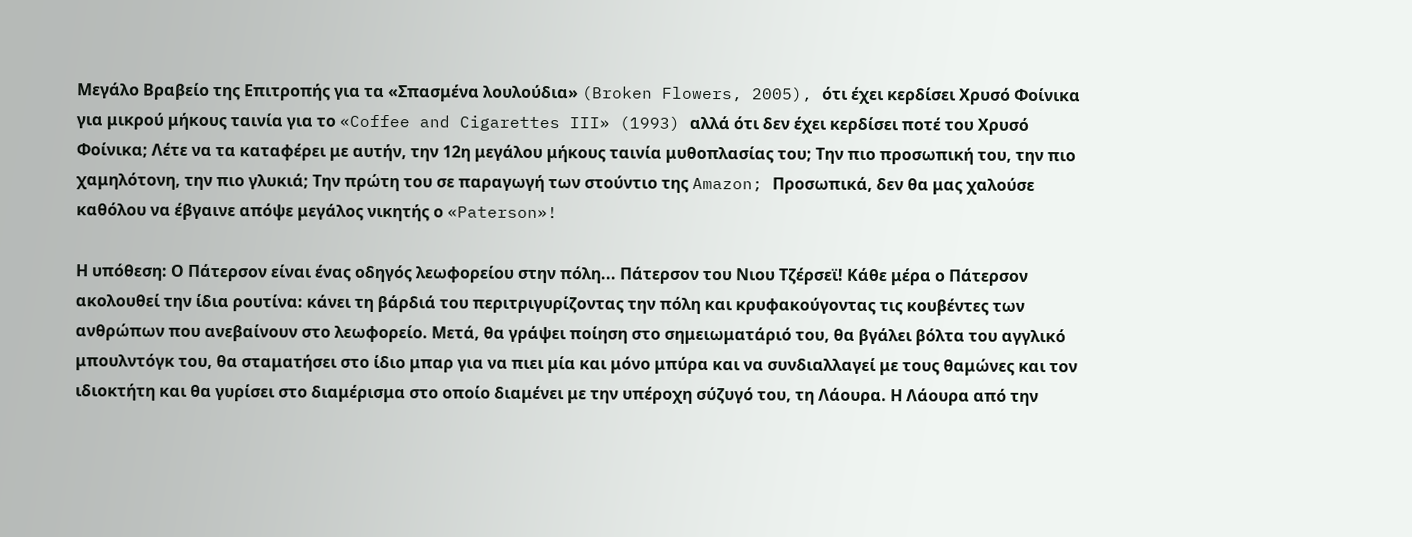Μεγάλο Βραβείο της Επιτροπής για τα «Σπασμένα λουλούδια» (Broken Flowers, 2005), ότι έχει κερδίσει Χρυσό Φοίνικα για μικρού μήκους ταινία για το «Coffee and Cigarettes III» (1993) αλλά ότι δεν έχει κερδίσει ποτέ του Χρυσό Φοίνικα; Λέτε να τα καταφέρει με αυτήν, την 12η μεγάλου μήκους ταινία μυθοπλασίας του; Την πιο προσωπική του, την πιο χαμηλότονη, την πιο γλυκιά; Την πρώτη του σε παραγωγή των στούντιο της Amazon; Προσωπικά, δεν θα μας χαλούσε καθόλου να έβγαινε απόψε μεγάλος νικητής ο «Paterson»!

Η υπόθεση: Ο Πάτερσον είναι ένας οδηγός λεωφορείου στην πόλη... Πάτερσον του Νιου Τζέρσεϊ! Κάθε μέρα ο Πάτερσον ακολουθεί την ίδια ρουτίνα: κάνει τη βάρδιά του περιτριγυρίζοντας την πόλη και κρυφακούγοντας τις κουβέντες των ανθρώπων που ανεβαίνουν στο λεωφορείο. Μετά, θα γράψει ποίηση στο σημειωματάριό του, θα βγάλει βόλτα του αγγλικό μπουλντόγκ του, θα σταματήσει στο ίδιο μπαρ για να πιει μία και μόνο μπύρα και να συνδιαλλαγεί με τους θαμώνες και τον ιδιοκτήτη και θα γυρίσει στο διαμέρισμα στο οποίο διαμένει με την υπέροχη σύζυγό του, τη Λάουρα. Η Λάουρα από την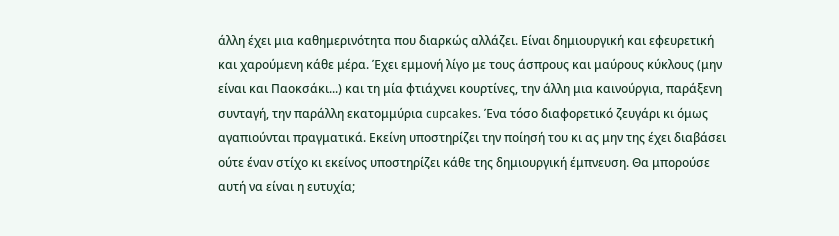άλλη έχει μια καθημερινότητα που διαρκώς αλλάζει. Είναι δημιουργική και εφευρετική και χαρούμενη κάθε μέρα. Έχει εμμονή λίγο με τους άσπρους και μαύρους κύκλους (μην είναι και Παοκσάκι...) και τη μία φτιάχνει κουρτίνες, την άλλη μια καινούργια, παράξενη συνταγή, την παράλλη εκατομμύρια cupcakes. Ένα τόσο διαφορετικό ζευγάρι κι όμως αγαπιούνται πραγματικά. Εκείνη υποστηρίζει την ποίησή του κι ας μην της έχει διαβάσει ούτε έναν στίχο κι εκείνος υποστηρίζει κάθε της δημιουργική έμπνευση. Θα μπορούσε αυτή να είναι η ευτυχία;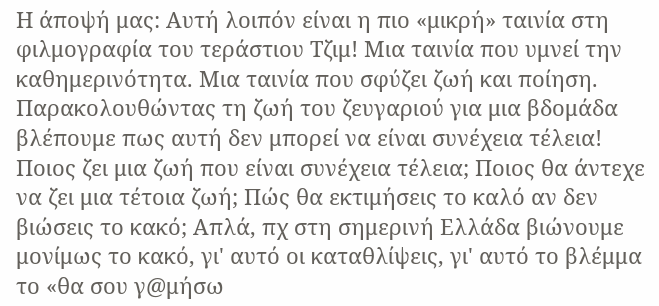Η άποψή μας: Αυτή λοιπόν είναι η πιο «μικρή» ταινία στη φιλμογραφία του τεράστιου Τζιμ! Μια ταινία που υμνεί την καθημερινότητα. Μια ταινία που σφύζει ζωή και ποίηση. Παρακολουθώντας τη ζωή του ζευγαριού για μια βδομάδα βλέπουμε πως αυτή δεν μπορεί να είναι συνέχεια τέλεια! Ποιος ζει μια ζωή που είναι συνέχεια τέλεια; Ποιος θα άντεχε να ζει μια τέτοια ζωή; Πώς θα εκτιμήσεις το καλό αν δεν βιώσεις το κακό; Απλά, πχ στη σημερινή Ελλάδα βιώνουμε μονίμως το κακό, γι' αυτό οι καταθλίψεις, γι' αυτό το βλέμμα το «θα σου γ@μήσω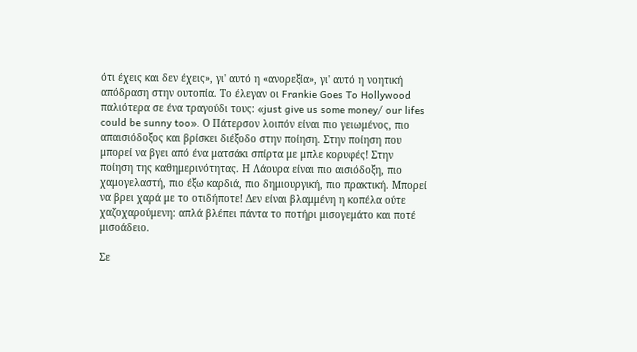ότι έχεις και δεν έχεις», γι' αυτό η «ανορεξία», γι' αυτό η νοητική απόδραση στην ουτοπία. Το έλεγαν οι Frankie Goes To Hollywood παλιότερα σε ένα τραγούδι τους: «just give us some money/ our lifes could be sunny too». Ο Πάτερσον λοιπόν είναι πιο γειωμένος, πιο απαισιόδοξος και βρίσκει διέξοδο στην ποίηση. Στην ποίηση που μπορεί να βγει από ένα ματσάκι σπίρτα με μπλε κορυφές! Στην ποίηση της καθημερινότητας. Η Λάουρα είναι πιο αισιόδοξη, πιο χαμογελαστή, πιο έξω καρδιά, πιο δημιουργική, πιο πρακτική. Μπορεί να βρει χαρά με το οτιδήποτε! Δεν είναι βλαμμένη η κοπέλα ούτε χαζοχαρούμενη: απλά βλέπει πάντα το ποτήρι μισογεμάτο και ποτέ μισοάδειο.

Σε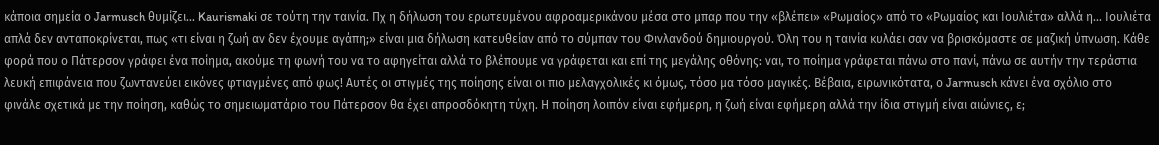κάποια σημεία ο Jarmusch θυμίζει... Kaurismaki σε τούτη την ταινία. Πχ η δήλωση του ερωτευμένου αφροαμερικάνου μέσα στο μπαρ που την «βλέπει» «Ρωμαίος» από το «Ρωμαίος και Ιουλιέτα» αλλά η... Ιουλιέτα απλά δεν ανταποκρίνεται, πως «τι είναι η ζωή αν δεν έχουμε αγάπη;» είναι μια δήλωση κατευθείαν από το σύμπαν του Φινλανδού δημιουργού. Όλη του η ταινία κυλάει σαν να βρισκόμαστε σε μαζική ύπνωση. Κάθε φορά που ο Πάτερσον γράφει ένα ποίημα, ακούμε τη φωνή του να το αφηγείται αλλά το βλέπουμε να γράφεται και επί της μεγάλης οθόνης: ναι, το ποίημα γράφεται πάνω στο πανί, πάνω σε αυτήν την τεράστια λευκή επιφάνεια που ζωντανεύει εικόνες φτιαγμένες από φως! Αυτές οι στιγμές της ποίησης είναι οι πιο μελαγχολικές κι όμως, τόσο μα τόσο μαγικές. Βέβαια, ειρωνικότατα, ο Jarmusch κάνει ένα σχόλιο στο φινάλε σχετικά με την ποίηση, καθώς το σημειωματάριο του Πάτερσον θα έχει απροσδόκητη τύχη. Η ποίηση λοιπόν είναι εφήμερη, η ζωή είναι εφήμερη αλλά την ίδια στιγμή είναι αιώνιες, ε;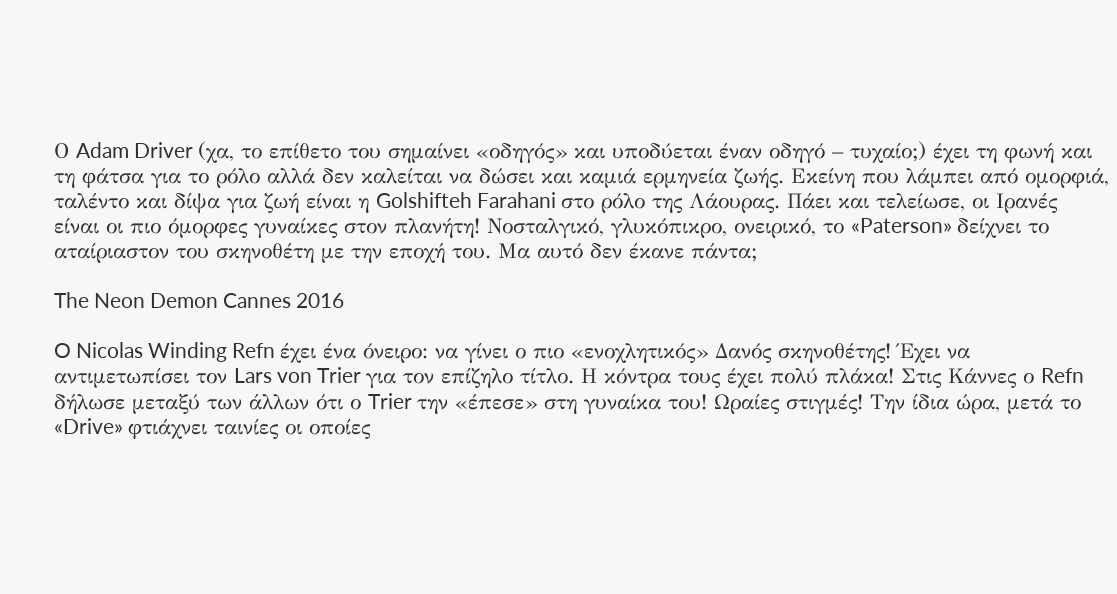Ο Adam Driver (χα, το επίθετο του σημαίνει «οδηγός» και υποδύεται έναν οδηγό – τυχαίο;) έχει τη φωνή και τη φάτσα για το ρόλο αλλά δεν καλείται να δώσει και καμιά ερμηνεία ζωής. Εκείνη που λάμπει από ομορφιά, ταλέντο και δίψα για ζωή είναι η Golshifteh Farahani στο ρόλο της Λάουρας. Πάει και τελείωσε, οι Ιρανές είναι οι πιο όμορφες γυναίκες στον πλανήτη! Νοσταλγικό, γλυκόπικρο, ονειρικό, το «Paterson» δείχνει το αταίριαστον του σκηνοθέτη με την εποχή του. Μα αυτό δεν έκανε πάντα;

The Neon Demon Cannes 2016

O Nicolas Winding Refn έχει ένα όνειρο: να γίνει ο πιο «ενοχλητικός» Δανός σκηνοθέτης! Έχει να αντιμετωπίσει τον Lars von Trier για τον επίζηλο τίτλο. Η κόντρα τους έχει πολύ πλάκα! Στις Κάννες ο Refn δήλωσε μεταξύ των άλλων ότι ο Trier την «έπεσε» στη γυναίκα του! Ωραίες στιγμές! Την ίδια ώρα, μετά το «Drive» φτιάχνει ταινίες οι οποίες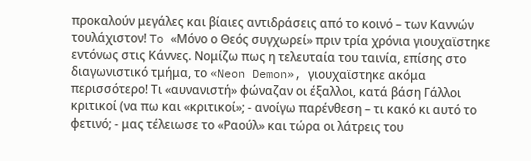προκαλούν μεγάλες και βίαιες αντιδράσεις από το κοινό – των Καννών τουλάχιστον! To «Μόνο ο Θεός συγχωρεί» πριν τρία χρόνια γιουχαϊστηκε εντόνως στις Κάννες. Νομίζω πως η τελευταία του ταινία, επίσης στο διαγωνιστικό τμήμα, το «Neon Demon», γιουχαϊστηκε ακόμα περισσότερο! Τι «αυνανιστή» φώναζαν οι έξαλλοι, κατά βάση Γάλλοι κριτικοί (να πω και «κριτικοί»; - ανοίγω παρένθεση – τι κακό κι αυτό το φετινό; - μας τέλειωσε το «Ραούλ» και τώρα οι λάτρεις του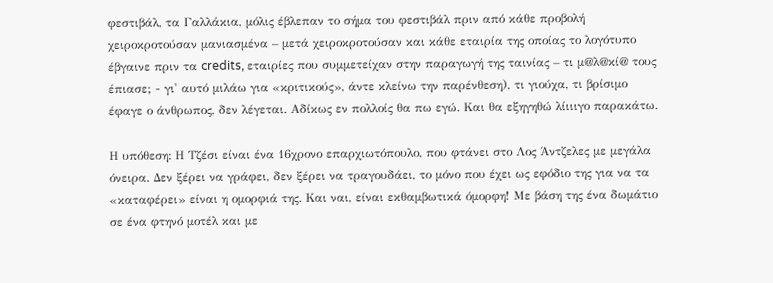φεστιβάλ, τα Γαλλάκια, μόλις έβλεπαν το σήμα του φεστιβάλ πριν από κάθε προβολή χειροκροτούσαν μανιασμένα – μετά χειροκροτούσαν και κάθε εταιρία της οποίας το λογότυπο έβγαινε πριν τα credits, εταιρίες που συμμετείχαν στην παραγωγή της ταινίας – τι μ@λ@κί@ τους έπιασε; - γι' αυτό μιλάω για «κριτικούς», άντε κλείνω την παρένθεση), τι γιούχα, τι βρίσιμο έφαγε ο άνθρωπος, δεν λέγεται. Αδίκως εν πολλοίς θα πω εγώ. Και θα εξηγηθώ λίιιιγο παρακάτω.

Η υπόθεση: Η Τζέσι είναι ένα 16χρονο επαρχιωτόπουλο, που φτάνει στο Λος Άντζελες με μεγάλα όνειρα. Δεν ξέρει να γράφει, δεν ξέρει να τραγουδάει, το μόνο που έχει ως εφόδιο της για να τα «καταφέρει» είναι η ομορφιά της. Και ναι, είναι εκθαμβωτικά όμορφη! Με βάση της ένα δωμάτιο σε ένα φτηνό μοτέλ και με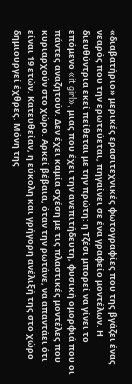«διαβατήριο» μερικές ερασιτεχνικές φωτογραφίες που της βγάζει ένας νεαρός που την ερωτεύεται, πηγαίνει σε ένα γραφείο μοντέλων. Η διευθύντρια εκεί πείθεται με την πρώτη: η Τζέσι μπορεί να γίνει το επόμενο «it girl», μιας που έχει την ανεπιτήδευτη, φυσική ομορφιά που οι πάντες αναζητούν. Δεν έχει καμία σχέση με τις πλαστικές μοντέλες που κυριαρχούν στο χώρο. Αρκεί βέβαια, όταν την ρωτάνε, να απαντάει ότι είναι 19 ετών. Κατευθείαν, η εύκολη και γρήγορη ανέλιξή της στο χώρο δημιουργεί έχθρες. Μόνη της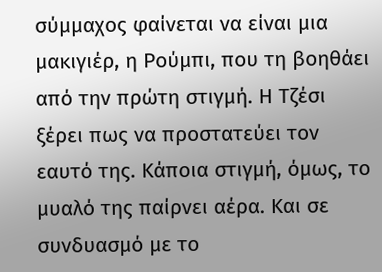σύμμαχος φαίνεται να είναι μια μακιγιέρ, η Ρούμπι, που τη βοηθάει από την πρώτη στιγμή. Η Τζέσι ξέρει πως να προστατεύει τον εαυτό της. Κάποια στιγμή, όμως, το μυαλό της παίρνει αέρα. Και σε συνδυασμό με το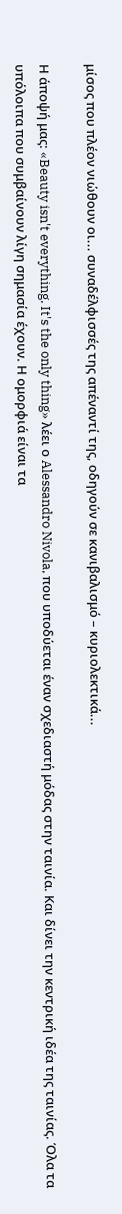μίσος που πλέον νιώθουν οι... συναδέλφισσές της απέναντί της, οδηγούν σε κανιβαλισμό – κυριολεκτικά...

Η άποψή μας: «Beauty isn't everything. It's the only thing» λέει ο Alessandro Nivola, που υποδύεται έναν σχεδιαστή μόδας στην ταινία. Και δίνει την κεντρική ιδέα της ταινίας. Όλα τα υπόλοιπα που συμβαίνουν λίγη σημασία έχουν. Η ομορφιά είναι τα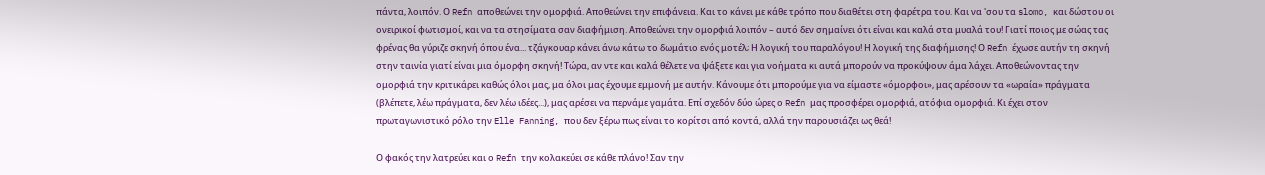πάντα, λοιπόν. Ο Refn αποθεώνει την ομορφιά. Αποθεώνει την επιφάνεια. Και το κάνει με κάθε τρόπο που διαθέτει στη φαρέτρα του. Και να 'σου τα slomo, και δώστου οι ονειρικοί φωτισμοί, και να τα στησίματα σαν διαφήμιση. Αποθεώνει την ομορφιά λοιπόν – αυτό δεν σημαίνει ότι είναι και καλά στα μυαλά του! Γιατί ποιος με σώας τας φρένας θα γύριζε σκηνή όπου ένα... τζάγκουαρ κάνει άνω κάτω το δωμάτιο ενός μοτέλ; Η λογική του παραλόγου! Η λογική της διαφήμισης! Ο Refn έχωσε αυτήν τη σκηνή στην ταινία γιατί είναι μια όμορφη σκηνή! Τώρα, αν ντε και καλά θέλετε να ψάξετε και για νοήματα κι αυτά μπορούν να προκύψουν άμα λάχει. Αποθεώνοντας την ομορφιά την κριτικάρει καθώς όλοι μας, μα όλοι μας έχουμε εμμονή με αυτήν. Κάνουμε ότι μπορούμε για να είμαστε «όμορφοι», μας αρέσουν τα «ωραία» πράγματα (βλέπετε, λέω πράγματα, δεν λέω ιδέες...), μας αρέσει να περνάμε γαμάτα. Επί σχεδόν δύο ώρες ο Refn μας προσφέρει ομορφιά, ατόφια ομορφιά. Κι έχει στον πρωταγωνιστικό ρόλο την Elle Fanning, που δεν ξέρω πως είναι το κορίτσι από κοντά, αλλά την παρουσιάζει ως θεά!

Ο φακός την λατρεύει και ο Refn την κολακεύει σε κάθε πλάνο! Σαν την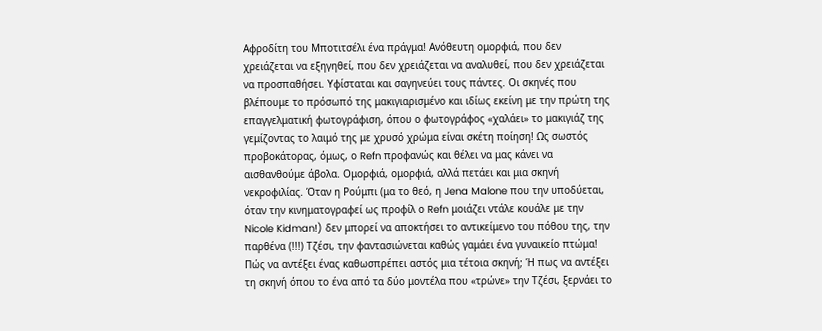Αφροδίτη του Μποτιτσέλι ένα πράγμα! Ανόθευτη ομορφιά, που δεν χρειάζεται να εξηγηθεί, που δεν χρειάζεται να αναλυθεί, που δεν χρειάζεται να προσπαθήσει. Υφίσταται και σαγηνεύει τους πάντες. Οι σκηνές που βλέπουμε το πρόσωπό της μακιγιαρισμένο και ιδίως εκείνη με την πρώτη της επαγγελματική φωτογράφιση, όπου ο φωτογράφος «χαλάει» το μακιγιάζ της γεμίζοντας το λαιμό της με χρυσό χρώμα είναι σκέτη ποίηση! Ως σωστός προβοκάτορας, όμως, ο Refn προφανώς και θέλει να μας κάνει να αισθανθούμε άβολα. Ομορφιά, ομορφιά, αλλά πετάει και μια σκηνή νεκροφιλίας. Όταν η Ρούμπι (μα το θεό, η Jena Malone που την υποδύεται, όταν την κινηματογραφεί ως προφίλ ο Refn μοιάζει ντάλε κουάλε με την Nicole Kidman!) δεν μπορεί να αποκτήσει το αντικείμενο του πόθου της, την παρθένα (!!!) Τζέσι, την φαντασιώνεται καθώς γαμάει ένα γυναικείο πτώμα! Πώς να αντέξει ένας καθωσπρέπει αστός μια τέτοια σκηνή; Ή πως να αντέξει τη σκηνή όπου το ένα από τα δύο μοντέλα που «τρώνε» την Τζέσι, ξερνάει το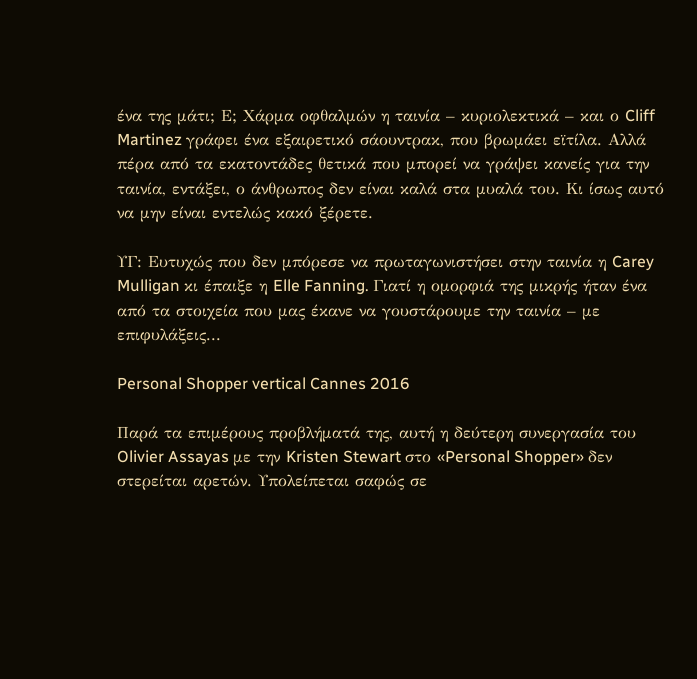ένα της μάτι; Ε; Χάρμα οφθαλμών η ταινία – κυριολεκτικά – και ο Cliff Martinez γράφει ένα εξαιρετικό σάουντρακ, που βρωμάει εϊτίλα. Αλλά πέρα από τα εκατοντάδες θετικά που μπορεί να γράψει κανείς για την ταινία, εντάξει, ο άνθρωπος δεν είναι καλά στα μυαλά του. Κι ίσως αυτό να μην είναι εντελώς κακό ξέρετε.

ΥΓ: Ευτυχώς που δεν μπόρεσε να πρωταγωνιστήσει στην ταινία η Carey Mulligan κι έπαιξε η Elle Fanning. Γιατί η ομορφιά της μικρής ήταν ένα από τα στοιχεία που μας έκανε να γουστάρουμε την ταινία – με επιφυλάξεις...

Personal Shopper vertical Cannes 2016

Παρά τα επιμέρους προβλήματά της, αυτή η δεύτερη συνεργασία του Olivier Assayas με την Kristen Stewart στο «Personal Shopper» δεν στερείται αρετών. Υπολείπεται σαφώς σε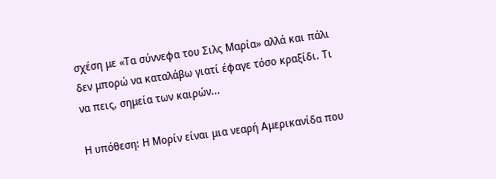σχέση με «Τα σύννεφα του Σιλς Μαρία» αλλά και πάλι δεν μπορώ να καταλάβω γιατί έφαγε τόσο κραξίδι. Τι να πεις, σημεία των καιρών...

Η υπόθεση: Η Μορίν είναι μια νεαρή Αμερικανίδα που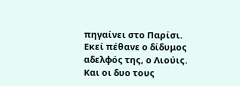πηγαίνει στο Παρίσι. Εκεί πέθανε ο δίδυμος αδελφός της, ο Λιούις. Και οι δυο τους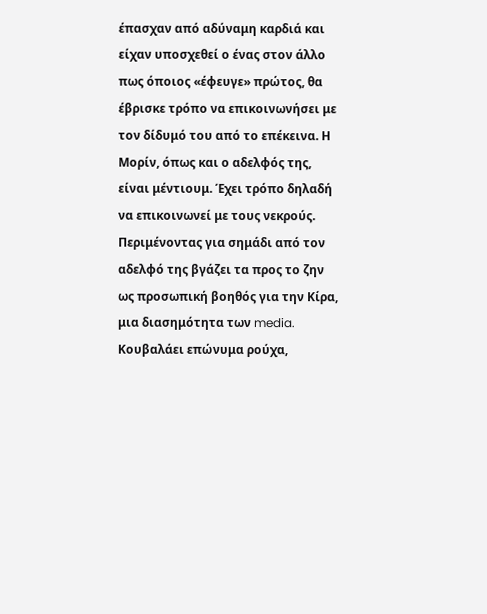έπασχαν από αδύναμη καρδιά και είχαν υποσχεθεί ο ένας στον άλλο πως όποιος «έφευγε» πρώτος, θα έβρισκε τρόπο να επικοινωνήσει με τον δίδυμό του από το επέκεινα. Η Μορίν, όπως και ο αδελφός της, είναι μέντιουμ. Έχει τρόπο δηλαδή να επικοινωνεί με τους νεκρούς. Περιμένοντας για σημάδι από τον αδελφό της βγάζει τα προς το ζην ως προσωπική βοηθός για την Κίρα, μια διασημότητα των media. Κουβαλάει επώνυμα ρούχα,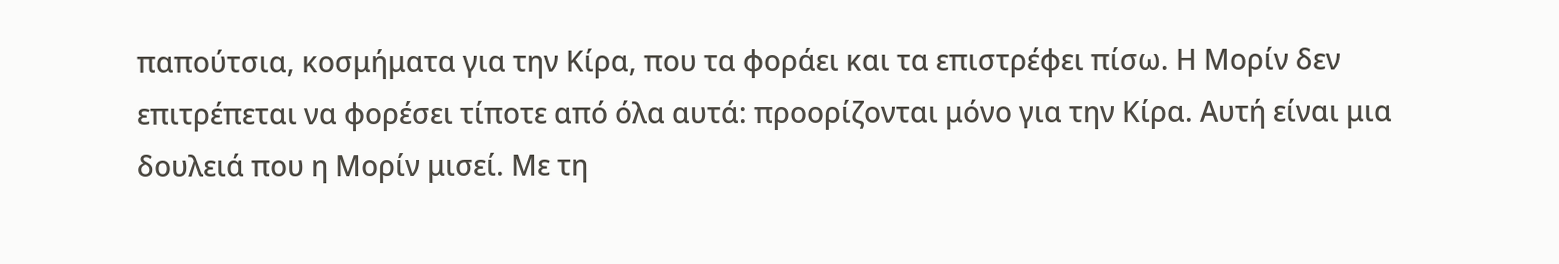παπούτσια, κοσμήματα για την Κίρα, που τα φοράει και τα επιστρέφει πίσω. Η Μορίν δεν επιτρέπεται να φορέσει τίποτε από όλα αυτά: προορίζονται μόνο για την Κίρα. Αυτή είναι μια δουλειά που η Μορίν μισεί. Με τη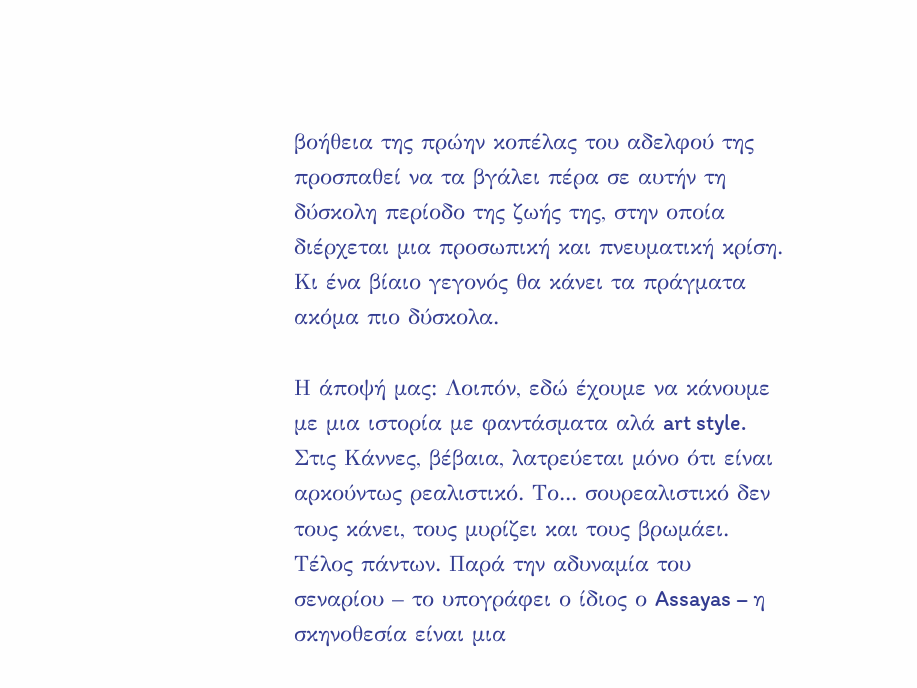βοήθεια της πρώην κοπέλας του αδελφού της προσπαθεί να τα βγάλει πέρα σε αυτήν τη δύσκολη περίοδο της ζωής της, στην οποία διέρχεται μια προσωπική και πνευματική κρίση. Κι ένα βίαιο γεγονός θα κάνει τα πράγματα ακόμα πιο δύσκολα.

Η άποψή μας: Λοιπόν, εδώ έχουμε να κάνουμε με μια ιστορία με φαντάσματα αλά art style. Στις Κάννες, βέβαια, λατρεύεται μόνο ότι είναι αρκούντως ρεαλιστικό. Το... σουρεαλιστικό δεν τους κάνει, τους μυρίζει και τους βρωμάει. Τέλος πάντων. Παρά την αδυναμία του σεναρίου – το υπογράφει ο ίδιος ο Assayas – η σκηνοθεσία είναι μια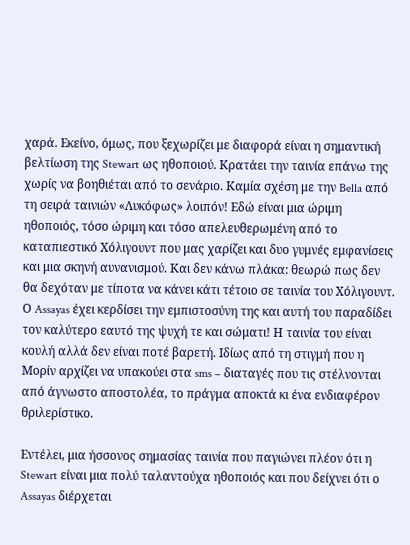χαρά. Εκείνο, όμως, που ξεχωρίζει με διαφορά είναι η σημαντική βελτίωση της Stewart ως ηθοποιού. Κρατάει την ταινία επάνω της χωρίς να βοηθιέται από το σενάριο. Καμία σχέση με την Bella από τη σειρά ταινιών «Λυκόφως» λοιπόν! Εδώ είναι μια ώριμη ηθοποιός, τόσο ώριμη και τόσο απελευθερωμένη από το καταπιεστικό Χόλιγουντ που μας χαρίζει και δυο γυμνές εμφανίσεις και μια σκηνή αυνανισμού. Και δεν κάνω πλάκα: θεωρώ πως δεν θα δεχόταν με τίποτα να κάνει κάτι τέτοιο σε ταινία του Χόλιγουντ. Ο Assayas έχει κερδίσει την εμπιστοσύνη της και αυτή του παραδίδει τον καλύτερο εαυτό της ψυχή τε και σώματι! Η ταινία του είναι κουλή αλλά δεν είναι ποτέ βαρετή. Ιδίως από τη στιγμή που η Μορίν αρχίζει να υπακούει στα sms – διαταγές που τις στέλνονται από άγνωστο αποστολέα, το πράγμα αποκτά κι ένα ενδιαφέρον θριλερίστικο.

Εντέλει, μια ήσσονος σημασίας ταινία που παγιώνει πλέον ότι η Stewart είναι μια πολύ ταλαντούχα ηθοποιός και που δείχνει ότι ο Assayas διέρχεται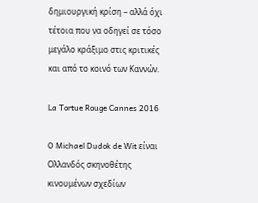δημιουργική κρίση – αλλά όχι τέτοια που να οδηγεί σε τόσο μεγάλο κράξιμο στις κριτικές και από το κοινό των Καννών.

La Tortue Rouge Cannes 2016

O Michael Dudok de Wit είναι Ολλανδός σκηνοθέτης κινουμένων σχεδίων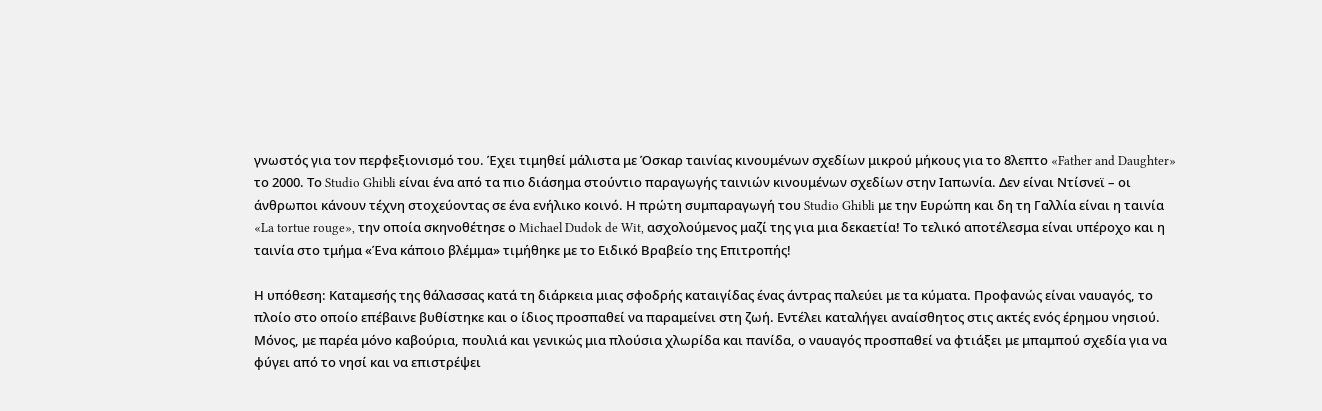γνωστός για τον περφεξιονισμό του. Έχει τιμηθεί μάλιστα με Όσκαρ ταινίας κινουμένων σχεδίων μικρού μήκους για το 8λεπτο «Father and Daughter» το 2000. Το Studio Ghibli είναι ένα από τα πιο διάσημα στούντιο παραγωγής ταινιών κινουμένων σχεδίων στην Ιαπωνία. Δεν είναι Ντίσνεϊ – οι άνθρωποι κάνουν τέχνη στοχεύοντας σε ένα ενήλικο κοινό. Η πρώτη συμπαραγωγή του Studio Ghibli με την Ευρώπη και δη τη Γαλλία είναι η ταινία «La tortue rouge», την οποία σκηνοθέτησε ο Michael Dudok de Wit, ασχολούμενος μαζί της για μια δεκαετία! Το τελικό αποτέλεσμα είναι υπέροχο και η ταινία στο τμήμα «Ένα κάποιο βλέμμα» τιμήθηκε με το Ειδικό Βραβείο της Επιτροπής!

Η υπόθεση: Καταμεσής της θάλασσας κατά τη διάρκεια μιας σφοδρής καταιγίδας ένας άντρας παλεύει με τα κύματα. Προφανώς είναι ναυαγός, το πλοίο στο οποίο επέβαινε βυθίστηκε και ο ίδιος προσπαθεί να παραμείνει στη ζωή. Εντέλει καταλήγει αναίσθητος στις ακτές ενός έρημου νησιού. Μόνος, με παρέα μόνο καβούρια, πουλιά και γενικώς μια πλούσια χλωρίδα και πανίδα, ο ναυαγός προσπαθεί να φτιάξει με μπαμπού σχεδία για να φύγει από το νησί και να επιστρέψει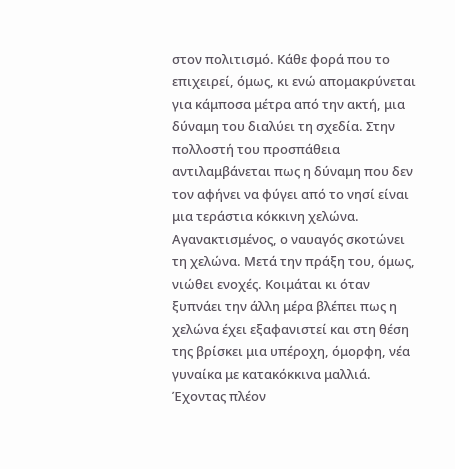στον πολιτισμό. Κάθε φορά που το επιχειρεί, όμως, κι ενώ απομακρύνεται για κάμποσα μέτρα από την ακτή, μια δύναμη του διαλύει τη σχεδία. Στην πολλοστή του προσπάθεια αντιλαμβάνεται πως η δύναμη που δεν τον αφήνει να φύγει από το νησί είναι μια τεράστια κόκκινη χελώνα. Αγανακτισμένος, ο ναυαγός σκοτώνει τη χελώνα. Μετά την πράξη του, όμως, νιώθει ενοχές. Κοιμάται κι όταν ξυπνάει την άλλη μέρα βλέπει πως η χελώνα έχει εξαφανιστεί και στη θέση της βρίσκει μια υπέροχη, όμορφη, νέα γυναίκα με κατακόκκινα μαλλιά. Έχοντας πλέον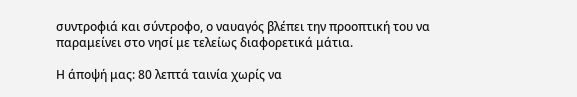συντροφιά και σύντροφο, ο ναυαγός βλέπει την προοπτική του να παραμείνει στο νησί με τελείως διαφορετικά μάτια.

Η άποψή μας: 80 λεπτά ταινία χωρίς να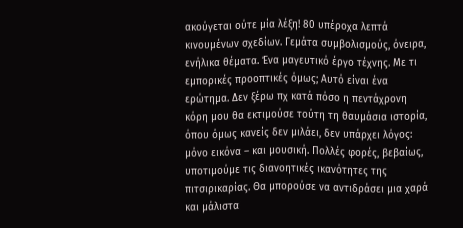ακούγεται ούτε μία λέξη! 80 υπέροχα λεπτά κινουμένων σχεδίων. Γεμάτα συμβολισμούς, όνειρα, ενήλικα θέματα. Ένα μαγευτικό έργο τέχνης. Με τι εμπορικές προοπτικές όμως; Αυτό είναι ένα ερώτημα. Δεν ξέρω πχ κατά πόσο η πεντάχρονη κόρη μου θα εκτιμούσε τούτη τη θαυμάσια ιστορία, όπου όμως κανείς δεν μιλάει, δεν υπάρχει λόγος: μόνο εικόνα – και μουσική. Πολλές φορές, βεβαίως, υποτιμούμε τις διανοητικές ικανότητες της πιτσιρικαρίας. Θα μπορούσε να αντιδράσει μια χαρά και μάλιστα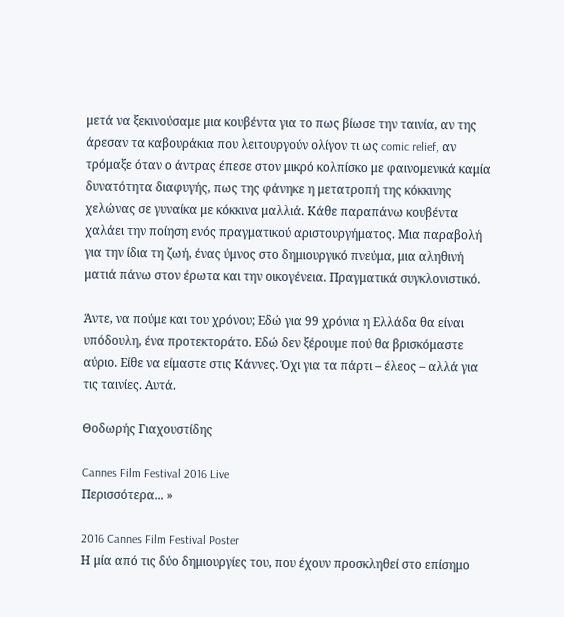μετά να ξεκινούσαμε μια κουβέντα για το πως βίωσε την ταινία, αν της άρεσαν τα καβουράκια που λειτουργούν ολίγον τι ως comic relief, αν τρόμαξε όταν ο άντρας έπεσε στον μικρό κολπίσκο με φαινομενικά καμία δυνατότητα διαφυγής, πως της φάνηκε η μετατροπή της κόκκινης χελώνας σε γυναίκα με κόκκινα μαλλιά. Κάθε παραπάνω κουβέντα χαλάει την ποίηση ενός πραγματικού αριστουργήματος. Μια παραβολή για την ίδια τη ζωή, ένας ύμνος στο δημιουργικό πνεύμα, μια αληθινή ματιά πάνω στον έρωτα και την οικογένεια. Πραγματικά συγκλονιστικό.

Άντε, να πούμε και του χρόνου; Εδώ για 99 χρόνια η Ελλάδα θα είναι υπόδουλη, ένα προτεκτοράτο. Εδώ δεν ξέρουμε πού θα βρισκόμαστε αύριο. Είθε να είμαστε στις Κάννες. Όχι για τα πάρτι – έλεος – αλλά για τις ταινίες. Αυτά.

Θοδωρής Γιαχουστίδης

Cannes Film Festival 2016 Live
Περισσότερα... »

2016 Cannes Film Festival Poster
Η μία από τις δύο δημιουργίες του, που έχουν προσκληθεί στο επίσημο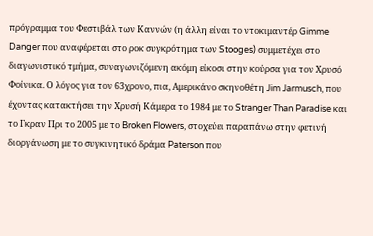πρόγραμμα του Φεστιβάλ των Καννών (η άλλη είναι το ντοκιμαντέρ Gimme Danger που αναφέρεται στο ροκ συγκρότημα των Stooges) συμμετέχει στο διαγωνιστικό τμήμα, συναγωνιζόμενη ακόμη είκοσι στην κούρσα για τον Χρυσό Φοίνικα. Ο λόγος για τον 63χρονο, πια, Αμερικάνο σκηνοθέτη Jim Jarmusch, που έχοντας κατακτήσει την Χρυσή Κάμερα το 1984 με το Stranger Than Paradise και το Γκραν Πρι το 2005 με το Broken Flowers, στοχεύει παραπάνω στην φετινή διοργάνωση με το συγκινητικό δράμα Paterson που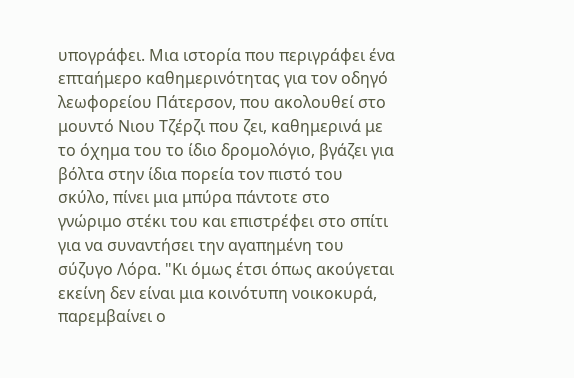υπογράφει. Μια ιστορία που περιγράφει ένα επταήμερο καθημερινότητας για τον οδηγό λεωφορείου Πάτερσον, που ακολουθεί στο μουντό Νιου Τζέρζι που ζει, καθημερινά με το όχημα του το ίδιο δρομολόγιο, βγάζει για βόλτα στην ίδια πορεία τον πιστό του σκύλο, πίνει μια μπύρα πάντοτε στο γνώριμο στέκι του και επιστρέφει στο σπίτι για να συναντήσει την αγαπημένη του σύζυγο Λόρα. "Κι όμως έτσι όπως ακούγεται εκείνη δεν είναι μια κοινότυπη νοικοκυρά, παρεμβαίνει ο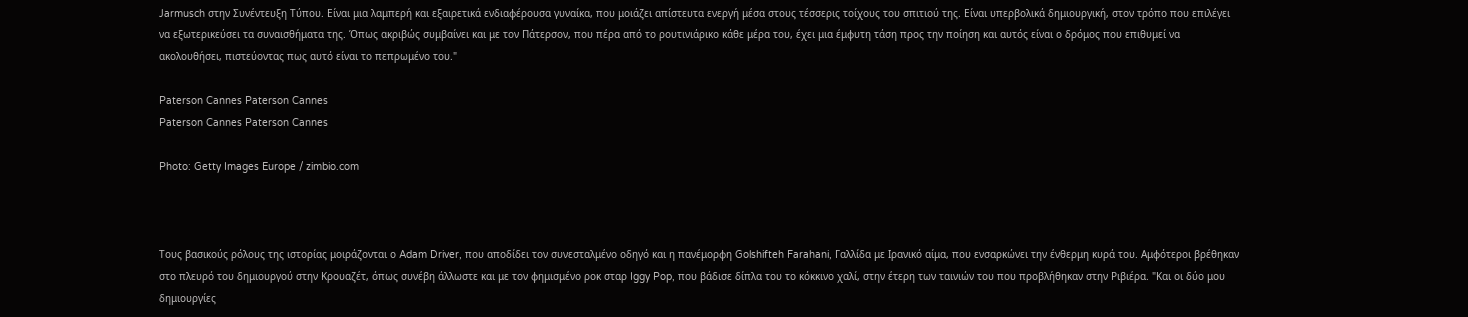Jarmusch στην Συνέντευξη Τύπου. Είναι μια λαμπερή και εξαιρετικά ενδιαφέρουσα γυναίκα, που μοιάζει απίστευτα ενεργή μέσα στους τέσσερις τοίχους του σπιτιού της. Είναι υπερβολικά δημιουργική, στον τρόπο που επιλέγει να εξωτερικεύσει τα συναισθήματα της. Όπως ακριβώς συμβαίνει και με τον Πάτερσον, που πέρα από το ρουτινιάρικο κάθε μέρα του, έχει μια έμφυτη τάση προς την ποίηση και αυτός είναι ο δρόμος που επιθυμεί να ακολουθήσει, πιστεύοντας πως αυτό είναι το πεπρωμένο του."

Paterson Cannes Paterson Cannes
Paterson Cannes Paterson Cannes

Photo: Getty Images Europe / zimbio.com



Τους βασικούς ρόλους της ιστορίας μοιράζονται ο Adam Driver, που αποδίδει τον συνεσταλμένο οδηγό και η πανέμορφη Golshifteh Farahani, Γαλλίδα με Ιρανικό αίμα, που ενσαρκώνει την ένθερμη κυρά του. Αμφότεροι βρέθηκαν στο πλευρό του δημιουργού στην Κρουαζέτ, όπως συνέβη άλλωστε και με τον φημισμένο ροκ σταρ Iggy Pop, που βάδισε δίπλα του το κόκκινο χαλί, στην έτερη των ταινιών του που προβλήθηκαν στην Ριβιέρα. "Και οι δύο μου δημιουργίες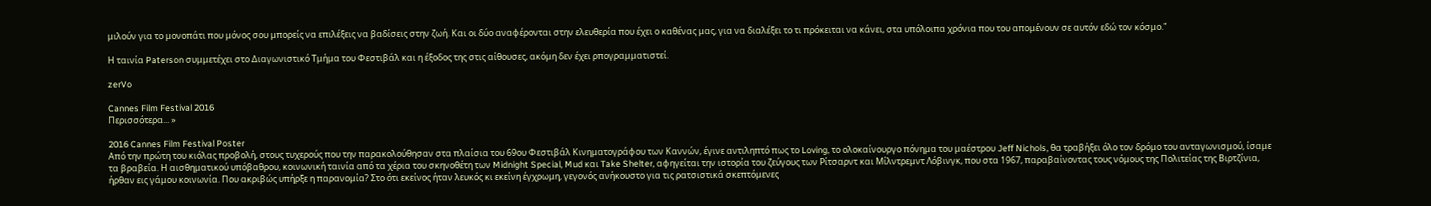μιλούν για το μονοπάτι που μόνος σου μπορείς να επιλέξεις να βαδίσεις στην ζωή. Και οι δύο αναφέρονται στην ελευθερία που έχει ο καθένας μας, για να διαλέξει το τι πρόκειται να κάνει, στα υπόλοιπα χρόνια που του απομένουν σε αυτόν εδώ τον κόσμο."

Η ταινία Paterson συμμετέχει στο Διαγωνιστικό Τμήμα του Φεστιβάλ και η έξοδος της στις αίθουσες, ακόμη δεν έχει ρπογραμματιστεί.

zerVo

Cannes Film Festival 2016
Περισσότερα... »

2016 Cannes Film Festival Poster
Από την πρώτη του κιόλας προβολή, στους τυχερούς που την παρακολούθησαν στα πλαίσια του 69ου Φεστιβάλ Κινηματογράφου των Καννών, έγινε αντιληπτό πως το Loving, το ολοκαίνουργο πόνημα του μαέστρου Jeff Nichols, θα τραβήξει όλο τον δρόμο του ανταγωνισμού, ίσαμε τα βραβεία. Η αισθηματικού υπόβαθρου, κοινωνική ταινία από τα χέρια του σκηνοθέτη των Midnight Special, Mud και Take Shelter, αφηγείται την ιστορία του ζεύγους των Ρίτσαρντ και Μίλντρεμντ Λόβινγκ, που στα 1967, παραβαίνοντας τους νόμους της Πολιτείας της Βιρτζίνια, ήρθαν εις γάμου κοινωνία. Που ακριβώς υπήρξε η παρανομία? Στο ότι εκείνος ήταν λευκός κι εκείνη έγχρωμη, γεγονός ανήκουστο για τις ρατσιστικά σκεπτόμενες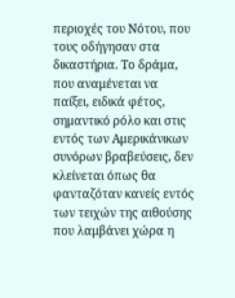περιοχές του Νότου, που τους οδήγησαν στα δικαστήρια. Το δράμα, που αναμένεται να παίξει, ειδικά φέτος, σημαντικό ρόλο και στις εντός των Αμερικάνικων συνόρων βραβεύσεις, δεν κλείνεται όπως θα φανταζόταν κανείς εντός των τειχών της αιθούσης που λαμβάνει χώρα η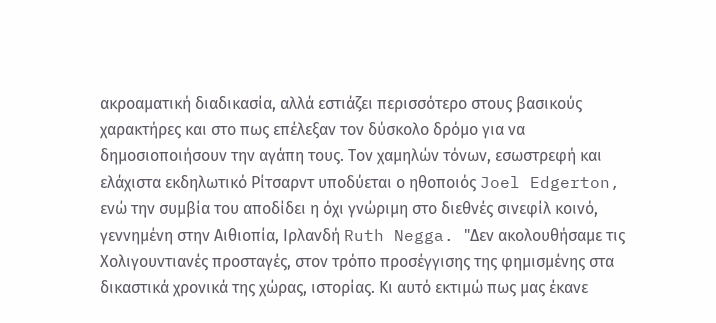ακροαματική διαδικασία, αλλά εστιάζει περισσότερο στους βασικούς χαρακτήρες και στο πως επέλεξαν τον δύσκολο δρόμο για να δημοσιοποιήσουν την αγάπη τους. Τον χαμηλών τόνων, εσωστρεφή και ελάχιστα εκδηλωτικό Ρίτσαρντ υποδύεται ο ηθοποιός Joel Edgerton, ενώ την συμβία του αποδίδει η όχι γνώριμη στο διεθνές σινεφίλ κοινό, γεννημένη στην Αιθιοπία, Ιρλανδή Ruth Negga. "Δεν ακολουθήσαμε τις Χολιγουντιανές προσταγές, στον τρόπο προσέγγισης της φημισμένης στα δικαστικά χρονικά της χώρας, ιστορίας. Κι αυτό εκτιμώ πως μας έκανε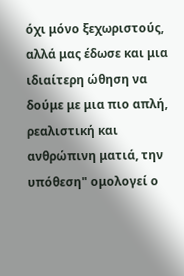όχι μόνο ξεχωριστούς, αλλά μας έδωσε και μια ιδιαίτερη ώθηση να δούμε με μια πιο απλή, ρεαλιστική και ανθρώπινη ματιά, την υπόθεση" ομολογεί ο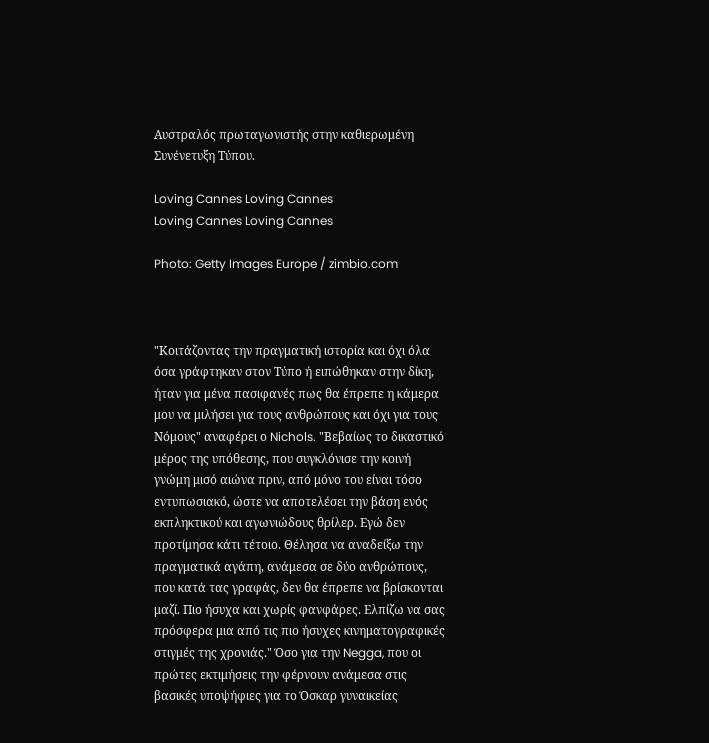Αυστραλός πρωταγωνιστής στην καθιερωμένη Συνένετυξη Τύπου.

Loving Cannes Loving Cannes
Loving Cannes Loving Cannes

Photo: Getty Images Europe / zimbio.com



"Κοιτάζοντας την πραγματική ιστορία και όχι όλα όσα γράφτηκαν στον Τύπο ή ειπώθηκαν στην δίκη, ήταν για μένα πασιφανές πως θα έπρεπε η κάμερα μου να μιλήσει για τους ανθρώπους και όχι για τους Νόμους" αναφέρει ο Nichols. "Βεβαίως το δικαστικό μέρος της υπόθεσης, που συγκλόνισε την κοινή γνώμη μισό αιώνα πριν, από μόνο του είναι τόσο εντυπωσιακό, ώστε να αποτελέσει την βάση ενός εκπληκτικού και αγωνιώδους θρίλερ. Εγώ δεν προτίμησα κάτι τέτοιο. Θέλησα να αναδείξω την πραγματικά αγάπη, ανάμεσα σε δύο ανθρώπους, που κατά τας γραφάς, δεν θα έπρεπε να βρίσκονται μαζί. Πιο ήσυχα και χωρίς φανφάρες. Ελπίζω να σας πρόσφερα μια από τις πιο ήσυχες κινηματογραφικές στιγμές της χρονιάς." Όσο για την Negga, που οι πρώτες εκτιμήσεις την φέρνουν ανάμεσα στις βασικές υποψήφιες για το Όσκαρ γυναικείας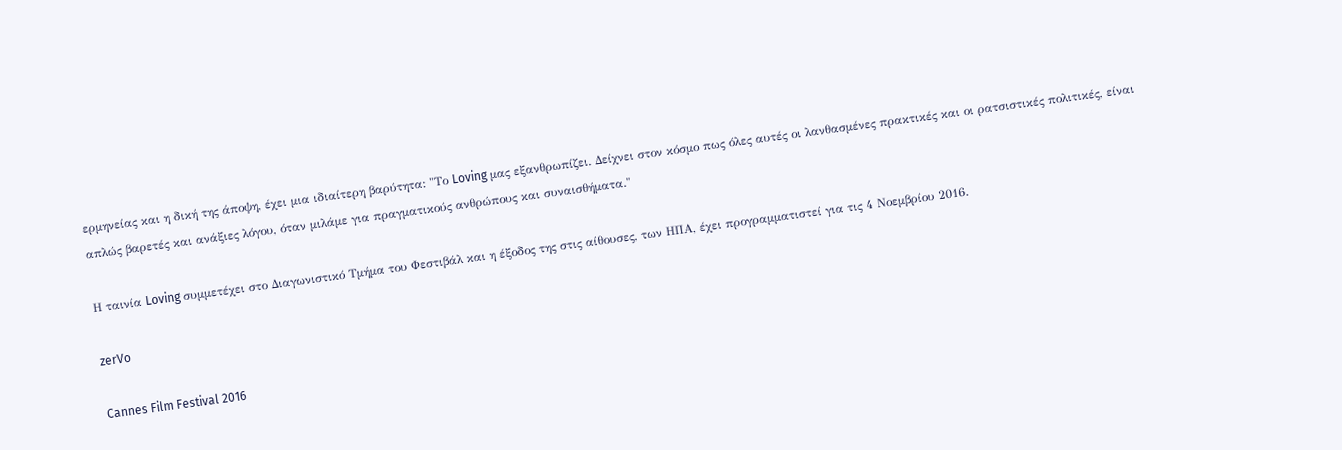ερμηνείας και η δική της άποψη, έχει μια ιδιαίτερη βαρύτητα: "Το Loving μας εξανθρωπίζει. Δείχνει στον κόσμο πως όλες αυτές οι λανθασμένες πρακτικές και οι ρατσιστικές πολιτικές, είναι απλώς βαρετές και ανάξιες λόγου, όταν μιλάμε για πραγματικούς ανθρώπους και συναισθήματα."

Η ταινία Loving συμμετέχει στο Διαγωνιστικό Τμήμα του Φεστιβάλ και η έξοδος της στις αίθουσες, των ΗΠΑ, έχει προγραμματιστεί για τις 4 Νοεμβρίου 2016.

zerVo

Cannes Film Festival 2016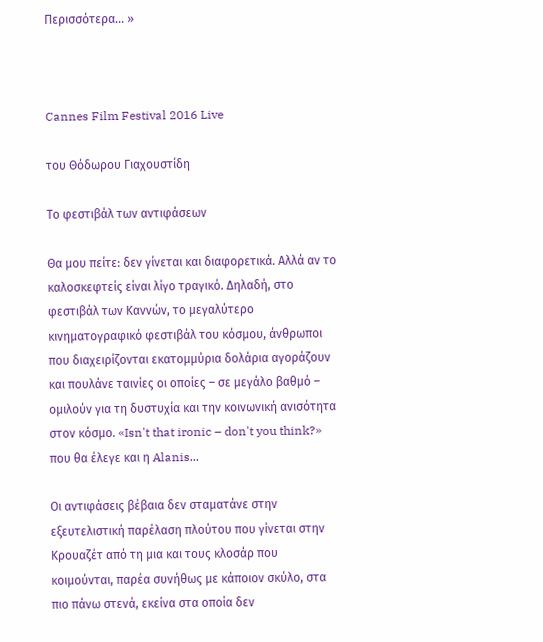Περισσότερα... »



Cannes Film Festival 2016 Live

του Θόδωρου Γιαχουστίδη

Το φεστιβάλ των αντιφάσεων

Θα μου πείτε: δεν γίνεται και διαφορετικά. Αλλά αν το καλοσκεφτείς είναι λίγο τραγικό. Δηλαδή, στο φεστιβάλ των Καννών, το μεγαλύτερο κινηματογραφικό φεστιβάλ του κόσμου, άνθρωποι που διαχειρίζονται εκατομμύρια δολάρια αγοράζουν και πουλάνε ταινίες οι οποίες – σε μεγάλο βαθμό – ομιλούν για τη δυστυχία και την κοινωνική ανισότητα στον κόσμο. «Isn't that ironic – don't you think?» που θα έλεγε και η Alanis...

Οι αντιφάσεις βέβαια δεν σταματάνε στην εξευτελιστική παρέλαση πλούτου που γίνεται στην Κρουαζέτ από τη μια και τους κλοσάρ που κοιμούνται, παρέα συνήθως με κάποιον σκύλο, στα πιο πάνω στενά, εκείνα στα οποία δεν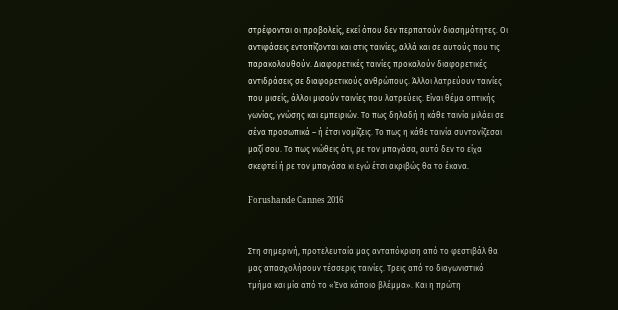στρέφονται οι προβολείς, εκεί όπου δεν περπατούν διασημότητες. Οι αντιφάσεις εντοπίζονται και στις ταινίες, αλλά και σε αυτούς που τις παρακολουθούν. Διαφορετικές ταινίες προκαλούν διαφορετικές αντιδράσεις σε διαφορετικούς ανθρώπους. Άλλοι λατρεύουν ταινίες που μισείς, άλλοι μισούν ταινίες που λατρεύεις. Είναι θέμα οπτικής γωνίας, γνώσης και εμπειριών. Το πως δηλαδή η κάθε ταινία μιλάει σε σένα προσωπικά – ή έτσι νομίζεις. Το πως η κάθε ταινία συντονίζεσαι μαζί σου. Το πως νιώθεις ότι, ρε τον μπαγάσα, αυτό δεν το είχα σκεφτεί ή ρε τον μπαγάσα κι εγώ έτσι ακριβώς θα το έκανα.

Forushande Cannes 2016


Στη σημερινή, προτελευταία μας ανταπόκριση από το φεστιβάλ θα μας απασχολήσουν τέσσερις ταινίες. Τρεις από το διαγωνιστικό τμήμα και μία από το «Ένα κάποιο βλέμμα». Και η πρώτη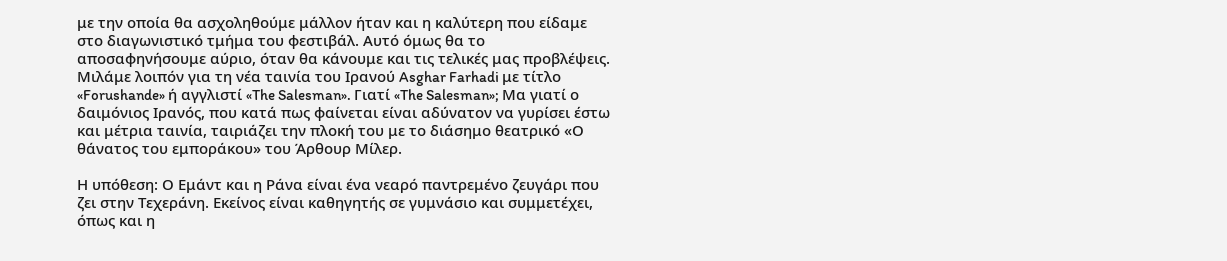με την οποία θα ασχοληθούμε μάλλον ήταν και η καλύτερη που είδαμε στο διαγωνιστικό τμήμα του φεστιβάλ. Αυτό όμως θα το αποσαφηνήσουμε αύριο, όταν θα κάνουμε και τις τελικές μας προβλέψεις. Μιλάμε λοιπόν για τη νέα ταινία του Ιρανού Asghar Farhadi με τίτλο «Forushande» ή αγγλιστί «The Salesman». Γιατί «The Salesman»; Μα γιατί ο δαιμόνιος Ιρανός, που κατά πως φαίνεται είναι αδύνατον να γυρίσει έστω και μέτρια ταινία, ταιριάζει την πλοκή του με το διάσημο θεατρικό «Ο θάνατος του εμποράκου» του Άρθουρ Μίλερ.

Η υπόθεση: Ο Εμάντ και η Ράνα είναι ένα νεαρό παντρεμένο ζευγάρι που ζει στην Τεχεράνη. Εκείνος είναι καθηγητής σε γυμνάσιο και συμμετέχει, όπως και η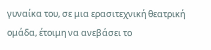γυναίκα του, σε μια ερασιτεχνική θεατρική ομάδα, έτοιμη να ανεβάσει το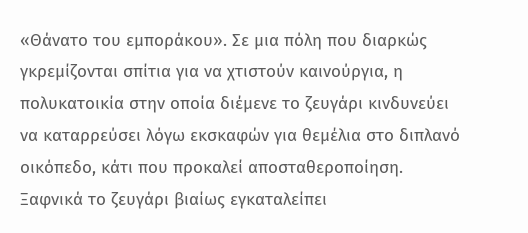«Θάνατο του εμποράκου». Σε μια πόλη που διαρκώς γκρεμίζονται σπίτια για να χτιστούν καινούργια, η πολυκατοικία στην οποία διέμενε το ζευγάρι κινδυνεύει να καταρρεύσει λόγω εκσκαφών για θεμέλια στο διπλανό οικόπεδο, κάτι που προκαλεί αποσταθεροποίηση. Ξαφνικά το ζευγάρι βιαίως εγκαταλείπει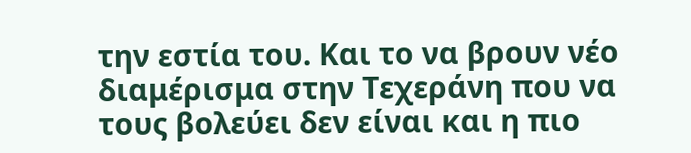την εστία του. Και το να βρουν νέο διαμέρισμα στην Τεχεράνη που να τους βολεύει δεν είναι και η πιο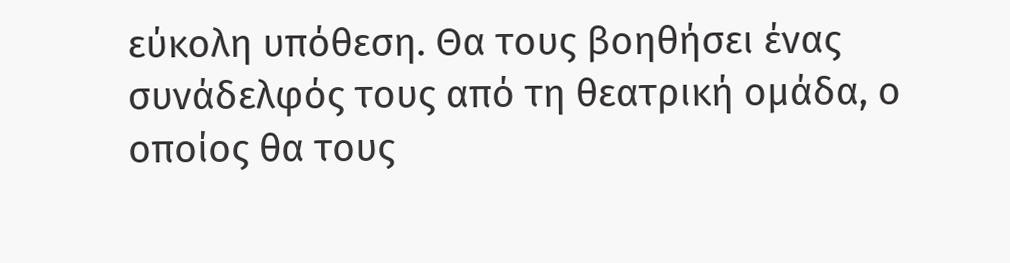εύκολη υπόθεση. Θα τους βοηθήσει ένας συνάδελφός τους από τη θεατρική ομάδα, ο οποίος θα τους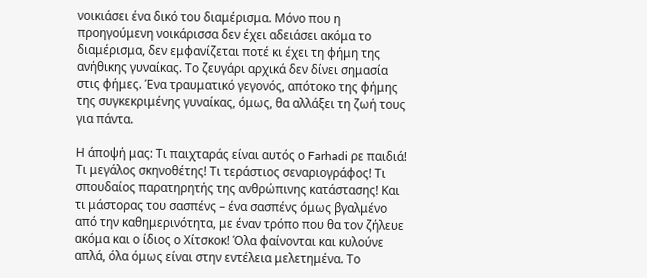νοικιάσει ένα δικό του διαμέρισμα. Μόνο που η προηγούμενη νοικάρισσα δεν έχει αδειάσει ακόμα το διαμέρισμα, δεν εμφανίζεται ποτέ κι έχει τη φήμη της ανήθικης γυναίκας. Το ζευγάρι αρχικά δεν δίνει σημασία στις φήμες. Ένα τραυματικό γεγονός, απότοκο της φήμης της συγκεκριμένης γυναίκας, όμως, θα αλλάξει τη ζωή τους για πάντα.

Η άποψή μας: Τι παιχταράς είναι αυτός ο Farhadi ρε παιδιά! Τι μεγάλος σκηνοθέτης! Τι τεράστιος σεναριογράφος! Τι σπουδαίος παρατηρητής της ανθρώπινης κατάστασης! Και τι μάστορας του σασπένς – ένα σασπένς όμως βγαλμένο από την καθημερινότητα, με έναν τρόπο που θα τον ζήλευε ακόμα και ο ίδιος ο Χίτσκοκ! Όλα φαίνονται και κυλούνε απλά, όλα όμως είναι στην εντέλεια μελετημένα. Το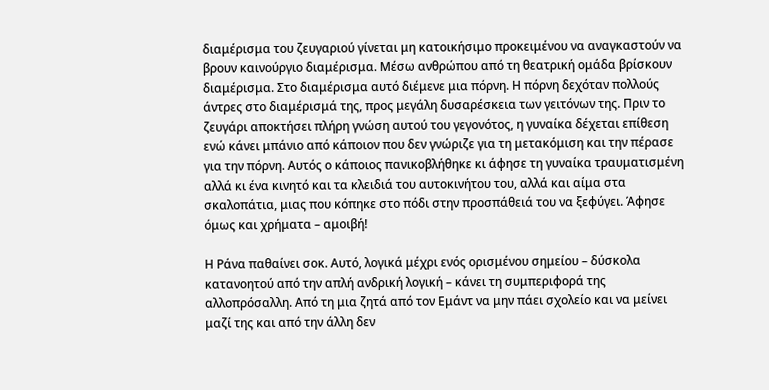διαμέρισμα του ζευγαριού γίνεται μη κατοικήσιμο προκειμένου να αναγκαστούν να βρουν καινούργιο διαμέρισμα. Μέσω ανθρώπου από τη θεατρική ομάδα βρίσκουν διαμέρισμα. Στο διαμέρισμα αυτό διέμενε μια πόρνη. Η πόρνη δεχόταν πολλούς άντρες στο διαμέρισμά της, προς μεγάλη δυσαρέσκεια των γειτόνων της. Πριν το ζευγάρι αποκτήσει πλήρη γνώση αυτού του γεγονότος, η γυναίκα δέχεται επίθεση ενώ κάνει μπάνιο από κάποιον που δεν γνώριζε για τη μετακόμιση και την πέρασε για την πόρνη. Αυτός ο κάποιος πανικοβλήθηκε κι άφησε τη γυναίκα τραυματισμένη αλλά κι ένα κινητό και τα κλειδιά του αυτοκινήτου του, αλλά και αίμα στα σκαλοπάτια, μιας που κόπηκε στο πόδι στην προσπάθειά του να ξεφύγει. Άφησε όμως και χρήματα – αμοιβή!

Η Ράνα παθαίνει σοκ. Αυτό, λογικά μέχρι ενός ορισμένου σημείου – δύσκολα κατανοητού από την απλή ανδρική λογική – κάνει τη συμπεριφορά της αλλοπρόσαλλη. Από τη μια ζητά από τον Εμάντ να μην πάει σχολείο και να μείνει μαζί της και από την άλλη δεν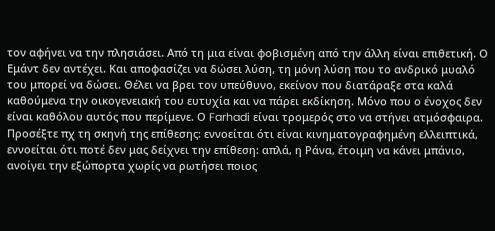τον αφήνει να την πλησιάσει. Από τη μια είναι φοβισμένη από την άλλη είναι επιθετική. Ο Εμάντ δεν αντέχει. Και αποφασίζει να δώσει λύση, τη μόνη λύση που το ανδρικό μυαλό του μπορεί να δώσει. Θέλει να βρει τον υπεύθυνο, εκείνον που διατάραξε στα καλά καθούμενα την οικογενειακή του ευτυχία και να πάρει εκδίκηση. Μόνο που ο ένοχος δεν είναι καθόλου αυτός που περίμενε. Ο Farhadi είναι τρομερός στο να στήνει ατμόσφαιρα. Προσέξτε πχ τη σκηνή της επίθεσης: εννοείται ότι είναι κινηματογραφημένη ελλειπτικά, εννοείται ότι ποτέ δεν μας δείχνει την επίθεση: απλά, η Ράνα, έτοιμη να κάνει μπάνιο, ανοίγει την εξώπορτα χωρίς να ρωτήσει ποιος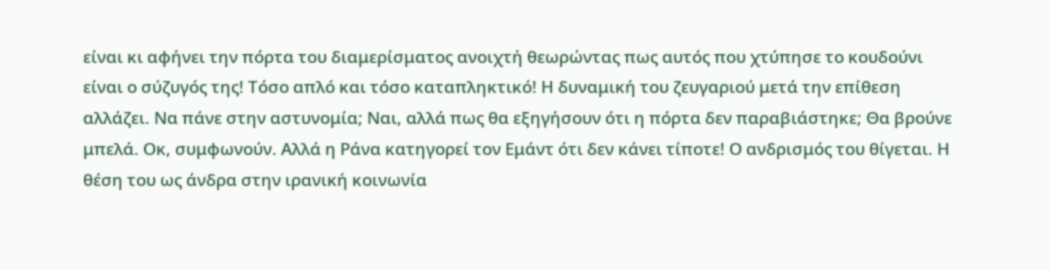είναι κι αφήνει την πόρτα του διαμερίσματος ανοιχτή θεωρώντας πως αυτός που χτύπησε το κουδούνι είναι ο σύζυγός της! Τόσο απλό και τόσο καταπληκτικό! Η δυναμική του ζευγαριού μετά την επίθεση αλλάζει. Να πάνε στην αστυνομία; Ναι, αλλά πως θα εξηγήσουν ότι η πόρτα δεν παραβιάστηκε; Θα βρούνε μπελά. Οκ, συμφωνούν. Αλλά η Ράνα κατηγορεί τον Εμάντ ότι δεν κάνει τίποτε! Ο ανδρισμός του θίγεται. Η θέση του ως άνδρα στην ιρανική κοινωνία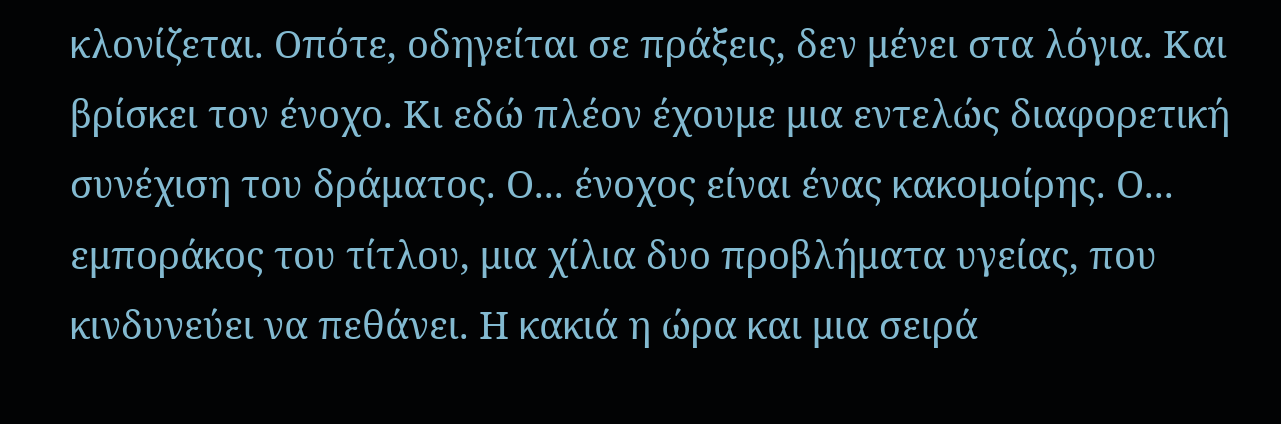κλονίζεται. Οπότε, οδηγείται σε πράξεις, δεν μένει στα λόγια. Και βρίσκει τον ένοχο. Κι εδώ πλέον έχουμε μια εντελώς διαφορετική συνέχιση του δράματος. Ο... ένοχος είναι ένας κακομοίρης. Ο... εμποράκος του τίτλου, μια χίλια δυο προβλήματα υγείας, που κινδυνεύει να πεθάνει. Η κακιά η ώρα και μια σειρά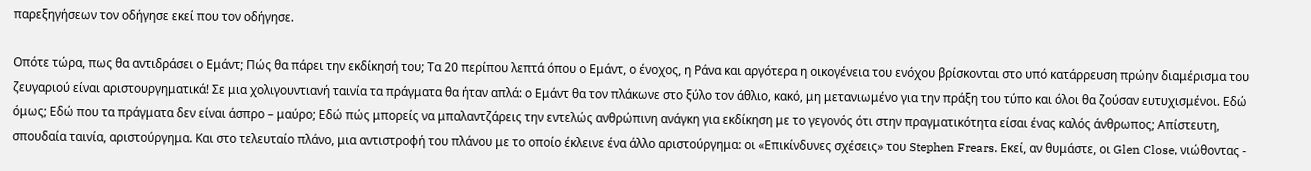παρεξηγήσεων τον οδήγησε εκεί που τον οδήγησε.

Οπότε τώρα, πως θα αντιδράσει ο Εμάντ; Πώς θα πάρει την εκδίκησή του; Τα 20 περίπου λεπτά όπου ο Εμάντ, ο ένοχος, η Ράνα και αργότερα η οικογένεια του ενόχου βρίσκονται στο υπό κατάρρευση πρώην διαμέρισμα του ζευγαριού είναι αριστουργηματικά! Σε μια χολιγουντιανή ταινία τα πράγματα θα ήταν απλά: ο Εμάντ θα τον πλάκωνε στο ξύλο τον άθλιο, κακό, μη μετανιωμένο για την πράξη του τύπο και όλοι θα ζούσαν ευτυχισμένοι. Εδώ όμως; Εδώ που τα πράγματα δεν είναι άσπρο – μαύρο; Εδώ πώς μπορείς να μπαλαντζάρεις την εντελώς ανθρώπινη ανάγκη για εκδίκηση με το γεγονός ότι στην πραγματικότητα είσαι ένας καλός άνθρωπος; Απίστευτη, σπουδαία ταινία, αριστούργημα. Και στο τελευταίο πλάνο, μια αντιστροφή του πλάνου με το οποίο έκλεινε ένα άλλο αριστούργημα: οι «Επικίνδυνες σχέσεις» του Stephen Frears. Εκεί, αν θυμάστε, οι Glen Close, νιώθοντας -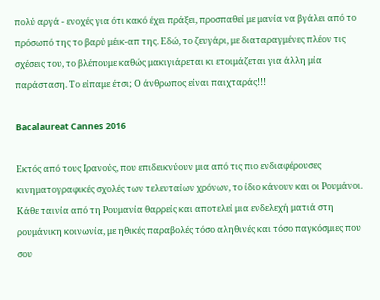πολύ αργά - ενοχές για ότι κακό έχει πράξει, προσπαθεί με μανία να βγάλει από το πρόσωπό της το βαρύ μέικ-απ της. Εδώ, το ζευγάρι, με διαταραγμένες πλέον τις σχέσεις του, το βλέπουμε καθώς μακιγιάρεται κι ετοιμάζεται για άλλη μία παράσταση. Το είπαμε έτσι; Ο άνθρωπος είναι παιχταράς!!!

Bacalaureat Cannes 2016

Εκτός από τους Ιρανούς, που επιδεικνύουν μια από τις πιο ενδιαφέρουσες κινηματογραφικές σχολές των τελευταίων χρόνων, το ίδιο κάνουν και οι Ρουμάνοι. Κάθε ταινία από τη Ρουμανία θαρρείς και αποτελεί μια ενδελεχή ματιά στη ρουμάνικη κοινωνία, με ηθικές παραβολές τόσο αληθινές και τόσο παγκόσμιες που σου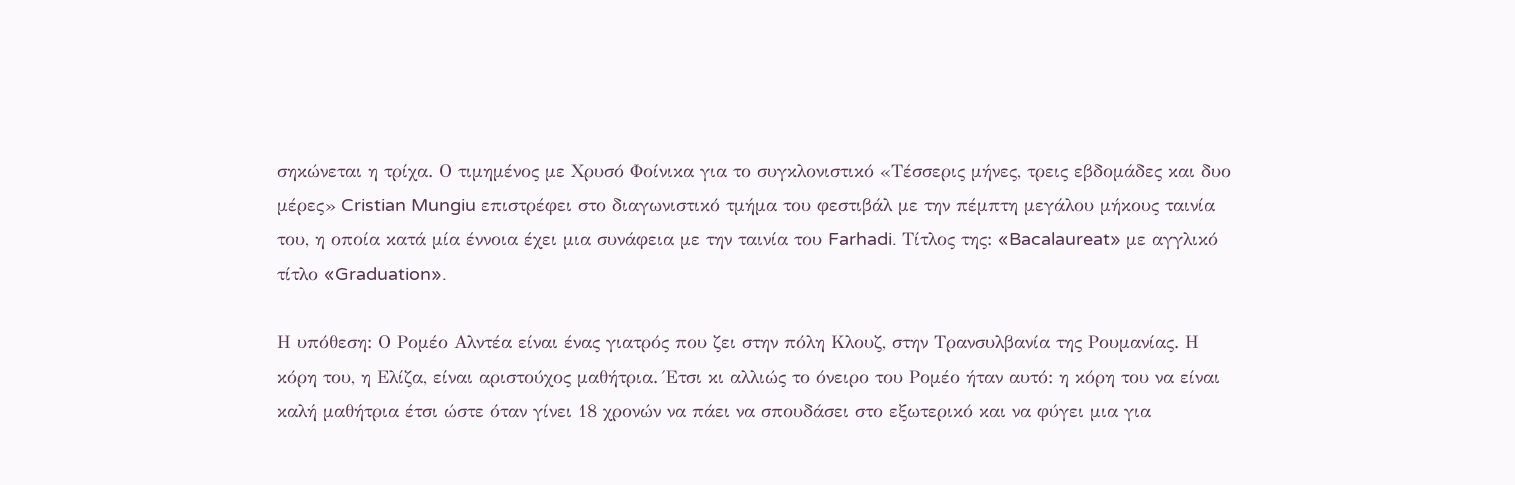σηκώνεται η τρίχα. Ο τιμημένος με Χρυσό Φοίνικα για το συγκλονιστικό «Τέσσερις μήνες, τρεις εβδομάδες και δυο μέρες» Cristian Mungiu επιστρέφει στο διαγωνιστικό τμήμα του φεστιβάλ με την πέμπτη μεγάλου μήκους ταινία του, η οποία κατά μία έννοια έχει μια συνάφεια με την ταινία του Farhadi. Τίτλος της: «Bacalaureat» με αγγλικό τίτλο «Graduation».

Η υπόθεση: Ο Ρομέο Αλντέα είναι ένας γιατρός που ζει στην πόλη Κλουζ, στην Τρανσυλβανία της Ρουμανίας. Η κόρη του, η Ελίζα, είναι αριστούχος μαθήτρια. Έτσι κι αλλιώς το όνειρο του Ρομέο ήταν αυτό: η κόρη του να είναι καλή μαθήτρια έτσι ώστε όταν γίνει 18 χρονών να πάει να σπουδάσει στο εξωτερικό και να φύγει μια για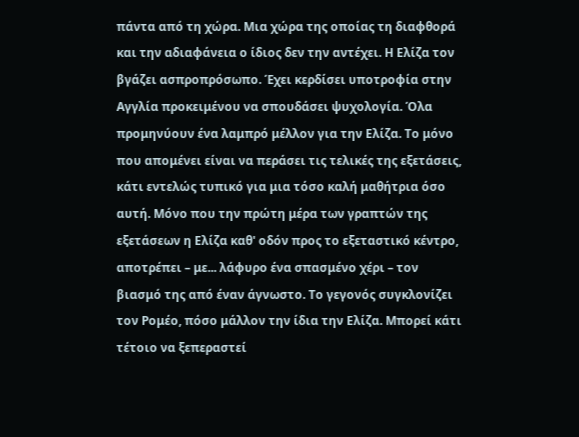πάντα από τη χώρα. Μια χώρα της οποίας τη διαφθορά και την αδιαφάνεια ο ίδιος δεν την αντέχει. Η Ελίζα τον βγάζει ασπροπρόσωπο. Έχει κερδίσει υποτροφία στην Αγγλία προκειμένου να σπουδάσει ψυχολογία. Όλα προμηνύουν ένα λαμπρό μέλλον για την Ελίζα. Το μόνο που απομένει είναι να περάσει τις τελικές της εξετάσεις, κάτι εντελώς τυπικό για μια τόσο καλή μαθήτρια όσο αυτή. Μόνο που την πρώτη μέρα των γραπτών της εξετάσεων η Ελίζα καθ' οδόν προς το εξεταστικό κέντρο, αποτρέπει – με... λάφυρο ένα σπασμένο χέρι – τον βιασμό της από έναν άγνωστο. Το γεγονός συγκλονίζει τον Ρομέο, πόσο μάλλον την ίδια την Ελίζα. Μπορεί κάτι τέτοιο να ξεπεραστεί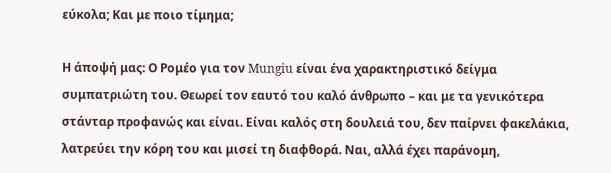εύκολα; Και με ποιο τίμημα;

Η άποψή μας: Ο Ρομέο για τον Mungiu είναι ένα χαρακτηριστικό δείγμα συμπατριώτη του. Θεωρεί τον εαυτό του καλό άνθρωπο – και με τα γενικότερα στάνταρ προφανώς και είναι. Είναι καλός στη δουλειά του, δεν παίρνει φακελάκια, λατρεύει την κόρη του και μισεί τη διαφθορά. Ναι, αλλά έχει παράνομη,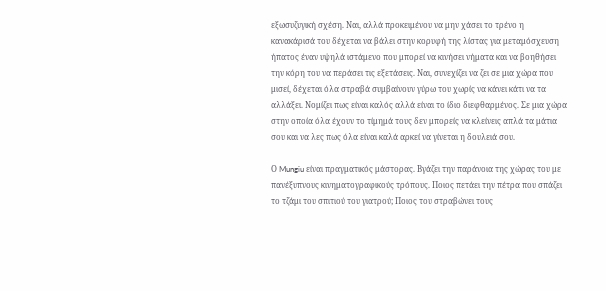εξωσυζυγική σχέση. Ναι, αλλά προκειμένου να μην χάσει το τρένο η κανακάρισά του δέχεται να βάλει στην κορυφή της λίστας για μεταμόσχευση ήπατος έναν υψηλά ιστάμενο που μπορεί να κινήσει νήματα και να βοηθήσει την κόρη του να περάσει τις εξετάσεις. Ναι, συνεχίζει να ζει σε μια χώρα που μισεί, δέχεται όλα στραβά συμβαίνουν γύρω του χωρίς να κάνει κάτι να τα αλλάξει. Νομίζει πως είναι καλός αλλά είναι το ίδιο διεφθαρμένος. Σε μια χώρα στην οποία όλα έχουν το τίμημά τους δεν μπορείς να κλείνεις απλά τα μάτια σου και να λες πως όλα είναι καλά αρκεί να γίνεται η δουλειά σου.

Ο Mungiu είναι πραγματικός μάστορας. Βγάζει την παράνοια της χώρας του με πανέξυπνους κινηματογραφικούς τρόπους. Ποιος πετάει την πέτρα που σπάζει το τζάμι του σπιτιού του γιατρού; Ποιος του στραβώνει τους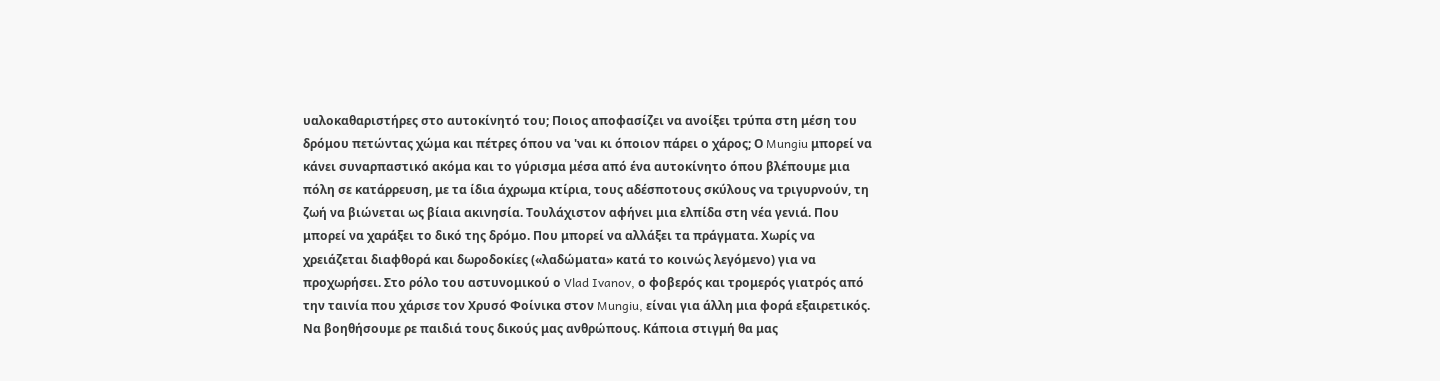υαλοκαθαριστήρες στο αυτοκίνητό του; Ποιος αποφασίζει να ανοίξει τρύπα στη μέση του δρόμου πετώντας χώμα και πέτρες όπου να 'ναι κι όποιον πάρει ο χάρος; Ο Mungiu μπορεί να κάνει συναρπαστικό ακόμα και το γύρισμα μέσα από ένα αυτοκίνητο όπου βλέπουμε μια πόλη σε κατάρρευση, με τα ίδια άχρωμα κτίρια, τους αδέσποτους σκύλους να τριγυρνούν, τη ζωή να βιώνεται ως βίαια ακινησία. Τουλάχιστον αφήνει μια ελπίδα στη νέα γενιά. Που μπορεί να χαράξει το δικό της δρόμο. Που μπορεί να αλλάξει τα πράγματα. Χωρίς να χρειάζεται διαφθορά και δωροδοκίες («λαδώματα» κατά το κοινώς λεγόμενο) για να προχωρήσει. Στο ρόλο του αστυνομικού ο Vlad Ivanov, ο φοβερός και τρομερός γιατρός από την ταινία που χάρισε τον Χρυσό Φοίνικα στον Mungiu, είναι για άλλη μια φορά εξαιρετικός. Να βοηθήσουμε ρε παιδιά τους δικούς μας ανθρώπους. Κάποια στιγμή θα μας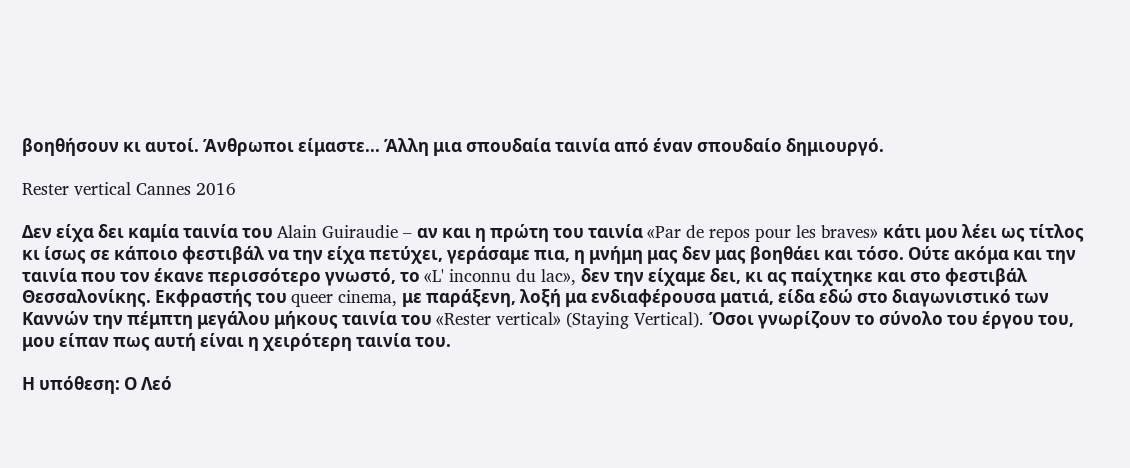βοηθήσουν κι αυτοί. Άνθρωποι είμαστε... Άλλη μια σπουδαία ταινία από έναν σπουδαίο δημιουργό.

Rester vertical Cannes 2016

Δεν είχα δει καμία ταινία του Alain Guiraudie – αν και η πρώτη του ταινία «Par de repos pour les braves» κάτι μου λέει ως τίτλος κι ίσως σε κάποιο φεστιβάλ να την είχα πετύχει, γεράσαμε πια, η μνήμη μας δεν μας βοηθάει και τόσο. Ούτε ακόμα και την ταινία που τον έκανε περισσότερο γνωστό, το «L' inconnu du lac», δεν την είχαμε δει, κι ας παίχτηκε και στο φεστιβάλ Θεσσαλονίκης. Εκφραστής του queer cinema, με παράξενη, λοξή μα ενδιαφέρουσα ματιά, είδα εδώ στο διαγωνιστικό των Καννών την πέμπτη μεγάλου μήκους ταινία του «Rester vertical» (Staying Vertical). Όσοι γνωρίζουν το σύνολο του έργου του, μου είπαν πως αυτή είναι η χειρότερη ταινία του.

Η υπόθεση: Ο Λεό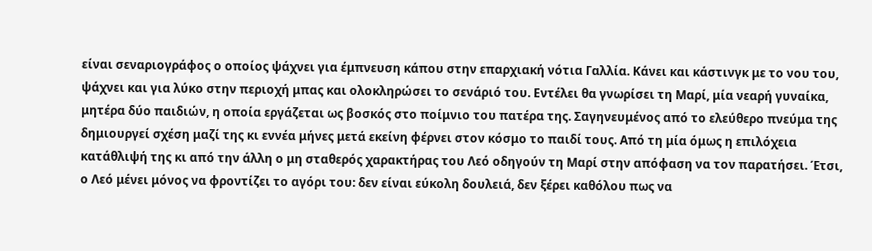είναι σεναριογράφος ο οποίος ψάχνει για έμπνευση κάπου στην επαρχιακή νότια Γαλλία. Κάνει και κάστινγκ με το νου του, ψάχνει και για λύκο στην περιοχή μπας και ολοκληρώσει το σενάριό του. Εντέλει θα γνωρίσει τη Μαρί, μία νεαρή γυναίκα, μητέρα δύο παιδιών, η οποία εργάζεται ως βοσκός στο ποίμνιο του πατέρα της. Σαγηνευμένος από το ελεύθερο πνεύμα της δημιουργεί σχέση μαζί της κι εννέα μήνες μετά εκείνη φέρνει στον κόσμο το παιδί τους. Από τη μία όμως η επιλόχεια κατάθλιψή της κι από την άλλη ο μη σταθερός χαρακτήρας του Λεό οδηγούν τη Μαρί στην απόφαση να τον παρατήσει. Έτσι, ο Λεό μένει μόνος να φροντίζει το αγόρι του: δεν είναι εύκολη δουλειά, δεν ξέρει καθόλου πως να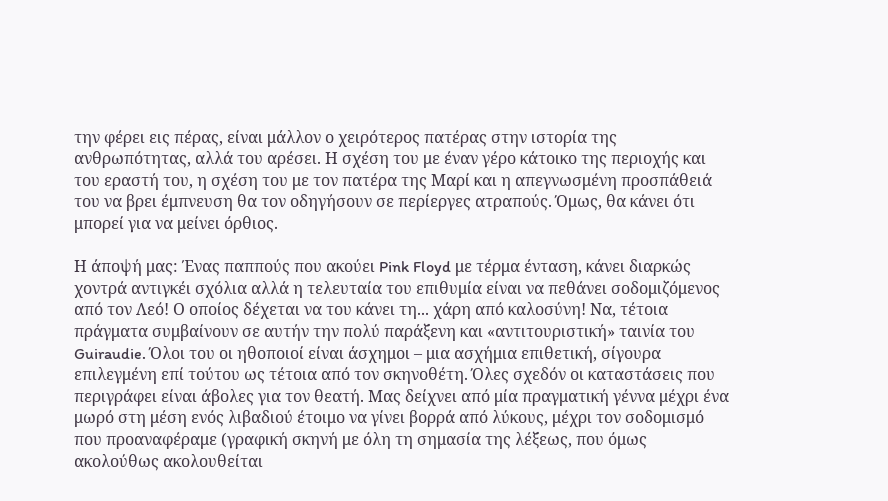την φέρει εις πέρας, είναι μάλλον ο χειρότερος πατέρας στην ιστορία της ανθρωπότητας, αλλά του αρέσει. Η σχέση του με έναν γέρο κάτοικο της περιοχής και του εραστή του, η σχέση του με τον πατέρα της Μαρί και η απεγνωσμένη προσπάθειά του να βρει έμπνευση θα τον οδηγήσουν σε περίεργες ατραπούς. Όμως, θα κάνει ότι μπορεί για να μείνει όρθιος.

Η άποψή μας: Ένας παππούς που ακούει Pink Floyd με τέρμα ένταση, κάνει διαρκώς χοντρά αντιγκέι σχόλια αλλά η τελευταία του επιθυμία είναι να πεθάνει σοδομιζόμενος από τον Λεό! Ο οποίος δέχεται να του κάνει τη... χάρη από καλοσύνη! Να, τέτοια πράγματα συμβαίνουν σε αυτήν την πολύ παράξενη και «αντιτουριστική» ταινία του Guiraudie. Όλοι του οι ηθοποιοί είναι άσχημοι – μια ασχήμια επιθετική, σίγουρα επιλεγμένη επί τούτου ως τέτοια από τον σκηνοθέτη. Όλες σχεδόν οι καταστάσεις που περιγράφει είναι άβολες για τον θεατή. Μας δείχνει από μία πραγματική γέννα μέχρι ένα μωρό στη μέση ενός λιβαδιού έτοιμο να γίνει βορρά από λύκους, μέχρι τον σοδομισμό που προαναφέραμε (γραφική σκηνή με όλη τη σημασία της λέξεως, που όμως ακολούθως ακολουθείται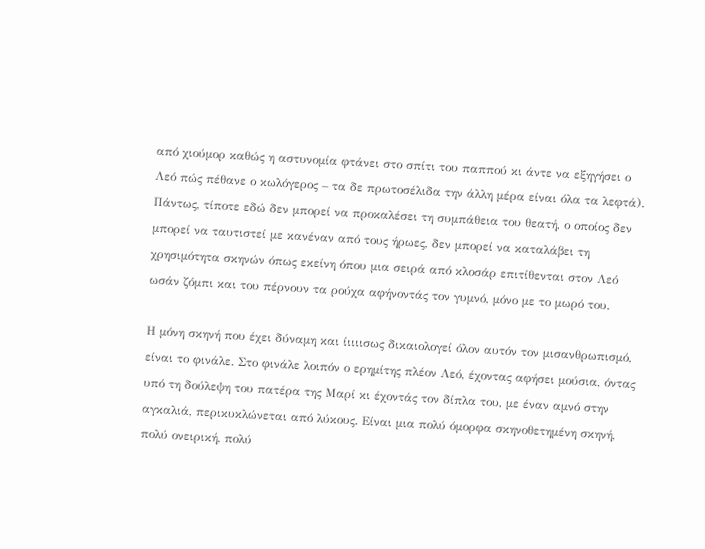από χιούμορ καθώς η αστυνομία φτάνει στο σπίτι του παππού κι άντε να εξηγήσει ο Λεό πώς πέθανε ο κωλόγερος – τα δε πρωτοσέλιδα την άλλη μέρα είναι όλα τα λεφτά). Πάντως, τίποτε εδώ δεν μπορεί να προκαλέσει τη συμπάθεια του θεατή, ο οποίος δεν μπορεί να ταυτιστεί με κανέναν από τους ήρωες, δεν μπορεί να καταλάβει τη χρησιμότητα σκηνών όπως εκείνη όπου μια σειρά από κλοσάρ επιτίθενται στον Λεό ωσάν ζόμπι και του πέρνουν τα ρούχα αφήνοντάς τον γυμνό, μόνο με το μωρό του.

Η μόνη σκηνή που έχει δύναμη και ίιιιισως δικαιολογεί όλον αυτόν τον μισανθρωπισμό, είναι το φινάλε. Στο φινάλε λοιπόν ο ερημίτης πλέον Λεό, έχοντας αφήσει μούσια, όντας υπό τη δούλεψη του πατέρα της Μαρί κι έχοντάς τον δίπλα του, με έναν αμνό στην αγκαλιά, περικυκλώνεται από λύκους. Είναι μια πολύ όμορφα σκηνοθετημένη σκηνή, πολύ ονειρική, πολύ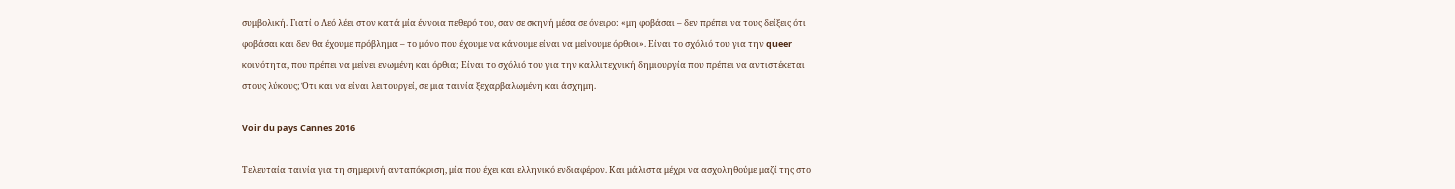συμβολική. Γιατί ο Λεό λέει στον κατά μία έννοια πεθερό του, σαν σε σκηνή μέσα σε όνειρο: «μη φοβάσαι – δεν πρέπει να τους δείξεις ότι φοβάσαι και δεν θα έχουμε πρόβλημα – το μόνο που έχουμε να κάνουμε είναι να μείνουμε όρθιοι». Είναι το σχόλιό του για την queer κοινότητα, που πρέπει να μείνει ενωμένη και όρθια; Είναι το σχόλιό του για την καλλιτεχνική δημιουργία που πρέπει να αντιστέκεται στους λύκους; Ότι και να είναι λειτουργεί, σε μια ταινία ξεχαρβαλωμένη και άσχημη.

Voir du pays Cannes 2016

Τελευταία ταινία για τη σημερινή ανταπόκριση, μία που έχει και ελληνικό ενδιαφέρον. Και μάλιστα μέχρι να ασχοληθούμε μαζί της στο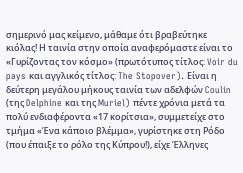σημερινό μας κείμενο, μάθαμε ότι βραβεύτηκε κιόλας! Η ταινία στην οποία αναφερόμαστε είναι το «Γυρίζοντας τον κόσμο» (πρωτότυπος τίτλος: Voir du pays και αγγλικός τίτλος: The Stopover). Είναι η δεύτερη μεγάλου μήκους ταινία των αδελφών Coulin (της Delphine και της Muriel) πέντε χρόνια μετά τα πολύ ενδιαφέροντα «17 κορίτσια», συμμετείχε στο τμήμα «Ένα κάποιο βλέμμα», γυρίστηκε στη Ρόδο (που έπαιξε το ρόλο της Κύπρου!), είχε Έλληνες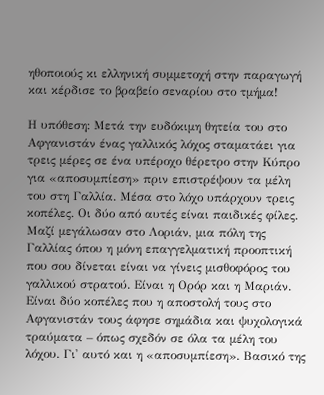ηθοποιούς κι ελληνική συμμετοχή στην παραγωγή και κέρδισε το βραβείο σεναρίου στο τμήμα!

Η υπόθεση: Μετά την ευδόκιμη θητεία του στο Αφγανιστάν ένας γαλλικός λόχος σταματάει για τρεις μέρες σε ένα υπέροχο θέρετρο στην Κύπρο για «αποσυμπίεση» πριν επιστρέψουν τα μέλη του στη Γαλλία. Μέσα στο λόχο υπάρχουν τρεις κοπέλες. Οι δύο από αυτές είναι παιδικές φίλες. Μαζί μεγάλωσαν στο Λοριάν, μια πόλη της Γαλλίας όπου η μόνη επαγγελματική προοπτική που σου δίνεται είναι να γίνεις μισθοφόρος του γαλλικού στρατού. Είναι η Ορόρ και η Μαριάν. Είναι δύο κοπέλες που η αποστολή τους στο Αφγανιστάν τους άφησε σημάδια και ψυχολογικά τραύματα – όπως σχεδόν σε όλα τα μέλη του λόχου. Γι' αυτό και η «αποσυμπίεση». Βασικό της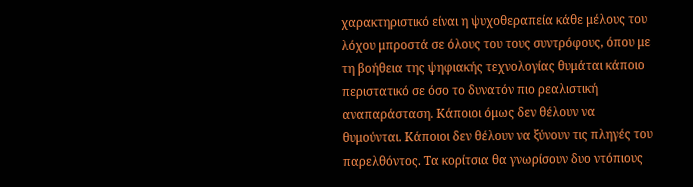χαρακτηριστικό είναι η ψυχοθεραπεία κάθε μέλους του λόχου μπροστά σε όλους του τους συντρόφους, όπου με τη βοήθεια της ψηφιακής τεχνολογίας θυμάται κάποιο περιστατικό σε όσο το δυνατόν πιο ρεαλιστική αναπαράσταση. Κάποιοι όμως δεν θέλουν να θυμούνται. Κάποιοι δεν θέλουν να ξύνουν τις πληγές του παρελθόντος. Τα κορίτσια θα γνωρίσουν δυο ντόπιους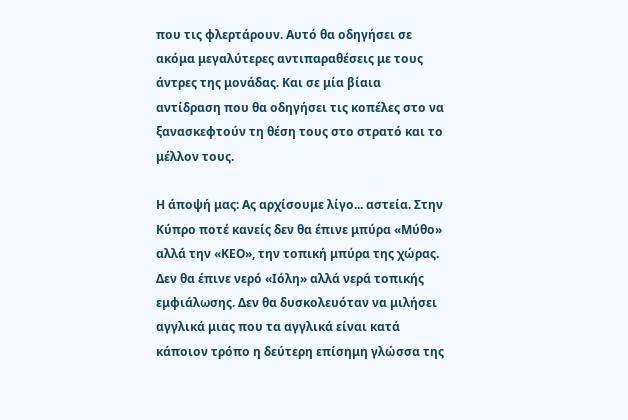που τις φλερτάρουν. Αυτό θα οδηγήσει σε ακόμα μεγαλύτερες αντιπαραθέσεις με τους άντρες της μονάδας. Και σε μία βίαια αντίδραση που θα οδηγήσει τις κοπέλες στο να ξανασκεφτούν τη θέση τους στο στρατό και το μέλλον τους.

Η άποψή μας: Ας αρχίσουμε λίγο... αστεία. Στην Κύπρο ποτέ κανείς δεν θα έπινε μπύρα «Μύθο» αλλά την «ΚΕΟ», την τοπική μπύρα της χώρας. Δεν θα έπινε νερό «Ιόλη» αλλά νερά τοπικής εμφιάλωσης. Δεν θα δυσκολευόταν να μιλήσει αγγλικά μιας που τα αγγλικά είναι κατά κάποιον τρόπο η δεύτερη επίσημη γλώσσα της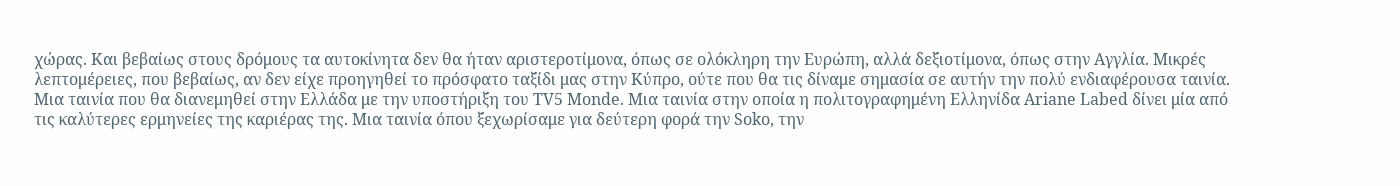χώρας. Και βεβαίως στους δρόμους τα αυτοκίνητα δεν θα ήταν αριστεροτίμονα, όπως σε ολόκληρη την Ευρώπη, αλλά δεξιοτίμονα, όπως στην Αγγλία. Μικρές λεπτομέρειες, που βεβαίως, αν δεν είχε προηγηθεί το πρόσφατο ταξίδι μας στην Κύπρο, ούτε που θα τις δίναμε σημασία σε αυτήν την πολύ ενδιαφέρουσα ταινία. Μια ταινία που θα διανεμηθεί στην Ελλάδα με την υποστήριξη του TV5 Monde. Μια ταινία στην οποία η πολιτογραφημένη Ελληνίδα Ariane Labed δίνει μία από τις καλύτερες ερμηνείες της καριέρας της. Μια ταινία όπου ξεχωρίσαμε για δεύτερη φορά την Soko, την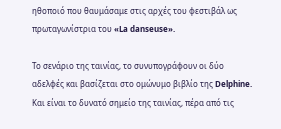ηθοποιό που θαυμάσαμε στις αρχές του φεστιβάλ ως πρωταγωνίστρια του «La danseuse».

Το σενάριο της ταινίας, το συνυπογράφουν οι δύο αδελφές και βασίζεται στο ομώνυμο βιβλίο της Delphine. Και είναι το δυνατό σημείο της ταινίας, πέρα από τις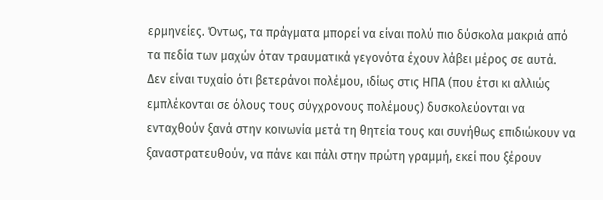ερμηνείες. Όντως, τα πράγματα μπορεί να είναι πολύ πιο δύσκολα μακριά από τα πεδία των μαχών όταν τραυματικά γεγονότα έχουν λάβει μέρος σε αυτά. Δεν είναι τυχαίο ότι βετεράνοι πολέμου, ιδίως στις ΗΠΑ (που έτσι κι αλλιώς εμπλέκονται σε όλους τους σύγχρονους πολέμους) δυσκολεύονται να ενταχθούν ξανά στην κοινωνία μετά τη θητεία τους και συνήθως επιδιώκουν να ξαναστρατευθούν, να πάνε και πάλι στην πρώτη γραμμή, εκεί που ξέρουν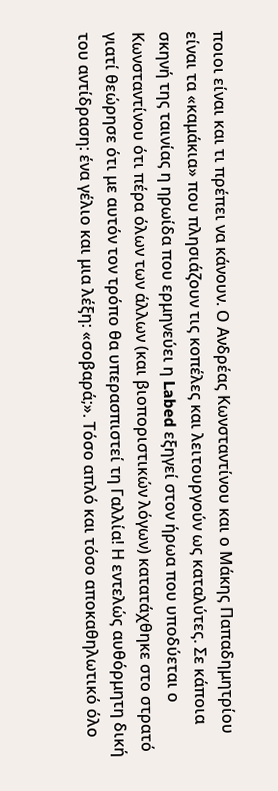ποιοι είναι και τι πρέπει να κάνουν. Ο Ανδρέας Κωνσταντίνου και ο Μάκης Παπαδημητρίου είναι τα «καμάκια» που πλησιάζουν τις κοπέλες και λειτουργούν ως καταλύτες. Σε κάποια σκηνή της ταινίας η ηρωίδα που ερμηνεύει η Labed εξηγεί στον ήρωα που υποδύεται ο Κωνσταντίνου ότι πέρα όλων των άλλων (και βιοποριστικών λόγων) κατατάχθηκε στο στρατό γιατί θεώρησε ότι με αυτόν τον τρόπο θα υπερασπιστεί τη Γαλλία! Η εντελώς αυθόρμητη δική του αντίδραση: ένα γέλιο και μια λέξη: «σοβαρά;». Τόσο απλό και τόσο αποκαθηλωτικό όλο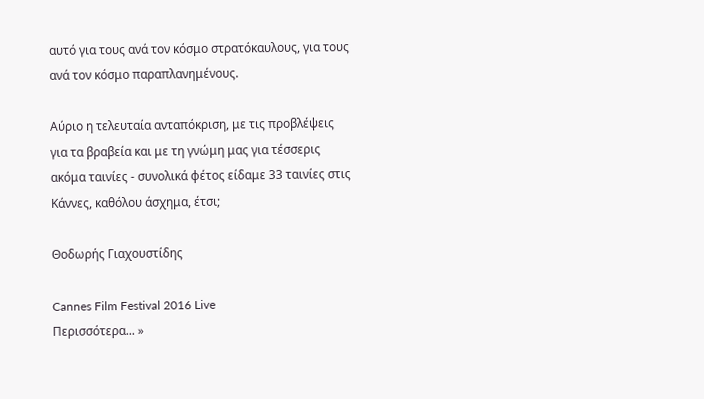αυτό για τους ανά τον κόσμο στρατόκαυλους, για τους ανά τον κόσμο παραπλανημένους.

Αύριο η τελευταία ανταπόκριση, με τις προβλέψεις για τα βραβεία και με τη γνώμη μας για τέσσερις ακόμα ταινίες - συνολικά φέτος είδαμε 33 ταινίες στις Κάννες, καθόλου άσχημα, έτσι;

Θοδωρής Γιαχουστίδης

Cannes Film Festival 2016 Live
Περισσότερα... »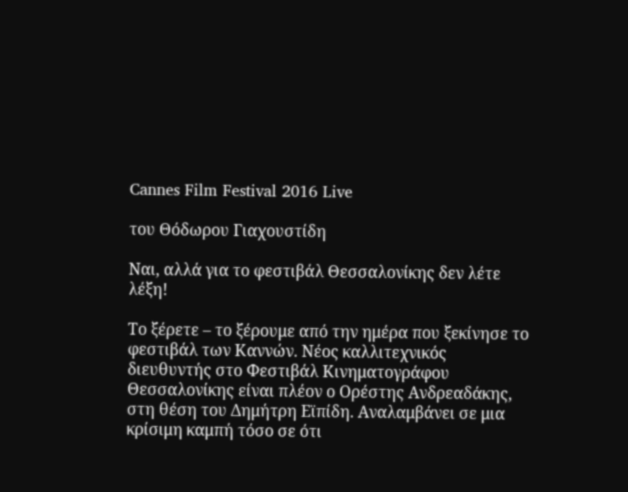Cannes Film Festival 2016 Live

του Θόδωρου Γιαχουστίδη

Ναι, αλλά για το φεστιβάλ Θεσσαλονίκης δεν λέτε λέξη!

Το ξέρετε – το ξέρουμε από την ημέρα που ξεκίνησε το φεστιβάλ των Καννών. Νέος καλλιτεχνικός διευθυντής στο Φεστιβάλ Κινηματογράφου Θεσσαλονίκης είναι πλέον ο Ορέστης Ανδρεαδάκης, στη θέση του Δημήτρη Εϊπίδη. Αναλαμβάνει σε μια κρίσιμη καμπή τόσο σε ότι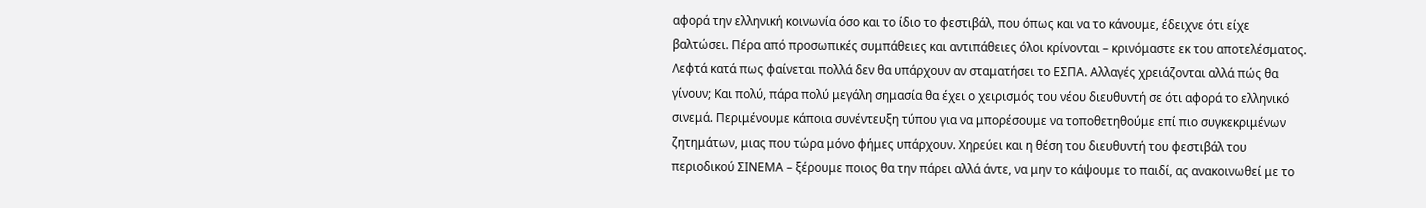αφορά την ελληνική κοινωνία όσο και το ίδιο το φεστιβάλ, που όπως και να το κάνουμε, έδειχνε ότι είχε βαλτώσει. Πέρα από προσωπικές συμπάθειες και αντιπάθειες όλοι κρίνονται – κρινόμαστε εκ του αποτελέσματος. Λεφτά κατά πως φαίνεται πολλά δεν θα υπάρχουν αν σταματήσει το ΕΣΠΑ. Αλλαγές χρειάζονται αλλά πώς θα γίνουν; Και πολύ, πάρα πολύ μεγάλη σημασία θα έχει ο χειρισμός του νέου διευθυντή σε ότι αφορά το ελληνικό σινεμά. Περιμένουμε κάποια συνέντευξη τύπου για να μπορέσουμε να τοποθετηθούμε επί πιο συγκεκριμένων ζητημάτων, μιας που τώρα μόνο φήμες υπάρχουν. Χηρεύει και η θέση του διευθυντή του φεστιβάλ του περιοδικού ΣΙΝΕΜΑ – ξέρουμε ποιος θα την πάρει αλλά άντε, να μην το κάψουμε το παιδί, ας ανακοινωθεί με το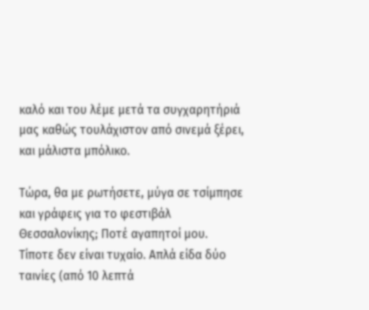καλό και του λέμε μετά τα συγχαρητήριά μας καθώς τουλάχιστον από σινεμά ξέρει, και μάλιστα μπόλικο.

Τώρα, θα με ρωτήσετε, μύγα σε τσίμπησε και γράφεις για το φεστιβάλ Θεσσαλονίκης; Ποτέ αγαπητοί μου. Τίποτε δεν είναι τυχαίο. Απλά είδα δύο ταινίες (από 10 λεπτά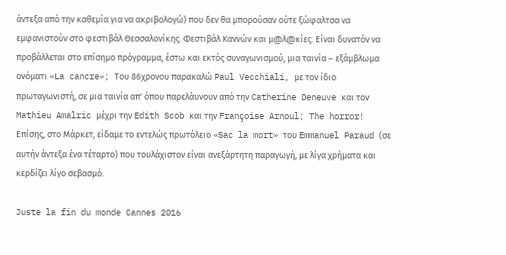άντεξα από την καθεμία για να ακριβολογώ) που δεν θα μπορούσαν ούτε ξώφαλτσα να εμφανιστούν στο φεστιβάλ Θεσσαλονίκης. Φεστιβάλ Καννών και μ@λ@κίες. Είναι δυνατόν να προβάλλεται στο επίσημο πρόγραμμα, έστω και εκτός συναγωνισμού, μια ταινία – εξάμβλωμα ονόματι «La cancre»; Του 86χρονου παρακαλώ Paul Vecchiali, με τον ίδιο πρωταγωνιστή, σε μια ταινία απ' όπου παρελάυνουν από την Catherine Deneuve και τον Mathieu Amalric μέχρι την Edith Scob και την Françoise Arnoul; The horror! Επίσης, στο Μάρκετ, είδαμε το εντελώς πρωτόλειο «Sac la mort» του Emmanuel Paraud (σε αυτήν άντεξα ένα τέταρτο) που τουλάχιστον είναι ανεξάρτητη παραγωγή, με λίγα χρήματα και κερδίζει λίγο σεβασμό.

Juste la fin du monde Cannes 2016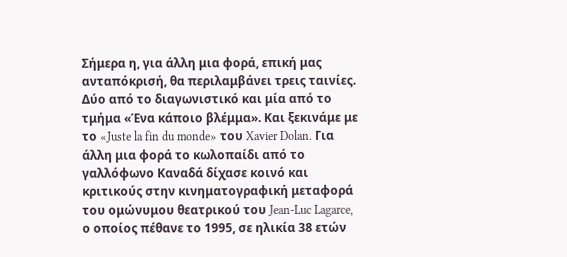Σήμερα η, για άλλη μια φορά, επική μας ανταπόκρισή, θα περιλαμβάνει τρεις ταινίες. Δύο από το διαγωνιστικό και μία από το τμήμα «Ένα κάποιο βλέμμα». Και ξεκινάμε με το «Juste la fin du monde» του Xavier Dolan. Για άλλη μια φορά το κωλοπαίδι από το γαλλόφωνο Καναδά δίχασε κοινό και κριτικούς στην κινηματογραφική μεταφορά του ομώνυμου θεατρικού του Jean-Luc Lagarce, ο οποίος πέθανε το 1995, σε ηλικία 38 ετών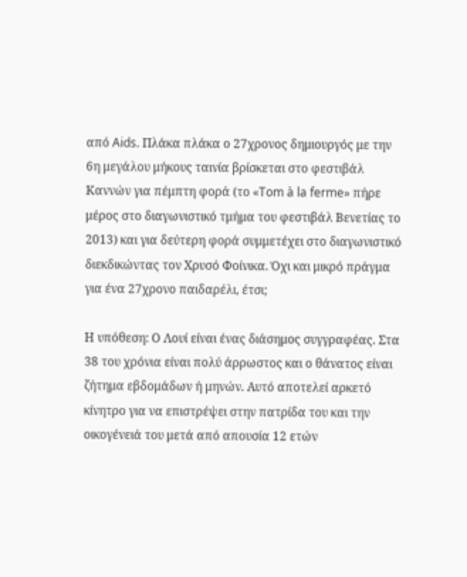από Aids. Πλάκα πλάκα ο 27χρονος δημιουργός με την 6η μεγάλου μήκους ταινία βρίσκεται στο φεστιβάλ Καννών για πέμπτη φορά (το «Tom à la ferme» πήρε μέρος στο διαγωνιστικό τμήμα του φεστιβάλ Βενετίας το 2013) και για δεύτερη φορά συμμετέχει στο διαγωνιστικό διεκδικώντας τον Χρυσό Φοίνικα. Όχι και μικρό πράγμα για ένα 27χρονο παιδαρέλι, έτσι;

Η υπόθεση: Ο Λουί είναι ένας διάσημος συγγραφέας. Στα 38 του χρόνια είναι πολύ άρρωστος και ο θάνατος είναι ζήτημα εβδομάδων ή μηνών. Αυτό αποτελεί αρκετό κίνητρο για να επιστρέψει στην πατρίδα του και την οικογένειά του μετά από απουσία 12 ετών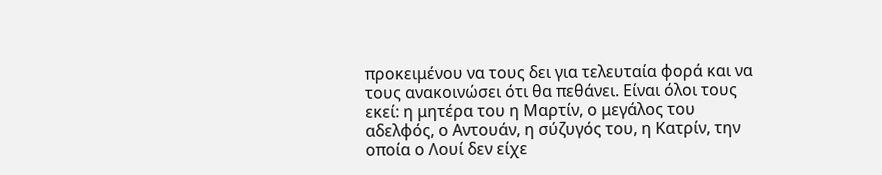προκειμένου να τους δει για τελευταία φορά και να τους ανακοινώσει ότι θα πεθάνει. Είναι όλοι τους εκεί: η μητέρα του η Μαρτίν, ο μεγάλος του αδελφός, ο Αντουάν, η σύζυγός του, η Κατρίν, την οποία ο Λουί δεν είχε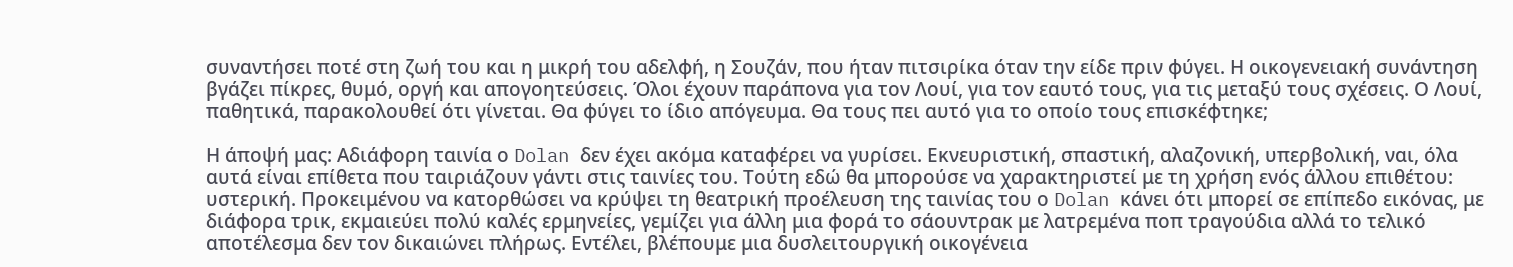συναντήσει ποτέ στη ζωή του και η μικρή του αδελφή, η Σουζάν, που ήταν πιτσιρίκα όταν την είδε πριν φύγει. Η οικογενειακή συνάντηση βγάζει πίκρες, θυμό, οργή και απογοητεύσεις. Όλοι έχουν παράπονα για τον Λουί, για τον εαυτό τους, για τις μεταξύ τους σχέσεις. Ο Λουί, παθητικά, παρακολουθεί ότι γίνεται. Θα φύγει το ίδιο απόγευμα. Θα τους πει αυτό για το οποίο τους επισκέφτηκε;

Η άποψή μας: Αδιάφορη ταινία ο Dolan δεν έχει ακόμα καταφέρει να γυρίσει. Εκνευριστική, σπαστική, αλαζονική, υπερβολική, ναι, όλα αυτά είναι επίθετα που ταιριάζουν γάντι στις ταινίες του. Τούτη εδώ θα μπορούσε να χαρακτηριστεί με τη χρήση ενός άλλου επιθέτου: υστερική. Προκειμένου να κατορθώσει να κρύψει τη θεατρική προέλευση της ταινίας του ο Dolan κάνει ότι μπορεί σε επίπεδο εικόνας, με διάφορα τρικ, εκμαιεύει πολύ καλές ερμηνείες, γεμίζει για άλλη μια φορά το σάουντρακ με λατρεμένα ποπ τραγούδια αλλά το τελικό αποτέλεσμα δεν τον δικαιώνει πλήρως. Εντέλει, βλέπουμε μια δυσλειτουργική οικογένεια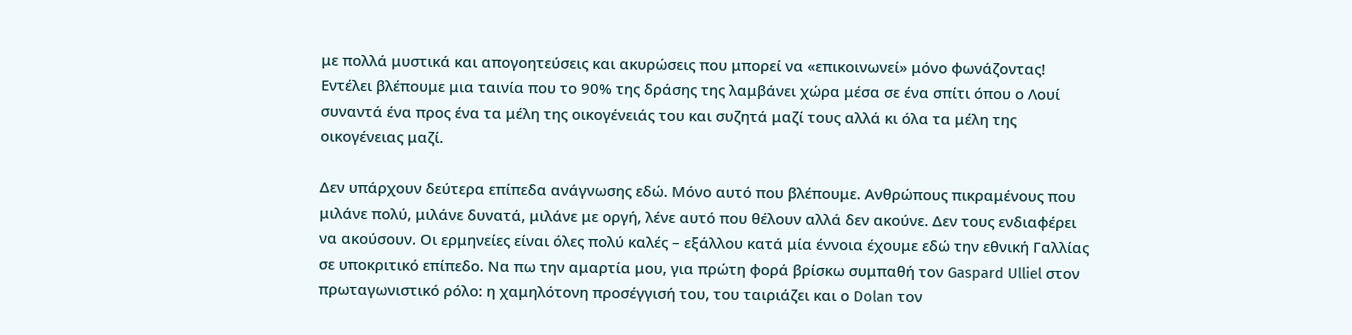με πολλά μυστικά και απογοητεύσεις και ακυρώσεις που μπορεί να «επικοινωνεί» μόνο φωνάζοντας! Εντέλει βλέπουμε μια ταινία που το 90% της δράσης της λαμβάνει χώρα μέσα σε ένα σπίτι όπου ο Λουί συναντά ένα προς ένα τα μέλη της οικογένειάς του και συζητά μαζί τους αλλά κι όλα τα μέλη της οικογένειας μαζί.

Δεν υπάρχουν δεύτερα επίπεδα ανάγνωσης εδώ. Μόνο αυτό που βλέπουμε. Ανθρώπους πικραμένους που μιλάνε πολύ, μιλάνε δυνατά, μιλάνε με οργή, λένε αυτό που θέλουν αλλά δεν ακούνε. Δεν τους ενδιαφέρει να ακούσουν. Οι ερμηνείες είναι όλες πολύ καλές – εξάλλου κατά μία έννοια έχουμε εδώ την εθνική Γαλλίας σε υποκριτικό επίπεδο. Να πω την αμαρτία μου, για πρώτη φορά βρίσκω συμπαθή τον Gaspard Ulliel στον πρωταγωνιστικό ρόλο: η χαμηλότονη προσέγγισή του, του ταιριάζει και ο Dolan τον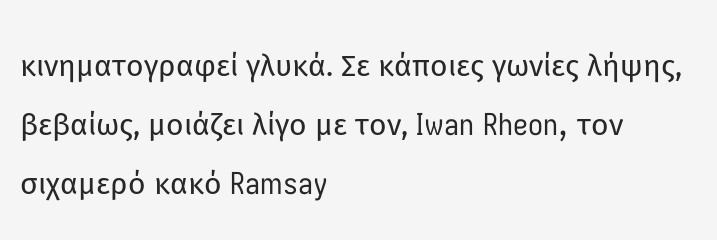κινηματογραφεί γλυκά. Σε κάποιες γωνίες λήψης, βεβαίως, μοιάζει λίγο με τον, Iwan Rheon, τον σιχαμερό κακό Ramsay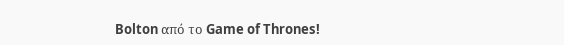Bolton από το Game of Thrones!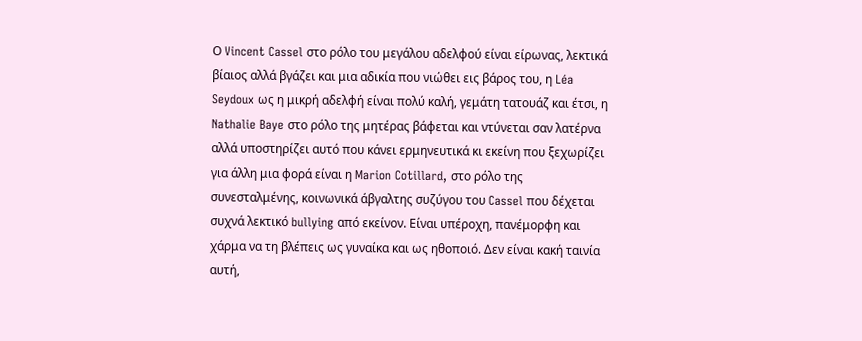Ο Vincent Cassel στο ρόλο του μεγάλου αδελφού είναι είρωνας, λεκτικά βίαιος αλλά βγάζει και μια αδικία που νιώθει εις βάρος του, η Léa Seydoux ως η μικρή αδελφή είναι πολύ καλή, γεμάτη τατουάζ και έτσι, η Nathalie Baye στο ρόλο της μητέρας βάφεται και ντύνεται σαν λατέρνα αλλά υποστηρίζει αυτό που κάνει ερμηνευτικά κι εκείνη που ξεχωρίζει για άλλη μια φορά είναι η Marion Cotillard, στο ρόλο της συνεσταλμένης, κοινωνικά άβγαλτης συζύγου του Cassel που δέχεται συχνά λεκτικό bullying από εκείνον. Είναι υπέροχη, πανέμορφη και χάρμα να τη βλέπεις ως γυναίκα και ως ηθοποιό. Δεν είναι κακή ταινία αυτή,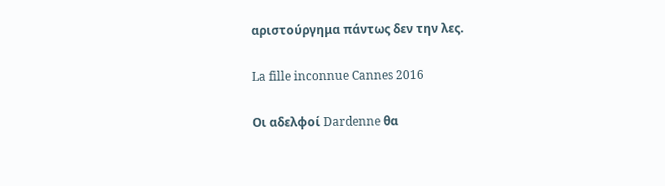αριστούργημα πάντως δεν την λες.

La fille inconnue Cannes 2016

Οι αδελφοί Dardenne θα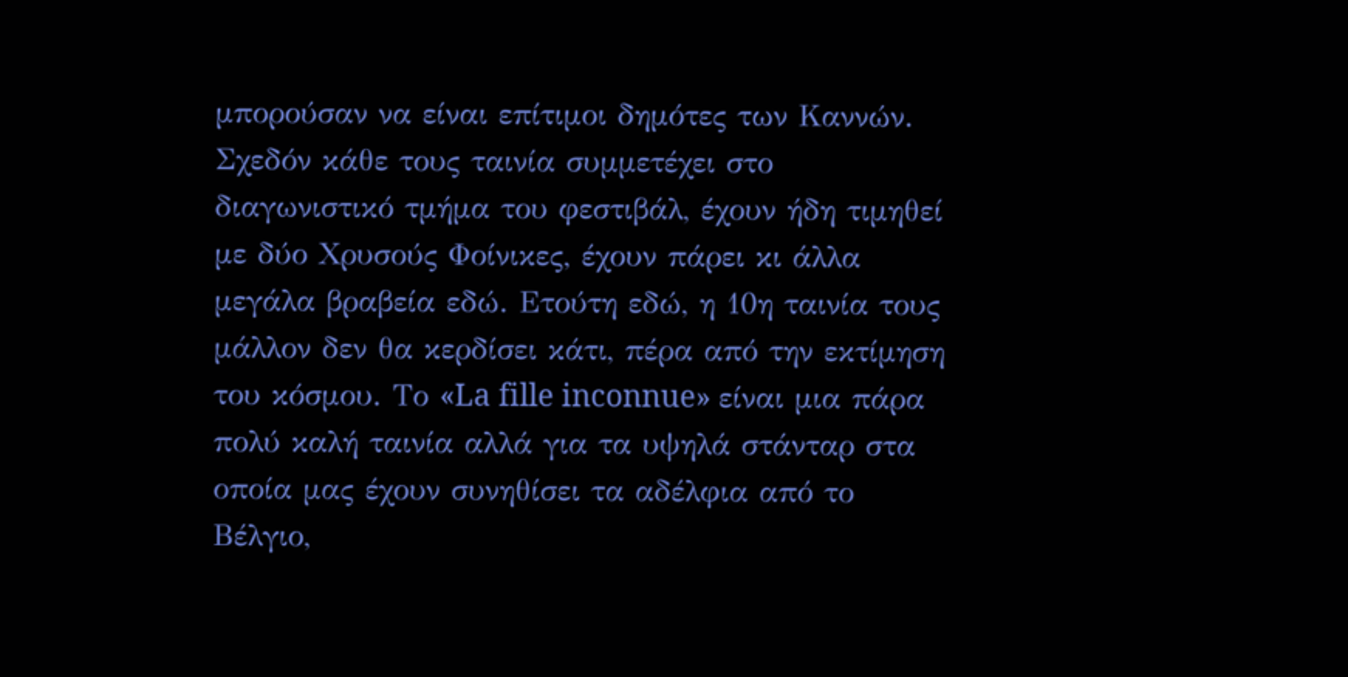μπορούσαν να είναι επίτιμοι δημότες των Καννών. Σχεδόν κάθε τους ταινία συμμετέχει στο διαγωνιστικό τμήμα του φεστιβάλ, έχουν ήδη τιμηθεί με δύο Χρυσούς Φοίνικες, έχουν πάρει κι άλλα μεγάλα βραβεία εδώ. Ετούτη εδώ, η 10η ταινία τους μάλλον δεν θα κερδίσει κάτι, πέρα από την εκτίμηση του κόσμου. Το «La fille inconnue» είναι μια πάρα πολύ καλή ταινία αλλά για τα υψηλά στάνταρ στα οποία μας έχουν συνηθίσει τα αδέλφια από το Βέλγιο,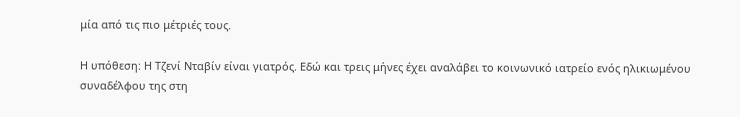μία από τις πιο μέτριές τους.

Η υπόθεση: Η Τζενί Νταβίν είναι γιατρός. Εδώ και τρεις μήνες έχει αναλάβει το κοινωνικό ιατρείο ενός ηλικιωμένου συναδέλφου της στη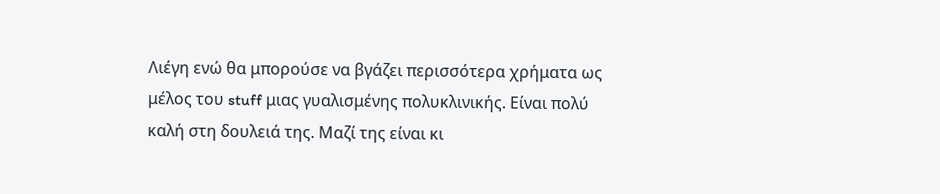Λιέγη ενώ θα μπορούσε να βγάζει περισσότερα χρήματα ως μέλος του stuff μιας γυαλισμένης πολυκλινικής. Είναι πολύ καλή στη δουλειά της. Μαζί της είναι κι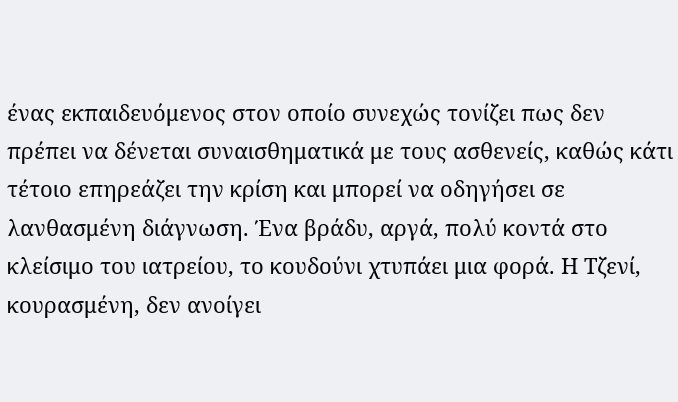ένας εκπαιδευόμενος στον οποίο συνεχώς τονίζει πως δεν πρέπει να δένεται συναισθηματικά με τους ασθενείς, καθώς κάτι τέτοιο επηρεάζει την κρίση και μπορεί να οδηγήσει σε λανθασμένη διάγνωση. Ένα βράδυ, αργά, πολύ κοντά στο κλείσιμο του ιατρείου, το κουδούνι χτυπάει μια φορά. Η Τζενί, κουρασμένη, δεν ανοίγει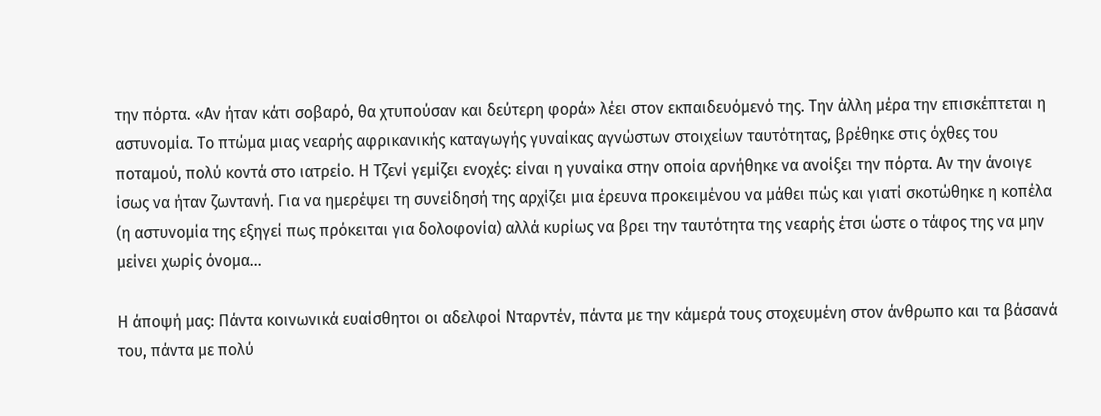την πόρτα. «Αν ήταν κάτι σοβαρό, θα χτυπούσαν και δεύτερη φορά» λέει στον εκπαιδευόμενό της. Την άλλη μέρα την επισκέπτεται η αστυνομία. Το πτώμα μιας νεαρής αφρικανικής καταγωγής γυναίκας αγνώστων στοιχείων ταυτότητας, βρέθηκε στις όχθες του ποταμού, πολύ κοντά στο ιατρείο. Η Τζενί γεμίζει ενοχές: είναι η γυναίκα στην οποία αρνήθηκε να ανοίξει την πόρτα. Αν την άνοιγε ίσως να ήταν ζωντανή. Για να ημερέψει τη συνείδησή της αρχίζει μια έρευνα προκειμένου να μάθει πώς και γιατί σκοτώθηκε η κοπέλα (η αστυνομία της εξηγεί πως πρόκειται για δολοφονία) αλλά κυρίως να βρει την ταυτότητα της νεαρής έτσι ώστε ο τάφος της να μην μείνει χωρίς όνομα...

Η άποψή μας: Πάντα κοινωνικά ευαίσθητοι οι αδελφοί Νταρντέν, πάντα με την κάμερά τους στοχευμένη στον άνθρωπο και τα βάσανά του, πάντα με πολύ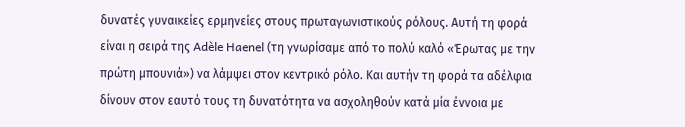δυνατές γυναικείες ερμηνείες στους πρωταγωνιστικούς ρόλους. Αυτή τη φορά είναι η σειρά της Adèle Haenel (τη γνωρίσαμε από το πολύ καλό «Έρωτας με την πρώτη μπουνιά») να λάμψει στον κεντρικό ρόλο. Και αυτήν τη φορά τα αδέλφια δίνουν στον εαυτό τους τη δυνατότητα να ασχοληθούν κατά μία έννοια με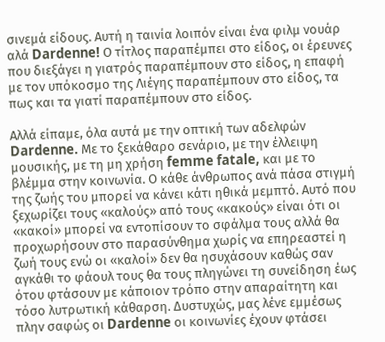σινεμά είδους. Αυτή η ταινία λοιπόν είναι ένα φιλμ νουάρ αλά Dardenne! Ο τίτλος παραπέμπει στο είδος, οι έρευνες που διεξάγει η γιατρός παραπέμπουν στο είδος, η επαφή με τον υπόκοσμο της Λιέγης παραπέμπουν στο είδος, τα πως και τα γιατί παραπέμπουν στο είδος.

Αλλά είπαμε, όλα αυτά με την οπτική των αδελφών Dardenne. Με το ξεκάθαρο σενάριο, με την έλλειψη μουσικής, με τη μη χρήση femme fatale, και με το βλέμμα στην κοινωνία. Ο κάθε άνθρωπος ανά πάσα στιγμή της ζωής του μπορεί να κάνει κάτι ηθικά μεμπτό. Αυτό που ξεχωρίζει τους «καλούς» από τους «κακούς» είναι ότι οι «κακοί» μπορεί να εντοπίσουν το σφάλμα τους αλλά θα προχωρήσουν στο παρασύνθημα χωρίς να επηρεαστεί η ζωή τους ενώ οι «καλοί» δεν θα ησυχάσουν καθώς σαν αγκάθι το φάουλ τους θα τους πληγώνει τη συνείδηση έως ότου φτάσουν με κάποιον τρόπο στην απαραίτητη και τόσο λυτρωτική κάθαρση. Δυστυχώς, μας λένε εμμέσως πλην σαφώς οι Dardenne οι κοινωνίες έχουν φτάσει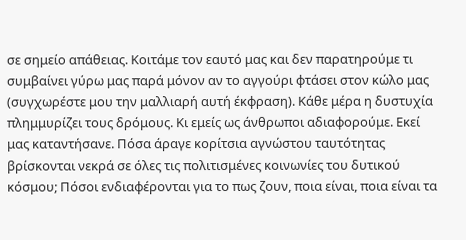σε σημείο απάθειας. Κοιτάμε τον εαυτό μας και δεν παρατηρούμε τι συμβαίνει γύρω μας παρά μόνον αν το αγγούρι φτάσει στον κώλο μας (συγχωρέστε μου την μαλλιαρή αυτή έκφραση). Κάθε μέρα η δυστυχία πλημμυρίζει τους δρόμους. Κι εμείς ως άνθρωποι αδιαφορούμε. Εκεί μας καταντήσανε. Πόσα άραγε κορίτσια αγνώστου ταυτότητας βρίσκονται νεκρά σε όλες τις πολιτισμένες κοινωνίες του δυτικού κόσμου; Πόσοι ενδιαφέρονται για το πως ζουν, ποια είναι, ποια είναι τα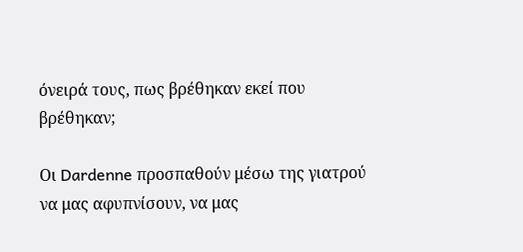όνειρά τους, πως βρέθηκαν εκεί που βρέθηκαν;

Οι Dardenne προσπαθούν μέσω της γιατρού να μας αφυπνίσουν, να μας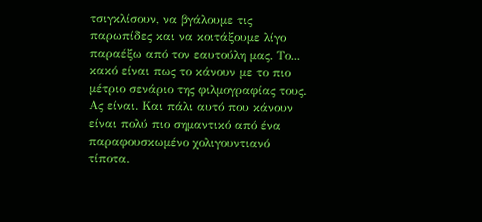τσιγκλίσουν, να βγάλουμε τις παρωπίδες και να κοιτάξουμε λίγο παραέξω από τον εαυτούλη μας. Το... κακό είναι πως το κάνουν με το πιο μέτριο σενάριο της φιλμογραφίας τους. Ας είναι. Και πάλι αυτό που κάνουν είναι πολύ πιο σημαντικό από ένα παραφουσκωμένο χολιγουντιανό τίποτα.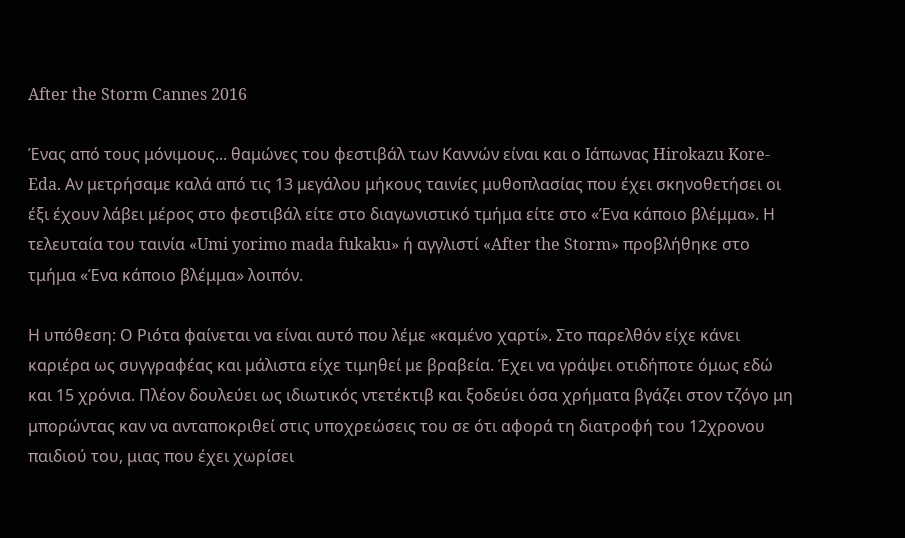After the Storm Cannes 2016

Ένας από τους μόνιμους... θαμώνες του φεστιβάλ των Καννών είναι και ο Ιάπωνας Hirokazu Kore-Eda. Αν μετρήσαμε καλά από τις 13 μεγάλου μήκους ταινίες μυθοπλασίας που έχει σκηνοθετήσει οι έξι έχουν λάβει μέρος στο φεστιβάλ είτε στο διαγωνιστικό τμήμα είτε στο «Ένα κάποιο βλέμμα». Η τελευταία του ταινία «Umi yorimo mada fukaku» ή αγγλιστί «After the Storm» προβλήθηκε στο τμήμα «Ένα κάποιο βλέμμα» λοιπόν.

Η υπόθεση: Ο Ριότα φαίνεται να είναι αυτό που λέμε «καμένο χαρτί». Στο παρελθόν είχε κάνει καριέρα ως συγγραφέας και μάλιστα είχε τιμηθεί με βραβεία. Έχει να γράψει οτιδήποτε όμως εδώ και 15 χρόνια. Πλέον δουλεύει ως ιδιωτικός ντετέκτιβ και ξοδεύει όσα χρήματα βγάζει στον τζόγο μη μπορώντας καν να ανταποκριθεί στις υποχρεώσεις του σε ότι αφορά τη διατροφή του 12χρονου παιδιού του, μιας που έχει χωρίσει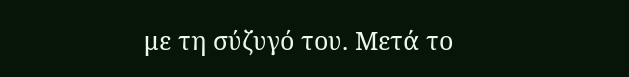με τη σύζυγό του. Μετά το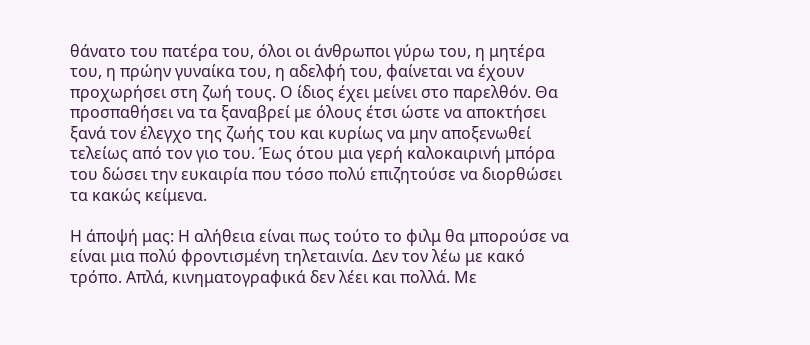θάνατο του πατέρα του, όλοι οι άνθρωποι γύρω του, η μητέρα του, η πρώην γυναίκα του, η αδελφή του, φαίνεται να έχουν προχωρήσει στη ζωή τους. Ο ίδιος έχει μείνει στο παρελθόν. Θα προσπαθήσει να τα ξαναβρεί με όλους έτσι ώστε να αποκτήσει ξανά τον έλεγχο της ζωής του και κυρίως να μην αποξενωθεί τελείως από τον γιο του. Έως ότου μια γερή καλοκαιρινή μπόρα του δώσει την ευκαιρία που τόσο πολύ επιζητούσε να διορθώσει τα κακώς κείμενα.

Η άποψή μας: Η αλήθεια είναι πως τούτο το φιλμ θα μπορούσε να είναι μια πολύ φροντισμένη τηλεταινία. Δεν τον λέω με κακό τρόπο. Απλά, κινηματογραφικά δεν λέει και πολλά. Με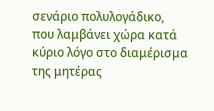σενάριο πολυλογάδικο, που λαμβάνει χώρα κατά κύριο λόγο στο διαμέρισμα της μητέρας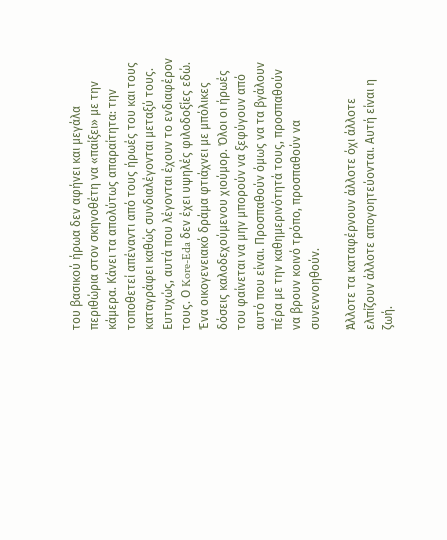του βασικού ήρωα δεν αφήνει και μεγάλα περιθώρια στον σκηνοθέτη να «παίξει» με την κάμερα. Κάνει τα απολύτως απαραίτητα: την τοποθετεί απέναντι από τους ήρωές του και τους καταγράφει καθώς συνδιαλέγονται μεταξύ τους. Ευτυχώς, αυτά που λέγονται έχουν το ενδιαφέρον τους. Ο Kore-Eda δεν έχει υψηλές φιλοδοξίες εδώ. Ένα οικογενειακό δράμα φτιάχνει με μπόλικες δόσεις καλοδεχούμενου χιούμορ. Όλοι οι ήρωές του φαίνεται να μην μπορούν να ξεφύγουν από αυτό που είναι. Προσπαθούν όμως να τα βγάλουν πέρα με την καθημερινότητά τους, προσπαθούν να βρουν κοινό τρόπο, προσπαθούν να συνεννοηθούν.

Άλλοτε τα καταφέρνουν άλλοτε όχι άλλοτε ελπίζουν άλλοτε απογοητεύονται. Αυτή είναι η ζωή.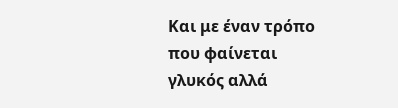Και με έναν τρόπο που φαίνεται γλυκός αλλά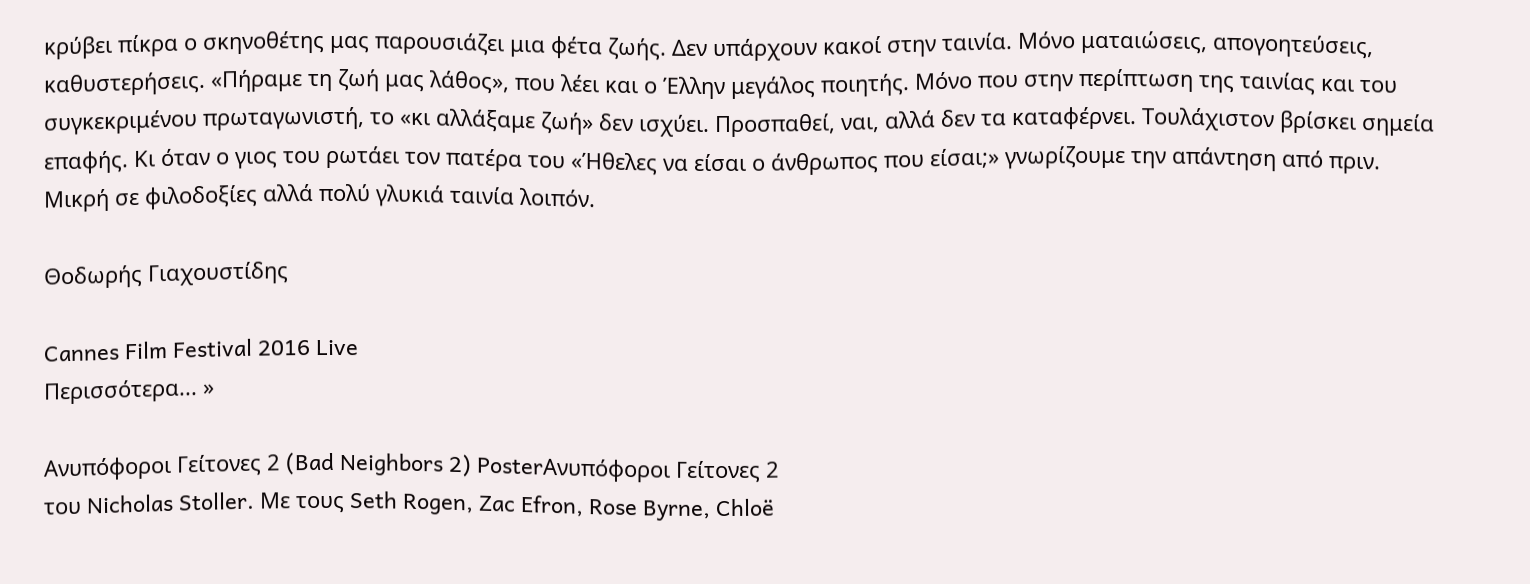κρύβει πίκρα ο σκηνοθέτης μας παρουσιάζει μια φέτα ζωής. Δεν υπάρχουν κακοί στην ταινία. Μόνο ματαιώσεις, απογοητεύσεις, καθυστερήσεις. «Πήραμε τη ζωή μας λάθος», που λέει και ο Έλλην μεγάλος ποιητής. Μόνο που στην περίπτωση της ταινίας και του συγκεκριμένου πρωταγωνιστή, το «κι αλλάξαμε ζωή» δεν ισχύει. Προσπαθεί, ναι, αλλά δεν τα καταφέρνει. Τουλάχιστον βρίσκει σημεία επαφής. Κι όταν ο γιος του ρωτάει τον πατέρα του «Ήθελες να είσαι ο άνθρωπος που είσαι;» γνωρίζουμε την απάντηση από πριν. Μικρή σε φιλοδοξίες αλλά πολύ γλυκιά ταινία λοιπόν.

Θοδωρής Γιαχουστίδης

Cannes Film Festival 2016 Live
Περισσότερα... »

Ανυπόφοροι Γείτονες 2 (Bad Neighbors 2) PosterΑνυπόφοροι Γείτονες 2
του Nicholas Stoller. Με τους Seth Rogen, Zac Efron, Rose Byrne, Chloë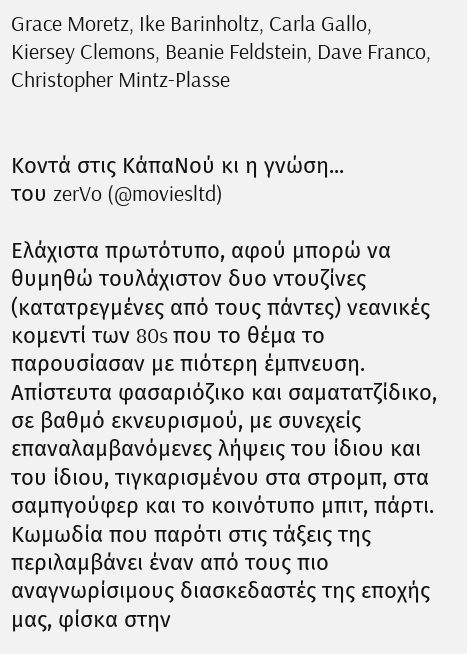Grace Moretz, Ike Barinholtz, Carla Gallo, Kiersey Clemons, Beanie Feldstein, Dave Franco, Christopher Mintz-Plasse


Κοντά στις ΚάπαΝού κι η γνώση...
του zerVo (@moviesltd)

Ελάχιστα πρωτότυπο, αφού μπορώ να θυμηθώ τουλάχιστον δυο ντουζίνες (κατατρεγμένες από τους πάντες) νεανικές κομεντί των 80s που το θέμα το παρουσίασαν με πιότερη έμπνευση. Απίστευτα φασαριόζικο και σαματατζίδικο, σε βαθμό εκνευρισμού, με συνεχείς επαναλαμβανόμενες λήψεις του ίδιου και του ίδιου, τιγκαρισμένου στα στρομπ, στα σαμπγούφερ και το κοινότυπο μπιτ, πάρτι. Κωμωδία που παρότι στις τάξεις της περιλαμβάνει έναν από τους πιο αναγνωρίσιμους διασκεδαστές της εποχής μας, φίσκα στην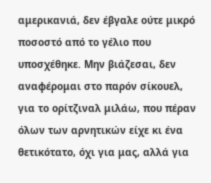αμερικανιά, δεν έβγαλε ούτε μικρό ποσοστό από το γέλιο που υποσχέθηκε. Μην βιάζεσαι, δεν αναφέρομαι στο παρόν σίκουελ, για το ορίτζιναλ μιλάω, που πέραν όλων των αρνητικών είχε κι ένα θετικότατο, όχι για μας, αλλά για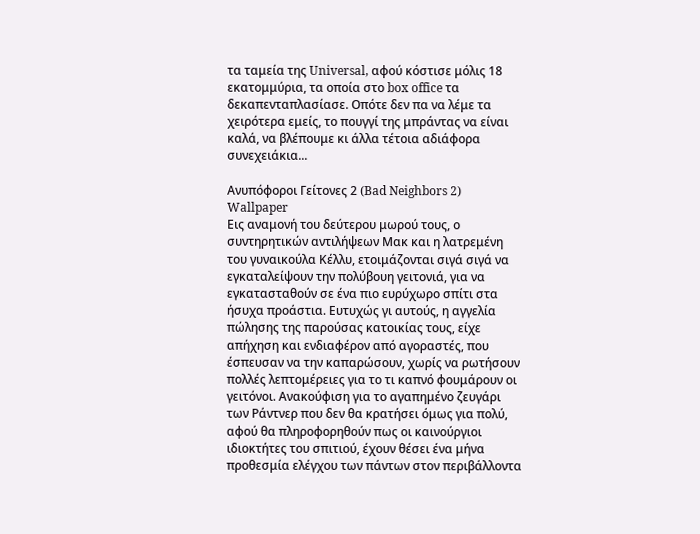τα ταμεία της Universal, αφού κόστισε μόλις 18 εκατομμύρια, τα οποία στο box office τα δεκαπενταπλασίασε. Οπότε δεν πα να λέμε τα χειρότερα εμείς, το πουγγί της μπράντας να είναι καλά, να βλέπουμε κι άλλα τέτοια αδιάφορα συνεχειάκια...

Ανυπόφοροι Γείτονες 2 (Bad Neighbors 2) Wallpaper
Εις αναμονή του δεύτερου μωρού τους, ο συντηρητικών αντιλήψεων Μακ και η λατρεμένη του γυναικούλα Κέλλυ, ετοιμάζονται σιγά σιγά να εγκαταλείψουν την πολύβουη γειτονιά, για να εγκατασταθούν σε ένα πιο ευρύχωρο σπίτι στα ήσυχα προάστια. Ευτυχώς γι αυτούς, η αγγελία πώλησης της παρούσας κατοικίας τους, είχε απήχηση και ενδιαφέρον από αγοραστές, που έσπευσαν να την καπαρώσουν, χωρίς να ρωτήσουν πολλές λεπτομέρειες για το τι καπνό φουμάρουν οι γειτόνοι. Ανακούφιση για το αγαπημένο ζευγάρι των Ράντνερ που δεν θα κρατήσει όμως για πολύ, αφού θα πληροφορηθούν πως οι καινούργιοι ιδιοκτήτες του σπιτιού, έχουν θέσει ένα μήνα προθεσμία ελέγχου των πάντων στον περιβάλλοντα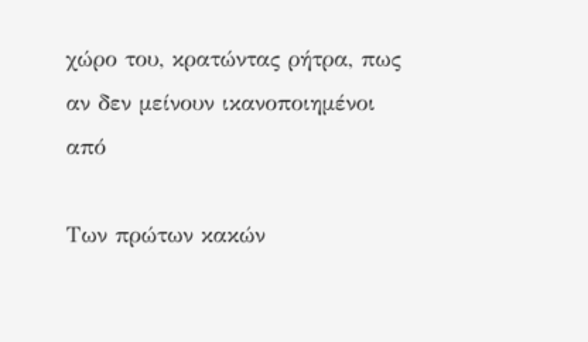χώρο του, κρατώντας ρήτρα, πως αν δεν μείνουν ικανοποιημένοι από

Των πρώτων κακών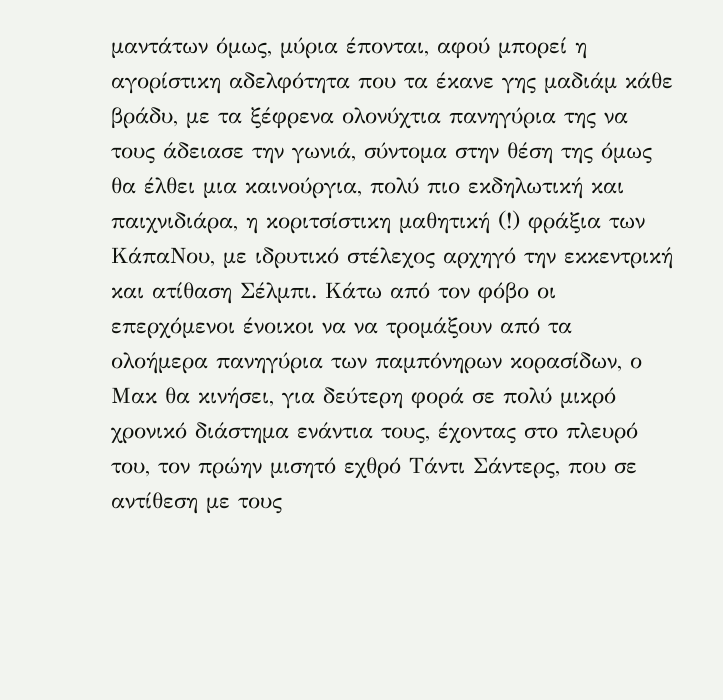μαντάτων όμως, μύρια έπονται, αφού μπορεί η αγορίστικη αδελφότητα που τα έκανε γης μαδιάμ κάθε βράδυ, με τα ξέφρενα ολονύχτια πανηγύρια της να τους άδειασε την γωνιά, σύντομα στην θέση της όμως θα έλθει μια καινούργια, πολύ πιο εκδηλωτική και παιχνιδιάρα, η κοριτσίστικη μαθητική (!) φράξια των ΚάπαΝου, με ιδρυτικό στέλεχος αρχηγό την εκκεντρική και ατίθαση Σέλμπι. Κάτω από τον φόβο οι επερχόμενοι ένοικοι να να τρομάξουν από τα ολοήμερα πανηγύρια των παμπόνηρων κορασίδων, ο Μακ θα κινήσει, για δεύτερη φορά σε πολύ μικρό χρονικό διάστημα ενάντια τους, έχοντας στο πλευρό του, τον πρώην μισητό εχθρό Τάντι Σάντερς, που σε αντίθεση με τους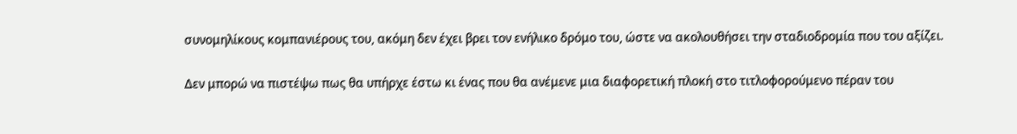συνομηλίκους κομπανιέρους του, ακόμη δεν έχει βρει τον ενήλικο δρόμο του, ώστε να ακολουθήσει την σταδιοδρομία που του αξίζει.

Δεν μπορώ να πιστέψω πως θα υπήρχε έστω κι ένας που θα ανέμενε μια διαφορετική πλοκή στο τιτλοφορούμενο πέραν του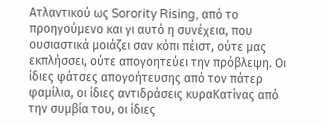Ατλαντικού ως Sorority Rising, από το προηγούμενο και γι αυτό η συνέχεια, που ουσιαστικά μοιάζει σαν κόπι πέιστ, ούτε μας εκπλήσσει, ούτε απογοητεύει την πρόβλεψη. Οι ίδιες φάτσες απογοήτευσης από τον πάτερ φαμίλια, οι ίδιες αντιδράσεις κυραΚατίνας από την συμβία του, οι ίδιες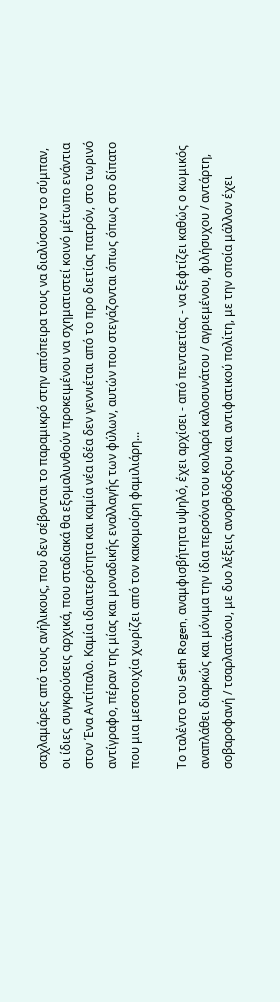σαχλαμάρες από τους ανήλικους, που δεν σέβονται το παραμικρό στην απόπειρα τους να διαλύσουν το σύμπαν, οι ίδιες συγκρούσεις αρχικά, που σταδιακά θα εξομαλυνθούν προκειμένου να σχηματιστεί κοινό μέτωπο ενάντια στον Ένα Αντίπαλο. Καμία ιδιαιτερότητα και καμία νέα ιδέα δεν γεννιέται από το προ διετίας πατρόν, στο τωρινό αντίγραφο, πέραν της μίας και μοναδικής εναλλαγής των φύλων, αυτών που στεγάζονται όπως όπως στο δίπατο που μια μεσοτοιχία χωρίζει από τον κακομοίρη φαμιλιάρη...

Το ταλέντο του Seth Rogen, αναμφισβήτητα υψηλό, έχει αρχίσει - από πενταετίας - να ξεφτίζει καθώς ο κωμικός αναπλάθει διαρκώς και μόνιμα την ίδια περσόνα του κοιλαρά καλοσυνάτου / αγριεμένου, φιλήσυχου / αντάρτη, σοβαροφανή / τσαρλατάνου, με δυο λέξεις ανορθόδοξου και αντιφατικού πολίτη, με την οποία μάλλον έχει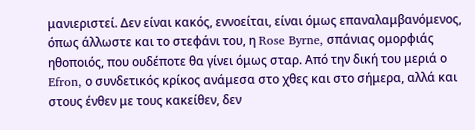μανιεριστεί. Δεν είναι κακός, εννοείται, είναι όμως επαναλαμβανόμενος, όπως άλλωστε και το στεφάνι του, η Rose Byrne, σπάνιας ομορφιάς ηθοποιός, που ουδέποτε θα γίνει όμως σταρ. Από την δική του μεριά ο Efron, ο συνδετικός κρίκος ανάμεσα στο χθες και στο σήμερα, αλλά και στους ένθεν με τους κακείθεν, δεν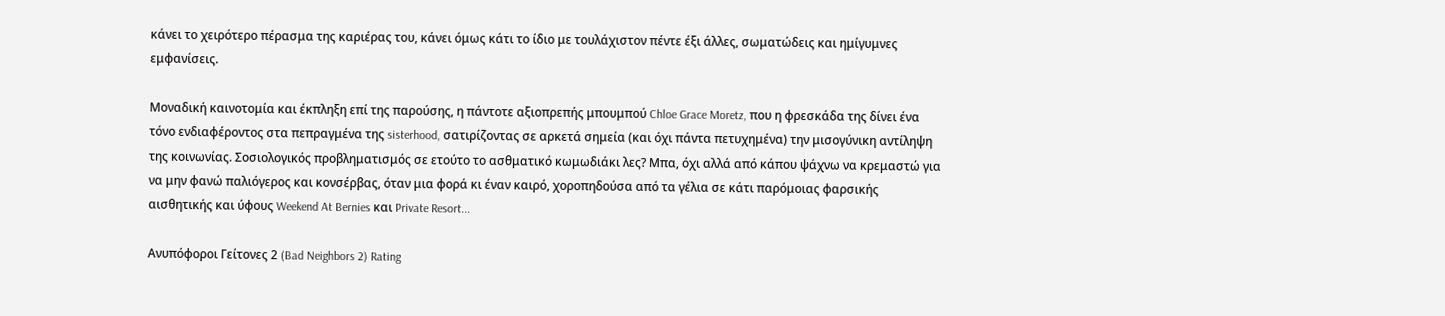κάνει το χειρότερο πέρασμα της καριέρας του, κάνει όμως κάτι το ίδιο με τουλάχιστον πέντε έξι άλλες, σωματώδεις και ημίγυμνες εμφανίσεις.

Μοναδική καινοτομία και έκπληξη επί της παρούσης, η πάντοτε αξιοπρεπής μπουμπού Chloe Grace Moretz, που η φρεσκάδα της δίνει ένα τόνο ενδιαφέροντος στα πεπραγμένα της sisterhood, σατιρίζοντας σε αρκετά σημεία (και όχι πάντα πετυχημένα) την μισογύνικη αντίληψη της κοινωνίας. Σοσιολογικός προβληματισμός σε ετούτο το ασθματικό κωμωδιάκι λες? Μπα, όχι αλλά από κάπου ψάχνω να κρεμαστώ για να μην φανώ παλιόγερος και κονσέρβας, όταν μια φορά κι έναν καιρό, χοροπηδούσα από τα γέλια σε κάτι παρόμοιας φαρσικής αισθητικής και ύφους Weekend At Bernies και Private Resort...

Ανυπόφοροι Γείτονες 2 (Bad Neighbors 2) Rating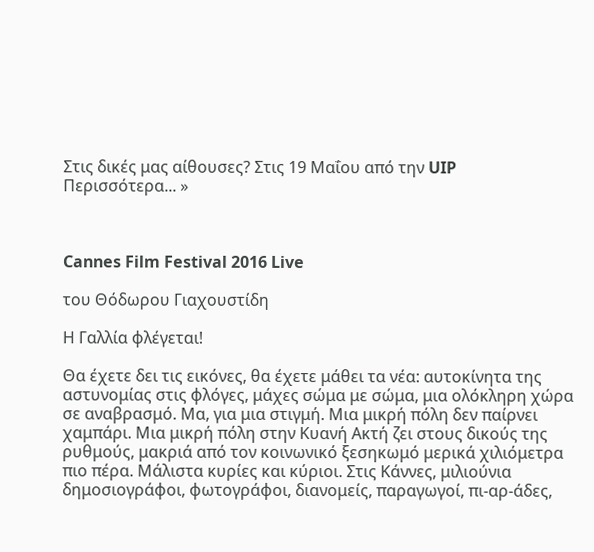Στις δικές μας αίθουσες? Στις 19 Μαΐου από την UIP
Περισσότερα... »



Cannes Film Festival 2016 Live

του Θόδωρου Γιαχουστίδη

Η Γαλλία φλέγεται!

Θα έχετε δει τις εικόνες, θα έχετε μάθει τα νέα: αυτοκίνητα της αστυνομίας στις φλόγες, μάχες σώμα με σώμα, μια ολόκληρη χώρα σε αναβρασμό. Μα, για μια στιγμή. Μια μικρή πόλη δεν παίρνει χαμπάρι. Μια μικρή πόλη στην Κυανή Ακτή ζει στους δικούς της ρυθμούς, μακριά από τον κοινωνικό ξεσηκωμό μερικά χιλιόμετρα πιο πέρα. Μάλιστα κυρίες και κύριοι. Στις Κάννες, μιλιούνια δημοσιογράφοι, φωτογράφοι, διανομείς, παραγωγοί, πι-αρ-άδες,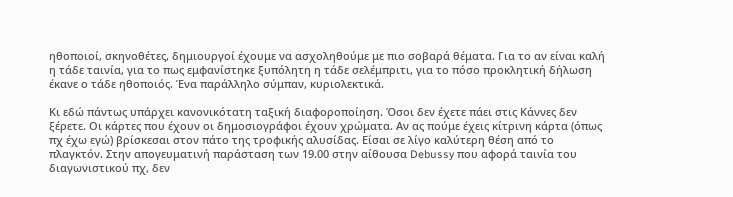ηθοποιοί, σκηνοθέτες, δημιουργοί έχουμε να ασχοληθούμε με πιο σοβαρά θέματα. Για το αν είναι καλή η τάδε ταινία, για το πως εμφανίστηκε ξυπόλητη η τάδε σελέμπριτι, για το πόσο προκλητική δήλωση έκανε ο τάδε ηθοποιός. Ένα παράλληλο σύμπαν, κυριολεκτικά.

Κι εδώ πάντως υπάρχει κανονικότατη ταξική διαφοροποίηση. Όσοι δεν έχετε πάει στις Κάννες δεν ξέρετε. Οι κάρτες που έχουν οι δημοσιογράφοι έχουν χρώματα. Αν ας πούμε έχεις κίτρινη κάρτα (όπως πχ έχω εγώ) βρίσκεσαι στον πάτο της τροφικής αλυσίδας. Είσαι σε λίγο καλύτερη θέση από το πλαγκτόν. Στην απογευματινή παράσταση των 19.00 στην αίθουσα Debussy που αφορά ταινία του διαγωνιστικού πχ, δεν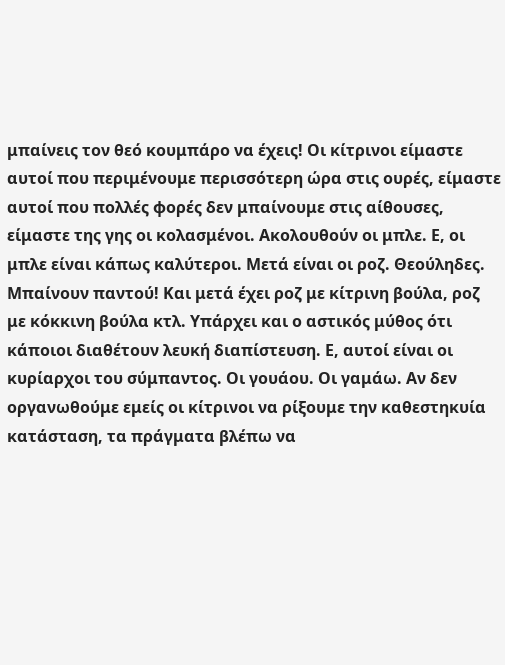μπαίνεις τον θεό κουμπάρο να έχεις! Οι κίτρινοι είμαστε αυτοί που περιμένουμε περισσότερη ώρα στις ουρές, είμαστε αυτοί που πολλές φορές δεν μπαίνουμε στις αίθουσες, είμαστε της γης οι κολασμένοι. Ακολουθούν οι μπλε. Ε, οι μπλε είναι κάπως καλύτεροι. Μετά είναι οι ροζ. Θεούληδες. Μπαίνουν παντού! Και μετά έχει ροζ με κίτρινη βούλα, ροζ με κόκκινη βούλα κτλ. Υπάρχει και ο αστικός μύθος ότι κάποιοι διαθέτουν λευκή διαπίστευση. Ε, αυτοί είναι οι κυρίαρχοι του σύμπαντος. Οι γουάου. Οι γαμάω. Αν δεν οργανωθούμε εμείς οι κίτρινοι να ρίξουμε την καθεστηκυία κατάσταση, τα πράγματα βλέπω να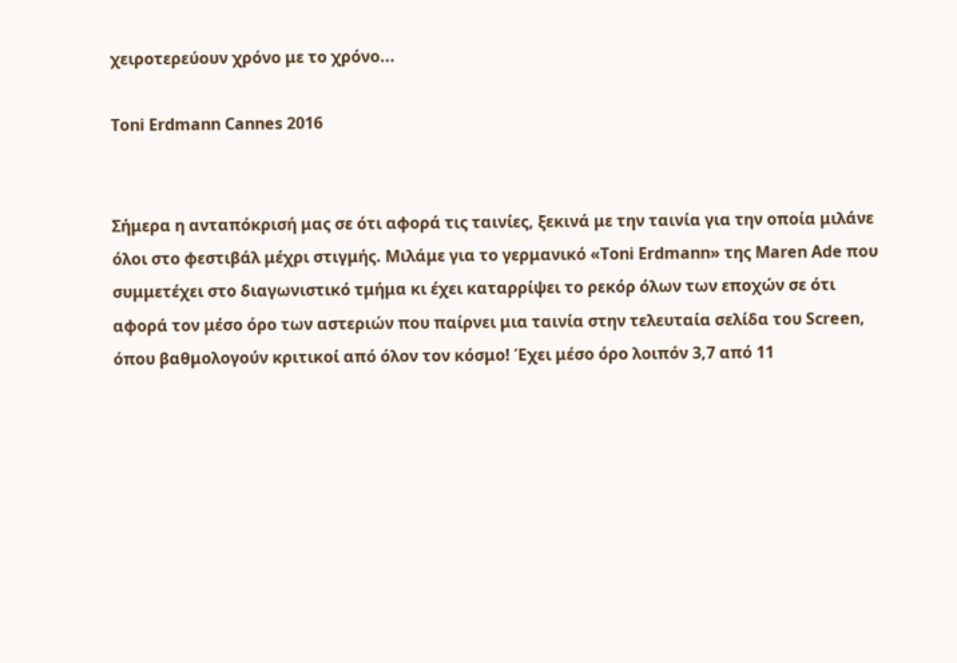χειροτερεύουν χρόνο με το χρόνο...

Toni Erdmann Cannes 2016


Σήμερα η ανταπόκρισή μας σε ότι αφορά τις ταινίες, ξεκινά με την ταινία για την οποία μιλάνε όλοι στο φεστιβάλ μέχρι στιγμής. Μιλάμε για το γερμανικό «Toni Erdmann» της Maren Ade που συμμετέχει στο διαγωνιστικό τμήμα κι έχει καταρρίψει το ρεκόρ όλων των εποχών σε ότι αφορά τον μέσο όρο των αστεριών που παίρνει μια ταινία στην τελευταία σελίδα του Screen, όπου βαθμολογούν κριτικοί από όλον τον κόσμο! Έχει μέσο όρο λοιπόν 3,7 από 11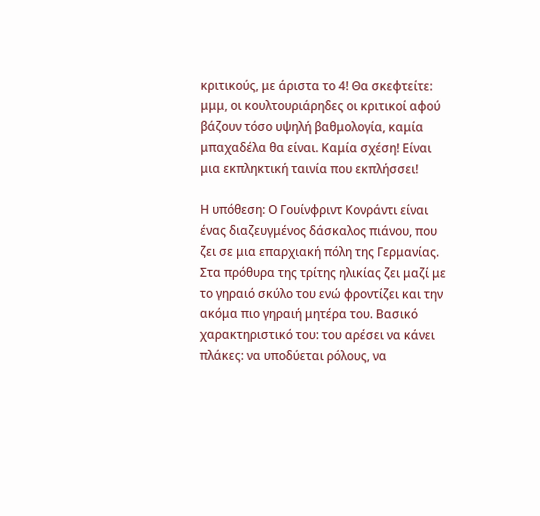κριτικούς, με άριστα το 4! Θα σκεφτείτε: μμμ, οι κουλτουριάρηδες οι κριτικοί αφού βάζουν τόσο υψηλή βαθμολογία, καμία μπαχαδέλα θα είναι. Καμία σχέση! Είναι μια εκπληκτική ταινία που εκπλήσσει!

Η υπόθεση: Ο Γουίνφριντ Κονράντι είναι ένας διαζευγμένος δάσκαλος πιάνου, που ζει σε μια επαρχιακή πόλη της Γερμανίας. Στα πρόθυρα της τρίτης ηλικίας ζει μαζί με το γηραιό σκύλο του ενώ φροντίζει και την ακόμα πιο γηραιή μητέρα του. Βασικό χαρακτηριστικό του: του αρέσει να κάνει πλάκες: να υποδύεται ρόλους, να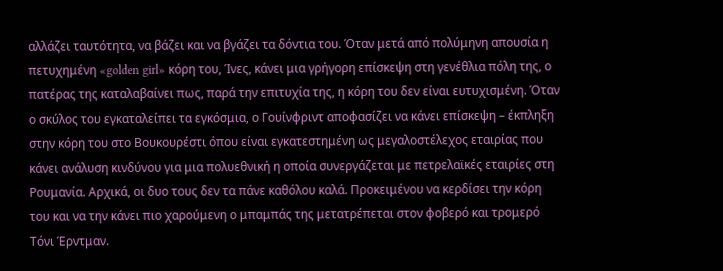αλλάζει ταυτότητα, να βάζει και να βγάζει τα δόντια του. Όταν μετά από πολύμηνη απουσία η πετυχημένη «golden girl» κόρη του, Ίνες, κάνει μια γρήγορη επίσκεψη στη γενέθλια πόλη της, ο πατέρας της καταλαβαίνει πως, παρά την επιτυχία της, η κόρη του δεν είναι ευτυχισμένη. Όταν ο σκύλος του εγκαταλείπει τα εγκόσμια, ο Γουίνφριντ αποφασίζει να κάνει επίσκεψη – έκπληξη στην κόρη του στο Βουκουρέστι όπου είναι εγκατεστημένη ως μεγαλοστέλεχος εταιρίας που κάνει ανάλυση κινδύνου για μια πολυεθνική η οποία συνεργάζεται με πετρελαϊκές εταιρίες στη Ρουμανία. Αρχικά, οι δυο τους δεν τα πάνε καθόλου καλά. Προκειμένου να κερδίσει την κόρη του και να την κάνει πιο χαρούμενη ο μπαμπάς της μετατρέπεται στον φοβερό και τρομερό Τόνι Έρντμαν.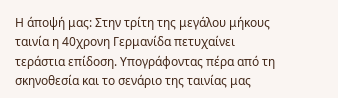Η άποψή μας: Στην τρίτη της μεγάλου μήκους ταινία η 40χρονη Γερμανίδα πετυχαίνει τεράστια επίδοση. Υπογράφοντας πέρα από τη σκηνοθεσία και το σενάριο της ταινίας μας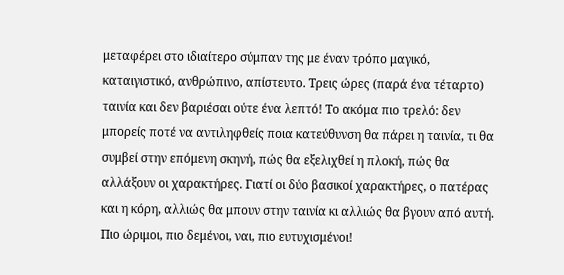μεταφέρει στο ιδιαίτερο σύμπαν της με έναν τρόπο μαγικό, καταιγιστικό, ανθρώπινο, απίστευτο. Τρεις ώρες (παρά ένα τέταρτο) ταινία και δεν βαριέσαι ούτε ένα λεπτό! Το ακόμα πιο τρελό: δεν μπορείς ποτέ να αντιληφθείς ποια κατεύθυνση θα πάρει η ταινία, τι θα συμβεί στην επόμενη σκηνή, πώς θα εξελιχθεί η πλοκή, πώς θα αλλάξουν οι χαρακτήρες. Γιατί οι δύο βασικοί χαρακτήρες, ο πατέρας και η κόρη, αλλιώς θα μπουν στην ταινία κι αλλιώς θα βγουν από αυτή. Πιο ώριμοι, πιο δεμένοι, ναι, πιο ευτυχισμένοι!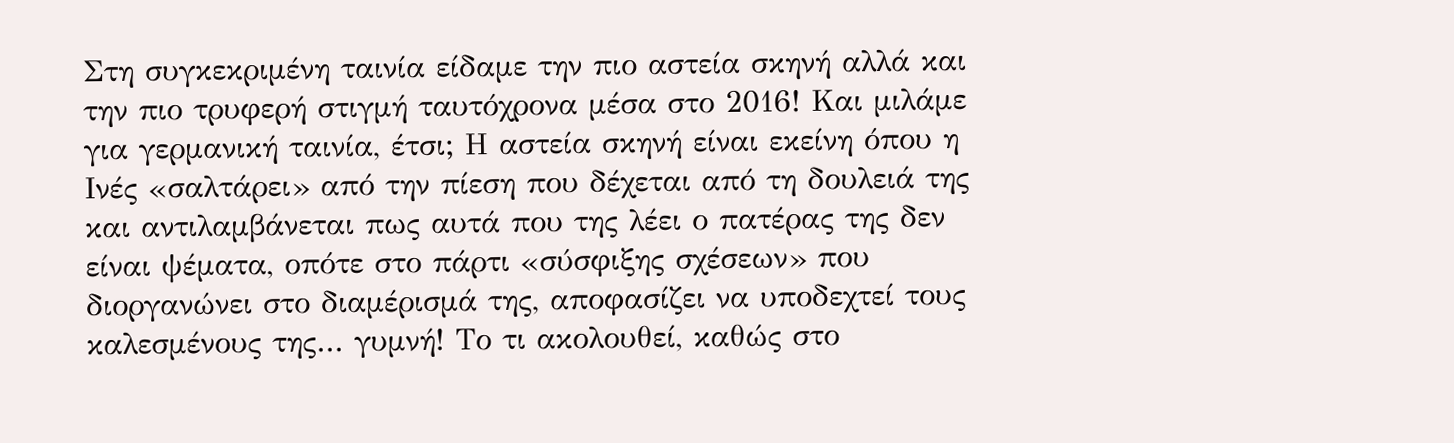Στη συγκεκριμένη ταινία είδαμε την πιο αστεία σκηνή αλλά και την πιο τρυφερή στιγμή ταυτόχρονα μέσα στο 2016! Και μιλάμε για γερμανική ταινία, έτσι; Η αστεία σκηνή είναι εκείνη όπου η Ινές «σαλτάρει» από την πίεση που δέχεται από τη δουλειά της και αντιλαμβάνεται πως αυτά που της λέει ο πατέρας της δεν είναι ψέματα, οπότε στο πάρτι «σύσφιξης σχέσεων» που διοργανώνει στο διαμέρισμά της, αποφασίζει να υποδεχτεί τους καλεσμένους της... γυμνή! Το τι ακολουθεί, καθώς στο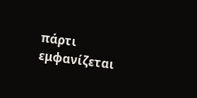πάρτι εμφανίζεται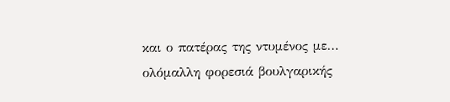και ο πατέρας της ντυμένος με... ολόμαλλη φορεσιά βουλγαρικής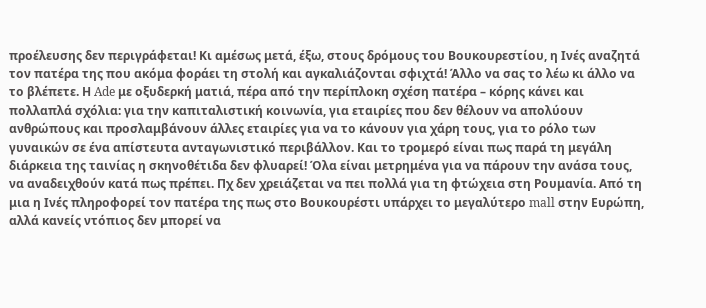προέλευσης δεν περιγράφεται! Κι αμέσως μετά, έξω, στους δρόμους του Βουκουρεστίου, η Ινές αναζητά τον πατέρα της που ακόμα φοράει τη στολή και αγκαλιάζονται σφιχτά! Άλλο να σας το λέω κι άλλο να το βλέπετε. Η Ade με οξυδερκή ματιά, πέρα από την περίπλοκη σχέση πατέρα – κόρης κάνει και πολλαπλά σχόλια: για την καπιταλιστική κοινωνία, για εταιρίες που δεν θέλουν να απολύουν ανθρώπους και προσλαμβάνουν άλλες εταιρίες για να το κάνουν για χάρη τους, για το ρόλο των γυναικών σε ένα απίστευτα ανταγωνιστικό περιβάλλον. Και το τρομερό είναι πως παρά τη μεγάλη διάρκεια της ταινίας η σκηνοθέτιδα δεν φλυαρεί! Όλα είναι μετρημένα για να πάρουν την ανάσα τους, να αναδειχθούν κατά πως πρέπει. Πχ δεν χρειάζεται να πει πολλά για τη φτώχεια στη Ρουμανία. Από τη μια η Ινές πληροφορεί τον πατέρα της πως στο Βουκουρέστι υπάρχει το μεγαλύτερο mall στην Ευρώπη, αλλά κανείς ντόπιος δεν μπορεί να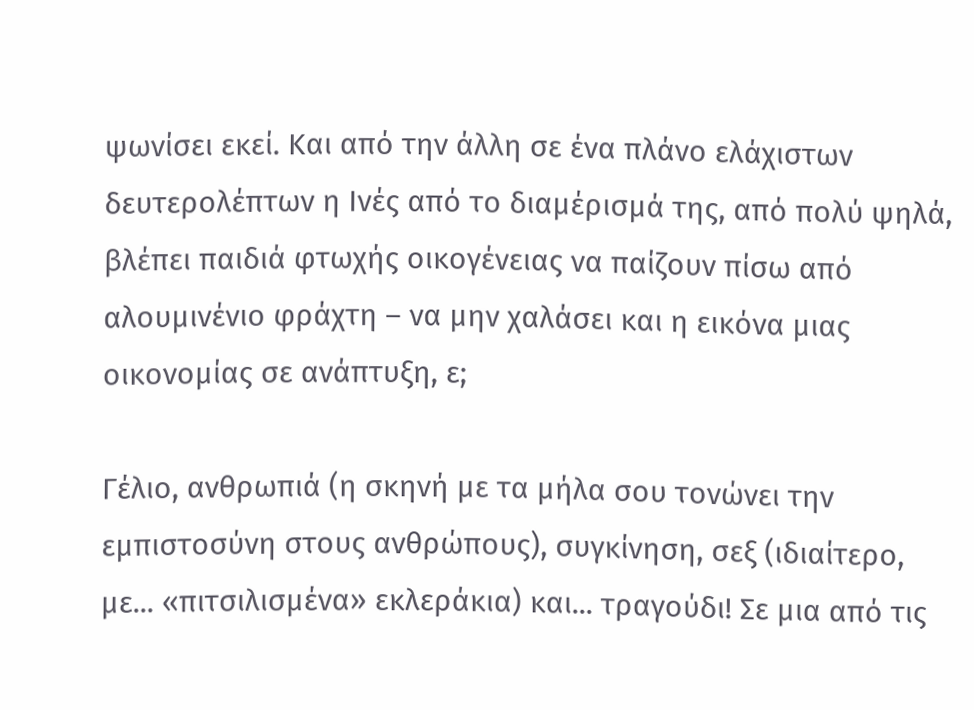ψωνίσει εκεί. Και από την άλλη σε ένα πλάνο ελάχιστων δευτερολέπτων η Ινές από το διαμέρισμά της, από πολύ ψηλά, βλέπει παιδιά φτωχής οικογένειας να παίζουν πίσω από αλουμινένιο φράχτη – να μην χαλάσει και η εικόνα μιας οικονομίας σε ανάπτυξη, ε;

Γέλιο, ανθρωπιά (η σκηνή με τα μήλα σου τονώνει την εμπιστοσύνη στους ανθρώπους), συγκίνηση, σεξ (ιδιαίτερο, με... «πιτσιλισμένα» εκλεράκια) και... τραγούδι! Σε μια από τις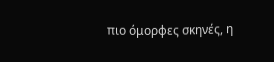πιο όμορφες σκηνές, η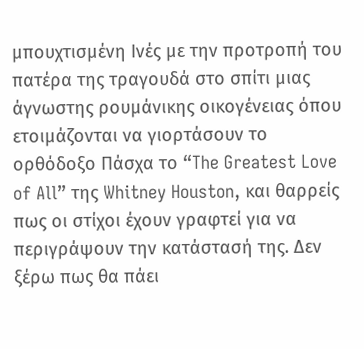μπουχτισμένη Ινές με την προτροπή του πατέρα της τραγουδά στο σπίτι μιας άγνωστης ρουμάνικης οικογένειας όπου ετοιμάζονται να γιορτάσουν το ορθόδοξο Πάσχα το “The Greatest Love of All” της Whitney Houston, και θαρρείς πως οι στίχοι έχουν γραφτεί για να περιγράψουν την κατάστασή της. Δεν ξέρω πως θα πάει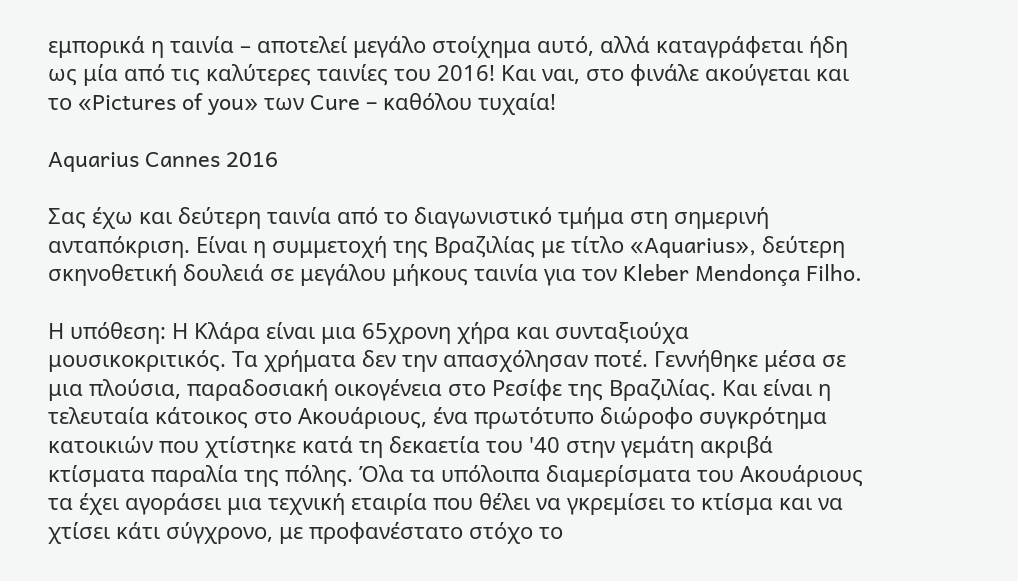εμπορικά η ταινία – αποτελεί μεγάλο στοίχημα αυτό, αλλά καταγράφεται ήδη ως μία από τις καλύτερες ταινίες του 2016! Και ναι, στο φινάλε ακούγεται και το «Pictures of you» των Cure – καθόλου τυχαία!

Aquarius Cannes 2016

Σας έχω και δεύτερη ταινία από το διαγωνιστικό τμήμα στη σημερινή ανταπόκριση. Είναι η συμμετοχή της Βραζιλίας με τίτλο «Aquarius», δεύτερη σκηνοθετική δουλειά σε μεγάλου μήκους ταινία για τον Kleber Mendonça Filho.

Η υπόθεση: Η Κλάρα είναι μια 65χρονη χήρα και συνταξιούχα μουσικοκριτικός. Τα χρήματα δεν την απασχόλησαν ποτέ. Γεννήθηκε μέσα σε μια πλούσια, παραδοσιακή οικογένεια στο Ρεσίφε της Βραζιλίας. Και είναι η τελευταία κάτοικος στο Ακουάριους, ένα πρωτότυπο διώροφο συγκρότημα κατοικιών που χτίστηκε κατά τη δεκαετία του '40 στην γεμάτη ακριβά κτίσματα παραλία της πόλης. Όλα τα υπόλοιπα διαμερίσματα του Ακουάριους τα έχει αγοράσει μια τεχνική εταιρία που θέλει να γκρεμίσει το κτίσμα και να χτίσει κάτι σύγχρονο, με προφανέστατο στόχο το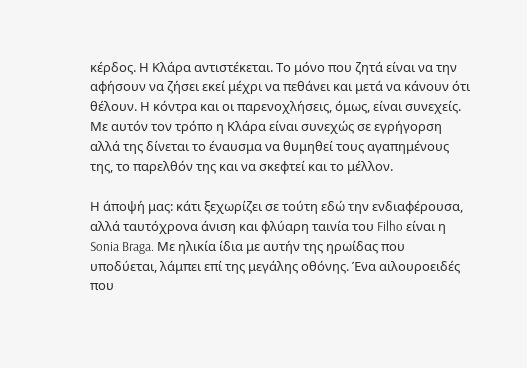κέρδος. Η Κλάρα αντιστέκεται. Το μόνο που ζητά είναι να την αφήσουν να ζήσει εκεί μέχρι να πεθάνει και μετά να κάνουν ότι θέλουν. Η κόντρα και οι παρενοχλήσεις, όμως, είναι συνεχείς. Με αυτόν τον τρόπο η Κλάρα είναι συνεχώς σε εγρήγορση αλλά της δίνεται το έναυσμα να θυμηθεί τους αγαπημένους της, το παρελθόν της και να σκεφτεί και το μέλλον.

Η άποψή μας: κάτι ξεχωρίζει σε τούτη εδώ την ενδιαφέρουσα, αλλά ταυτόχρονα άνιση και φλύαρη ταινία του Filho είναι η Sonia Braga. Με ηλικία ίδια με αυτήν της ηρωίδας που υποδύεται, λάμπει επί της μεγάλης οθόνης. Ένα αιλουροειδές που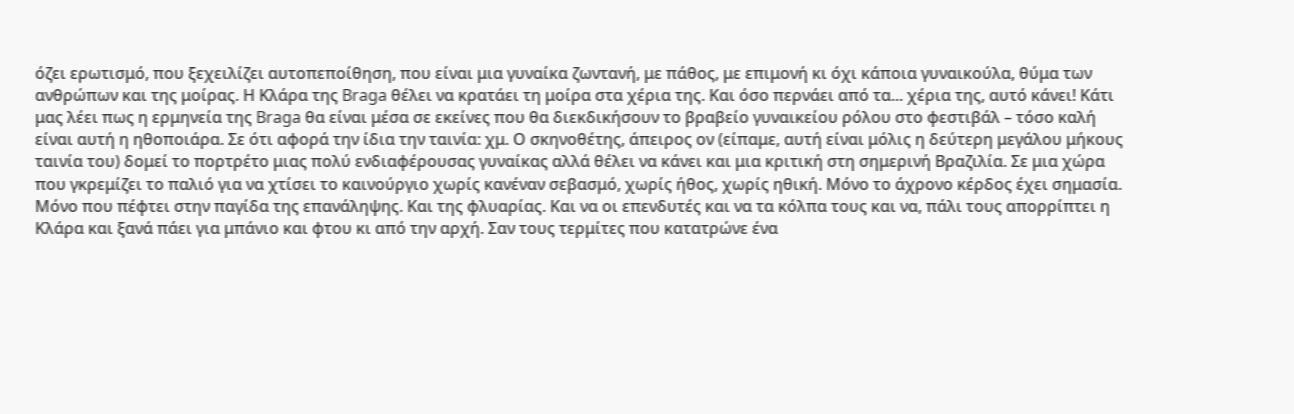όζει ερωτισμό, που ξεχειλίζει αυτοπεποίθηση, που είναι μια γυναίκα ζωντανή, με πάθος, με επιμονή κι όχι κάποια γυναικούλα, θύμα των ανθρώπων και της μοίρας. Η Κλάρα της Braga θέλει να κρατάει τη μοίρα στα χέρια της. Και όσο περνάει από τα... χέρια της, αυτό κάνει! Κάτι μας λέει πως η ερμηνεία της Braga θα είναι μέσα σε εκείνες που θα διεκδικήσουν το βραβείο γυναικείου ρόλου στο φεστιβάλ – τόσο καλή είναι αυτή η ηθοποιάρα. Σε ότι αφορά την ίδια την ταινία: χμ. Ο σκηνοθέτης, άπειρος ον (είπαμε, αυτή είναι μόλις η δεύτερη μεγάλου μήκους ταινία του) δομεί το πορτρέτο μιας πολύ ενδιαφέρουσας γυναίκας αλλά θέλει να κάνει και μια κριτική στη σημερινή Βραζιλία. Σε μια χώρα που γκρεμίζει το παλιό για να χτίσει το καινούργιο χωρίς κανέναν σεβασμό, χωρίς ήθος, χωρίς ηθική. Μόνο το άχρονο κέρδος έχει σημασία. Μόνο που πέφτει στην παγίδα της επανάληψης. Και της φλυαρίας. Και να οι επενδυτές και να τα κόλπα τους και να, πάλι τους απορρίπτει η Κλάρα και ξανά πάει για μπάνιο και φτου κι από την αρχή. Σαν τους τερμίτες που κατατρώνε ένα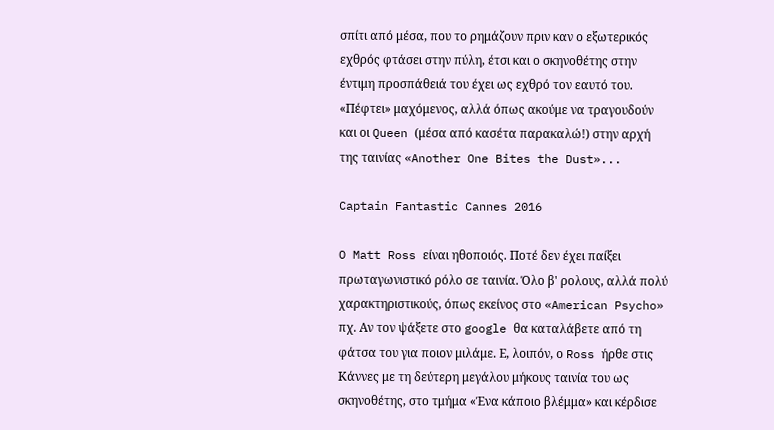σπίτι από μέσα, που το ρημάζουν πριν καν ο εξωτερικός εχθρός φτάσει στην πύλη, έτσι και ο σκηνοθέτης στην έντιμη προσπάθειά του έχει ως εχθρό τον εαυτό του. «Πέφτει» μαχόμενος, αλλά όπως ακούμε να τραγουδούν και οι Queen (μέσα από κασέτα παρακαλώ!) στην αρχή της ταινίας «Another One Bites the Dust»...

Captain Fantastic Cannes 2016

O Matt Ross είναι ηθοποιός. Ποτέ δεν έχει παίξει πρωταγωνιστικό ρόλο σε ταινία. Όλο β' ρολους, αλλά πολύ χαρακτηριστικούς, όπως εκείνος στο «American Psycho» πχ. Αν τον ψάξετε στο google θα καταλάβετε από τη φάτσα του για ποιον μιλάμε. Ε, λοιπόν, ο Ross ήρθε στις Κάννες με τη δεύτερη μεγάλου μήκους ταινία του ως σκηνοθέτης, στο τμήμα «Ένα κάποιο βλέμμα» και κέρδισε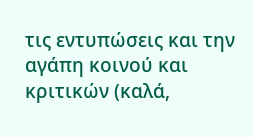τις εντυπώσεις και την αγάπη κοινού και κριτικών (καλά,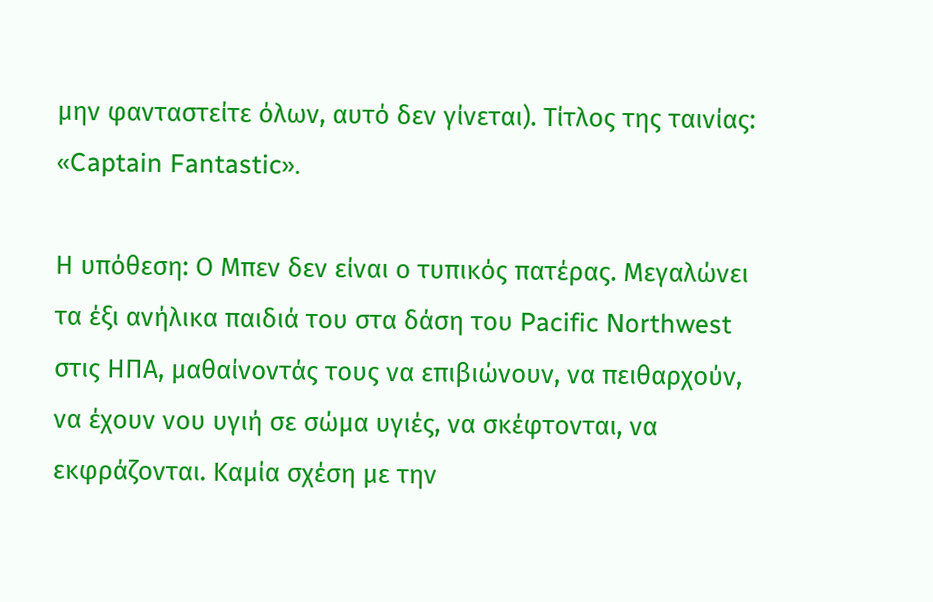μην φανταστείτε όλων, αυτό δεν γίνεται). Τίτλος της ταινίας: «Captain Fantastic».

Η υπόθεση: Ο Μπεν δεν είναι ο τυπικός πατέρας. Μεγαλώνει τα έξι ανήλικα παιδιά του στα δάση του Pacific Northwest στις ΗΠΑ, μαθαίνοντάς τους να επιβιώνουν, να πειθαρχούν, να έχουν νου υγιή σε σώμα υγιές, να σκέφτονται, να εκφράζονται. Καμία σχέση με την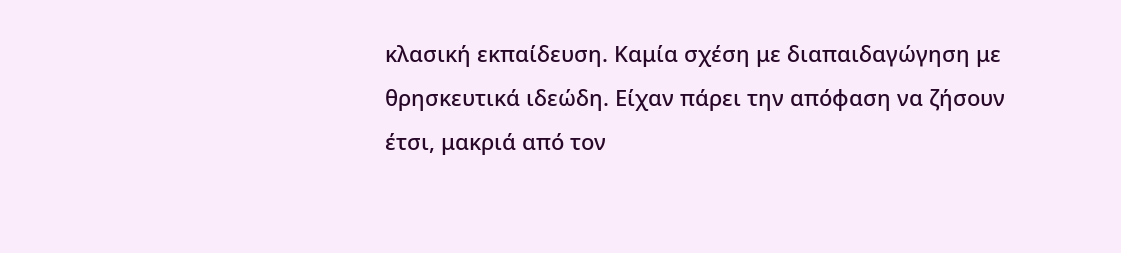κλασική εκπαίδευση. Καμία σχέση με διαπαιδαγώγηση με θρησκευτικά ιδεώδη. Είχαν πάρει την απόφαση να ζήσουν έτσι, μακριά από τον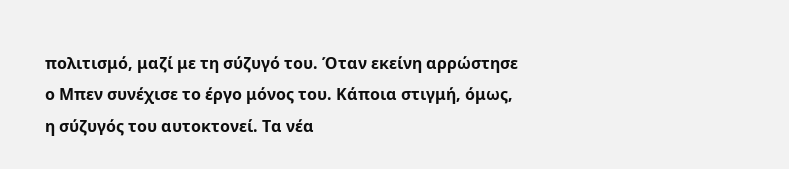πολιτισμό, μαζί με τη σύζυγό του. Όταν εκείνη αρρώστησε ο Μπεν συνέχισε το έργο μόνος του. Κάποια στιγμή, όμως, η σύζυγός του αυτοκτονεί. Τα νέα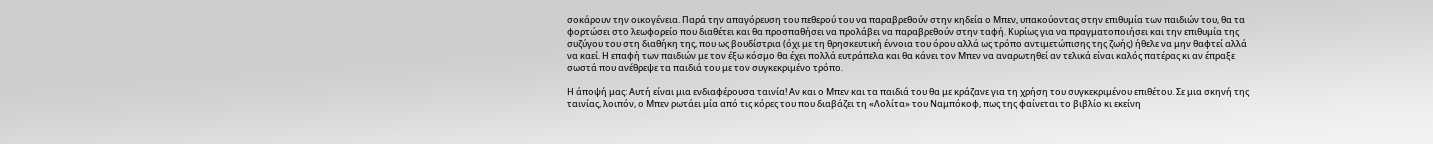σοκάρουν την οικογένεια. Παρά την απαγόρευση του πεθερού του να παραβρεθούν στην κηδεία ο Μπεν, υπακούοντας στην επιθυμία των παιδιών του, θα τα φορτώσει στο λεωφορείο που διαθέτει και θα προσπαθήσει να προλάβει να παραβρεθούν στην ταφή. Κυρίως για να πραγματοποιήσει και την επιθυμία της συζύγου του στη διαθήκη της, που ως βουδίστρια (όχι με τη θρησκευτική έννοια του όρου αλλά ως τρόπο αντιμετώπισης της ζωής) ήθελε να μην θαφτεί αλλά να καεί. Η επαφή των παιδιών με τον έξω κόσμο θα έχει πολλά ευτράπελα και θα κάνει τον Μπεν να αναρωτηθεί αν τελικά είναι καλός πατέρας κι αν έπραξε σωστά που ανέθρεψε τα παιδιά του με τον συγκεκριμένο τρόπο.

Η άποψή μας: Αυτή είναι μια ενδιαφέρουσα ταινία! Αν και ο Μπεν και τα παιδιά του θα με κράζανε για τη χρήση του συγκεκριμένου επιθέτου. Σε μια σκηνή της ταινίας, λοιπόν, ο Μπεν ρωτάει μία από τις κόρες του που διαβάζει τη «Λολίτα» του Ναμπόκοφ, πως της φαίνεται το βιβλίο κι εκείνη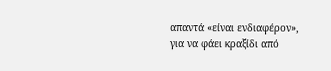απαντά «είναι ενδιαφέρον», για να φάει κραξίδι από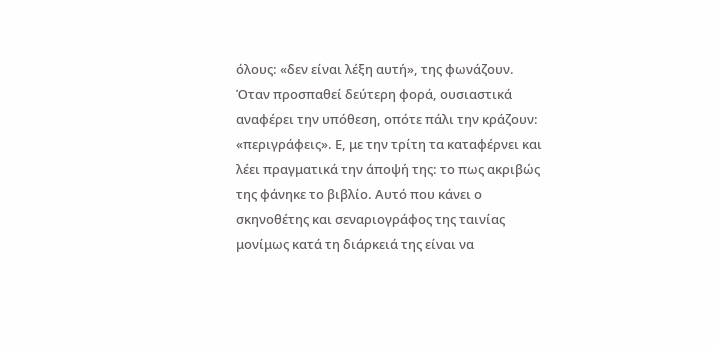όλους: «δεν είναι λέξη αυτή», της φωνάζουν. Όταν προσπαθεί δεύτερη φορά, ουσιαστικά αναφέρει την υπόθεση, οπότε πάλι την κράζουν: «περιγράφεις». Ε, με την τρίτη τα καταφέρνει και λέει πραγματικά την άποψή της: το πως ακριβώς της φάνηκε το βιβλίο. Αυτό που κάνει ο σκηνοθέτης και σεναριογράφος της ταινίας μονίμως κατά τη διάρκειά της είναι να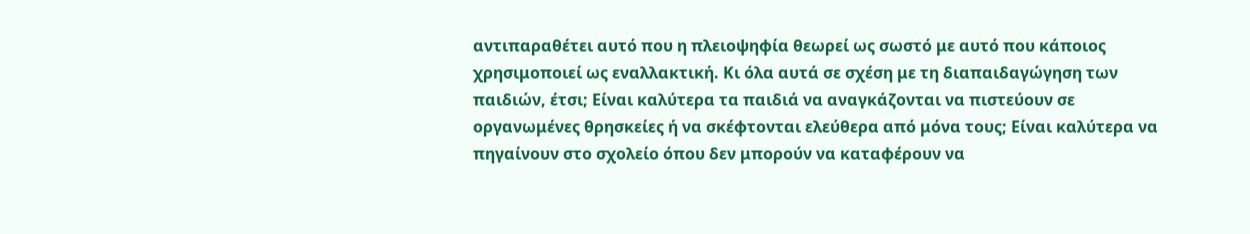αντιπαραθέτει αυτό που η πλειοψηφία θεωρεί ως σωστό με αυτό που κάποιος χρησιμοποιεί ως εναλλακτική. Κι όλα αυτά σε σχέση με τη διαπαιδαγώγηση των παιδιών, έτσι; Είναι καλύτερα τα παιδιά να αναγκάζονται να πιστεύουν σε οργανωμένες θρησκείες ή να σκέφτονται ελεύθερα από μόνα τους; Είναι καλύτερα να πηγαίνουν στο σχολείο όπου δεν μπορούν να καταφέρουν να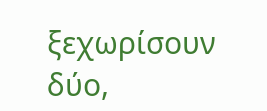ξεχωρίσουν δύο,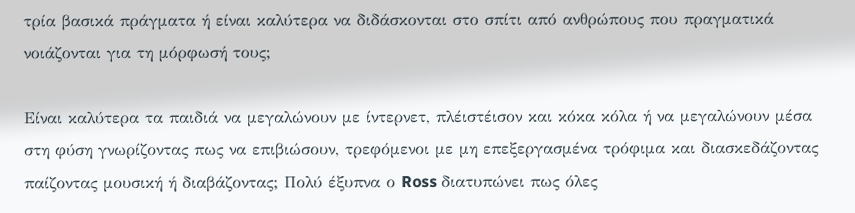τρία βασικά πράγματα ή είναι καλύτερα να διδάσκονται στο σπίτι από ανθρώπους που πραγματικά νοιάζονται για τη μόρφωσή τους;

Είναι καλύτερα τα παιδιά να μεγαλώνουν με ίντερνετ, πλέιστέισον και κόκα κόλα ή να μεγαλώνουν μέσα στη φύση γνωρίζοντας πως να επιβιώσουν, τρεφόμενοι με μη επεξεργασμένα τρόφιμα και διασκεδάζοντας παίζοντας μουσική ή διαβάζοντας; Πολύ έξυπνα ο Ross διατυπώνει πως όλες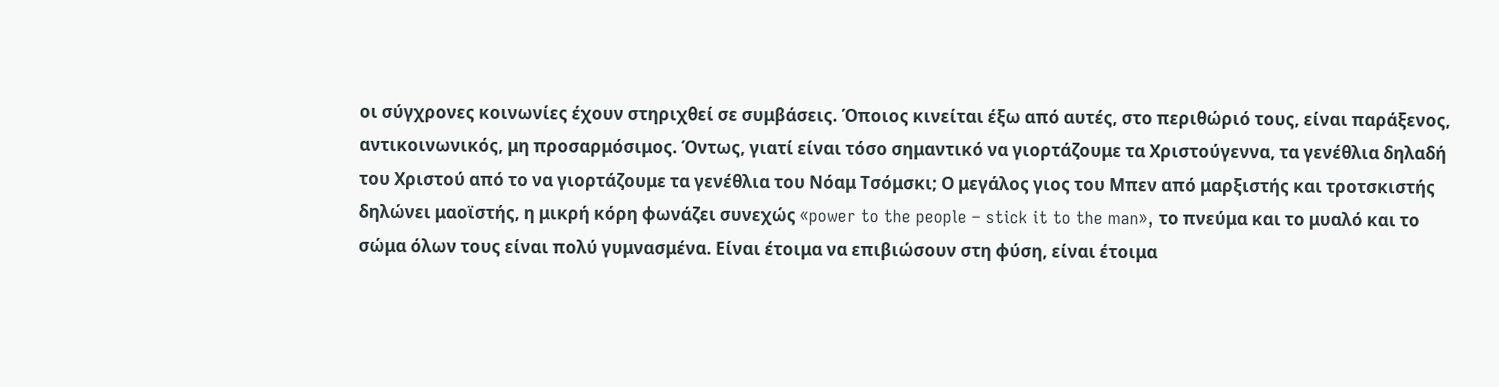οι σύγχρονες κοινωνίες έχουν στηριχθεί σε συμβάσεις. Όποιος κινείται έξω από αυτές, στο περιθώριό τους, είναι παράξενος, αντικοινωνικός, μη προσαρμόσιμος. Όντως, γιατί είναι τόσο σημαντικό να γιορτάζουμε τα Χριστούγεννα, τα γενέθλια δηλαδή του Χριστού από το να γιορτάζουμε τα γενέθλια του Νόαμ Τσόμσκι; Ο μεγάλος γιος του Μπεν από μαρξιστής και τροτσκιστής δηλώνει μαοϊστής, η μικρή κόρη φωνάζει συνεχώς «power to the people – stick it to the man», το πνεύμα και το μυαλό και το σώμα όλων τους είναι πολύ γυμνασμένα. Είναι έτοιμα να επιβιώσουν στη φύση, είναι έτοιμα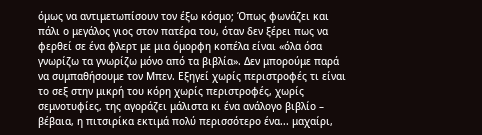όμως να αντιμετωπίσουν τον έξω κόσμο; Όπως φωνάζει και πάλι ο μεγάλος γιος στον πατέρα του, όταν δεν ξέρει πως να φερθεί σε ένα φλερτ με μια όμορφη κοπέλα είναι «όλα όσα γνωρίζω τα γνωρίζω μόνο από τα βιβλία». Δεν μπορούμε παρά να συμπαθήσουμε τον Μπεν. Εξηγεί χωρίς περιστροφές τι είναι το σεξ στην μικρή του κόρη χωρίς περιστροφές, χωρίς σεμνοτυφίες, της αγοράζει μάλιστα κι ένα ανάλογο βιβλίο – βέβαια, η πιτσιρίκα εκτιμά πολύ περισσότερο ένα... μαχαίρι,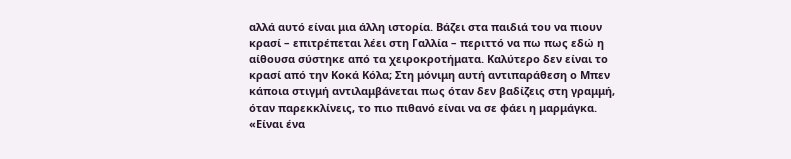αλλά αυτό είναι μια άλλη ιστορία. Βάζει στα παιδιά του να πιουν κρασί – επιτρέπεται λέει στη Γαλλία – περιττό να πω πως εδώ η αίθουσα σύστηκε από τα χειροκροτήματα. Καλύτερο δεν είναι το κρασί από την Κοκά Κόλα; Στη μόνιμη αυτή αντιπαράθεση ο Μπεν κάποια στιγμή αντιλαμβάνεται πως όταν δεν βαδίζεις στη γραμμή, όταν παρεκκλίνεις, το πιο πιθανό είναι να σε φάει η μαρμάγκα. «Είναι ένα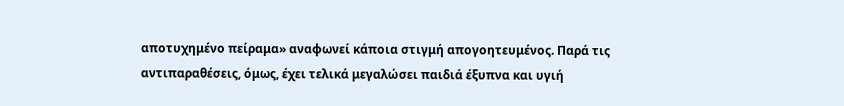αποτυχημένο πείραμα» αναφωνεί κάποια στιγμή απογοητευμένος. Παρά τις αντιπαραθέσεις, όμως, έχει τελικά μεγαλώσει παιδιά έξυπνα και υγιή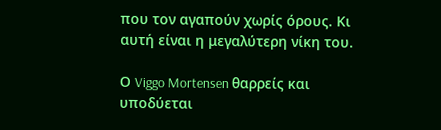που τον αγαπούν χωρίς όρους. Κι αυτή είναι η μεγαλύτερη νίκη του.

Ο Viggo Mortensen θαρρείς και υποδύεται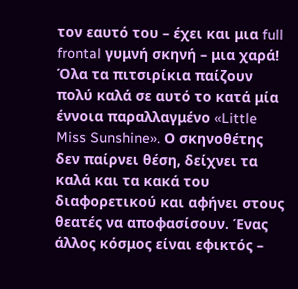τον εαυτό του – έχει και μια full frontal γυμνή σκηνή – μια χαρά! Όλα τα πιτσιρίκια παίζουν πολύ καλά σε αυτό το κατά μία έννοια παραλλαγμένο «Little Miss Sunshine». Ο σκηνοθέτης δεν παίρνει θέση, δείχνει τα καλά και τα κακά του διαφορετικού και αφήνει στους θεατές να αποφασίσουν. Ένας άλλος κόσμος είναι εφικτός –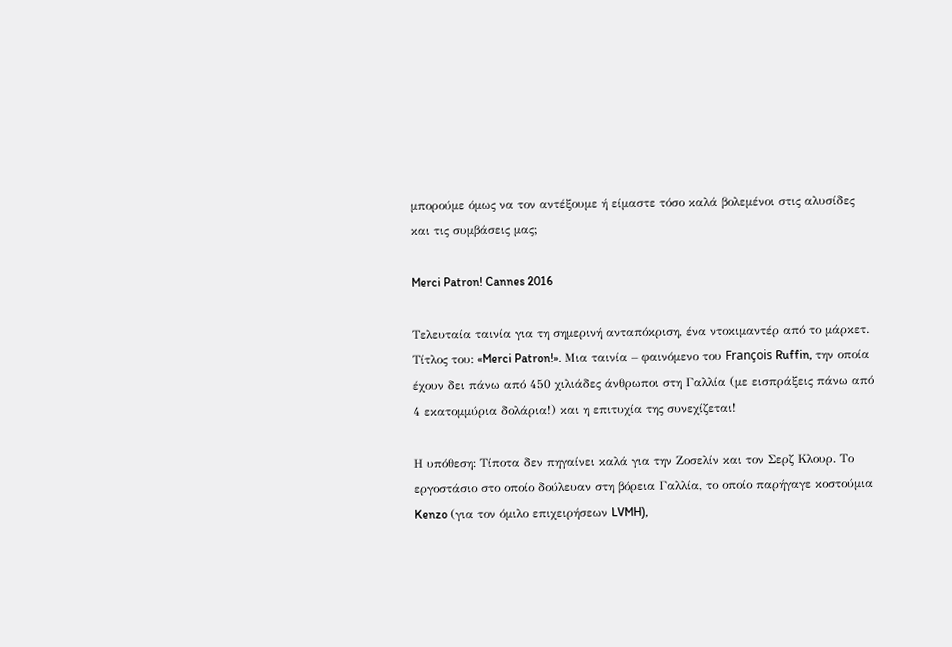μπορούμε όμως να τον αντέξουμε ή είμαστε τόσο καλά βολεμένοι στις αλυσίδες και τις συμβάσεις μας;

Merci Patron! Cannes 2016

Τελευταία ταινία για τη σημερινή ανταπόκριση, ένα ντοκιμαντέρ από το μάρκετ. Τίτλος του: «Merci Patron!». Μια ταινία – φαινόμενο του François Ruffin, την οποία έχουν δει πάνω από 450 χιλιάδες άνθρωποι στη Γαλλία (με εισπράξεις πάνω από 4 εκατομμύρια δολάρια!) και η επιτυχία της συνεχίζεται!

Η υπόθεση: Τίποτα δεν πηγαίνει καλά για την Ζοσελίν και τον Σερζ Κλουρ. Το εργοστάσιο στο οποίο δούλευαν στη βόρεια Γαλλία, το οποίο παρήγαγε κοστούμια Kenzo (για τον όμιλο επιχειρήσεων LVMH),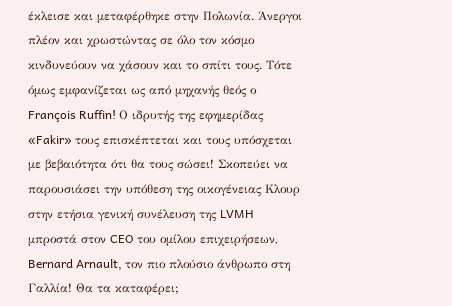έκλεισε και μεταφέρθηκε στην Πολωνία. Άνεργοι πλέον και χρωστώντας σε όλο τον κόσμο κινδυνεύουν να χάσουν και το σπίτι τους. Τότε όμως εμφανίζεται ως από μηχανής θεός ο François Ruffin! Ο ιδρυτής της εφημερίδας «Fakir» τους επισκέπτεται και τους υπόσχεται με βεβαιότητα ότι θα τους σώσει! Σκοπεύει να παρουσιάσει την υπόθεση της οικογένειας Κλουρ στην ετήσια γενική συνέλευση της LVMH μπροστά στον CEO του ομίλου επιχειρήσεων, Bernard Arnault, τον πιο πλούσιο άνθρωπο στη Γαλλία! Θα τα καταφέρει;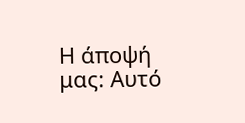Η άποψή μας: Αυτό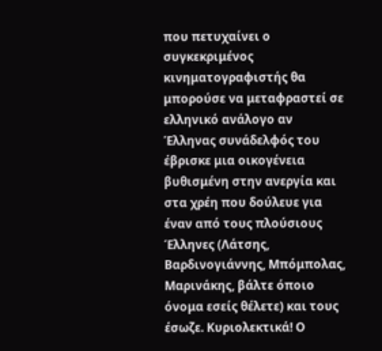που πετυχαίνει ο συγκεκριμένος κινηματογραφιστής θα μπορούσε να μεταφραστεί σε ελληνικό ανάλογο αν Έλληνας συνάδελφός του έβρισκε μια οικογένεια βυθισμένη στην ανεργία και στα χρέη που δούλευε για έναν από τους πλούσιους Έλληνες (Λάτσης, Βαρδινογιάννης, Μπόμπολας, Μαρινάκης, βάλτε όποιο όνομα εσείς θέλετε) και τους έσωζε. Κυριολεκτικά! Ο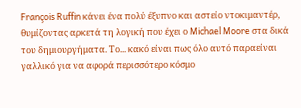François Ruffin κάνει ένα πολύ έξυπνο και αστείο ντοκιμαντέρ, θυμίζοντας αρκετά τη λογική που έχει ο Michael Moore στα δικά του δημιουργήματα. Το... κακό είναι πως όλο αυτό παραείναι γαλλικό για να αφορά περισσότερο κόσμο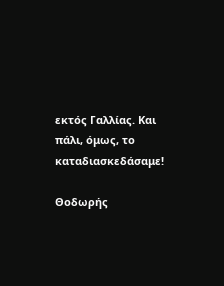εκτός Γαλλίας. Και πάλι, όμως, το καταδιασκεδάσαμε!

Θοδωρής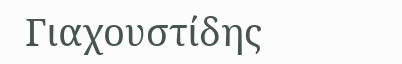Γιαχουστίδης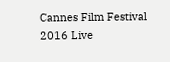Cannes Film Festival 2016 Live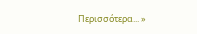Περισσότερα... »